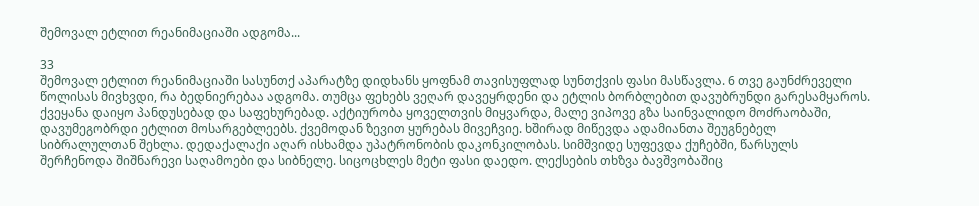შემოვალ ეტლით რეანიმაციაში ადგომა...

33
შემოვალ ეტლით რეანიმაციაში სასუნთქ აპარატზე დიდხანს ყოფნამ თავისუფლად სუნთქვის ფასი მასწავლა. 6 თვე გაუნძრეველი წოლისას მივხვდი, რა ბედნიერებაა ადგომა. თუმცა ფეხებს ვეღარ დავეყრდენი და ეტლის ბორბლებით დავუბრუნდი გარესამყაროს. ქვეყანა დაიყო პანდუსებად და საფეხურებად. აქტიურობა ყოველთვის მიყვარდა, მალე ვიპოვე გზა საინვალიდო მოძრაობაში, დავუმეგობრდი ეტლით მოსარგებლეებს. ქვემოდან ზევით ყურებას მივეჩვიე. ხშირად მიწევდა ადამიანთა შეუგნებელ სიბრალულთან შეხლა. დედაქალაქი აღარ ისხამდა უპატრონობის დაკონკილობას. სიმშვიდე სუფევდა ქუჩებში, წარსულს შერჩენოდა შიშნარევი საღამოები და სიბნელე. სიცოცხლეს მეტი ფასი დაედო. ლექსების თხზვა ბავშვობაშიც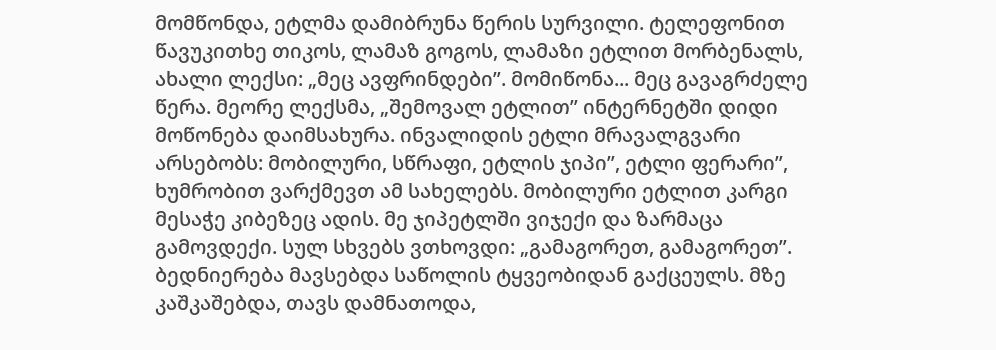მომწონდა, ეტლმა დამიბრუნა წერის სურვილი. ტელეფონით წავუკითხე თიკოს, ლამაზ გოგოს, ლამაზი ეტლით მორბენალს, ახალი ლექსი: „მეც ავფრინდები”. მომიწონა... მეც გავაგრძელე წერა. მეორე ლექსმა, „შემოვალ ეტლით” ინტერნეტში დიდი მოწონება დაიმსახურა. ინვალიდის ეტლი მრავალგვარი არსებობს: მობილური, სწრაფი, ეტლის ჯიპი”, ეტლი ფერარი”, ხუმრობით ვარქმევთ ამ სახელებს. მობილური ეტლით კარგი მესაჭე კიბეზეც ადის. მე ჯიპეტლში ვიჯექი და ზარმაცა გამოვდექი. სულ სხვებს ვთხოვდი: „გამაგორეთ, გამაგორეთ”. ბედნიერება მავსებდა საწოლის ტყვეობიდან გაქცეულს. მზე კაშკაშებდა, თავს დამნათოდა,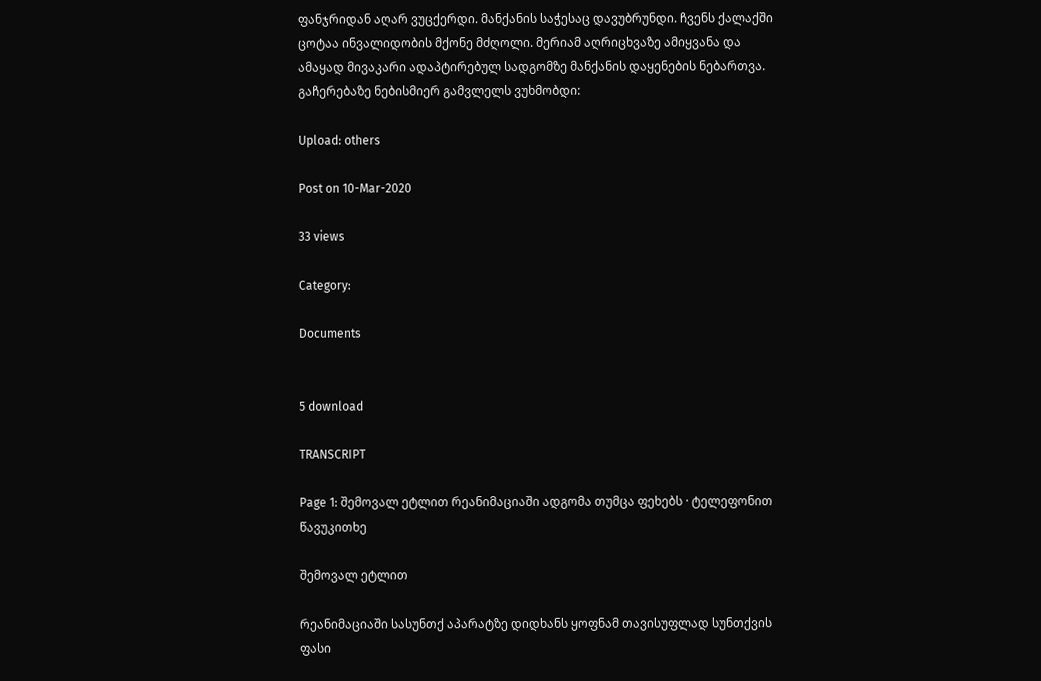ფანჯრიდან აღარ ვუცქერდი. მანქანის საჭესაც დავუბრუნდი. ჩვენს ქალაქში ცოტაა ინვალიდობის მქონე მძღოლი. მერიამ აღრიცხვაზე ამიყვანა და ამაყად მივაკარი ადაპტირებულ სადგომზე მანქანის დაყენების ნებართვა. გაჩერებაზე ნებისმიერ გამვლელს ვუხმობდი:

Upload: others

Post on 10-Mar-2020

33 views

Category:

Documents


5 download

TRANSCRIPT

Page 1: შემოვალ ეტლით რეანიმაციაში ადგომა თუმცა ფეხებს · ტელეფონით წავუკითხე

შემოვალ ეტლით

რეანიმაციაში სასუნთქ აპარატზე დიდხანს ყოფნამ თავისუფლად სუნთქვის ფასი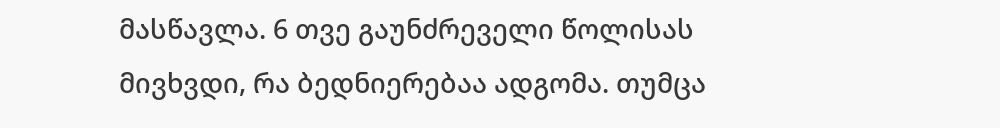მასწავლა. 6 თვე გაუნძრეველი წოლისას მივხვდი, რა ბედნიერებაა ადგომა. თუმცა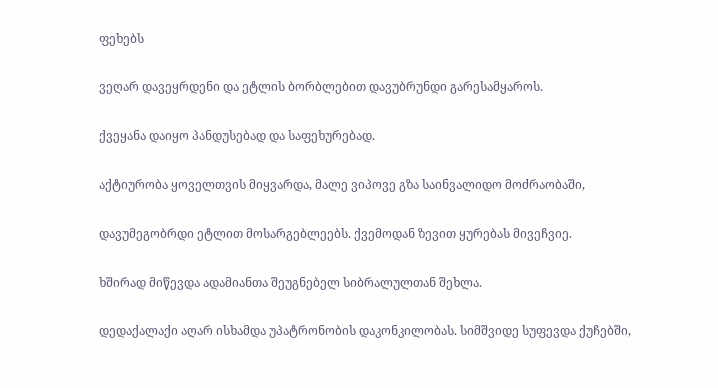ფეხებს

ვეღარ დავეყრდენი და ეტლის ბორბლებით დავუბრუნდი გარესამყაროს.

ქვეყანა დაიყო პანდუსებად და საფეხურებად.

აქტიურობა ყოველთვის მიყვარდა, მალე ვიპოვე გზა საინვალიდო მოძრაობაში,

დავუმეგობრდი ეტლით მოსარგებლეებს. ქვემოდან ზევით ყურებას მივეჩვიე.

ხშირად მიწევდა ადამიანთა შეუგნებელ სიბრალულთან შეხლა.

დედაქალაქი აღარ ისხამდა უპატრონობის დაკონკილობას. სიმშვიდე სუფევდა ქუჩებში,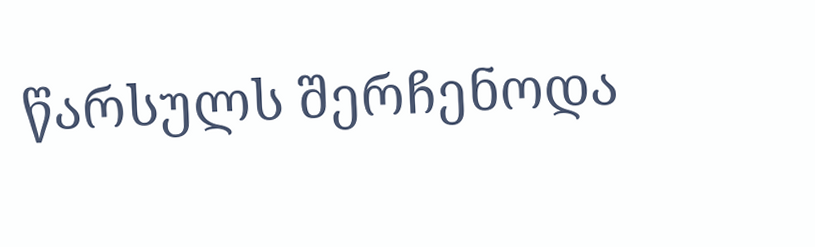წარსულს შერჩენოდა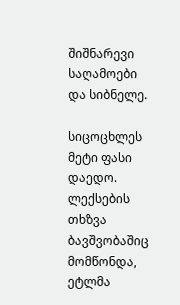შიშნარევი საღამოები და სიბნელე.

სიცოცხლეს მეტი ფასი დაედო. ლექსების თხზვა ბავშვობაშიც მომწონდა, ეტლმა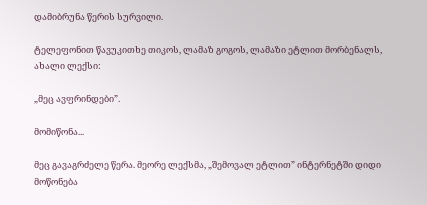დამიბრუნა წერის სურვილი.

ტელეფონით წავუკითხე თიკოს, ლამაზ გოგოს, ლამაზი ეტლით მორბენალს, ახალი ლექსი:

„მეც ავფრინდები”.

მომიწონა...

მეც გავაგრძელე წერა. მეორე ლექსმა, „შემოვალ ეტლით” ინტერნეტში დიდი მოწონება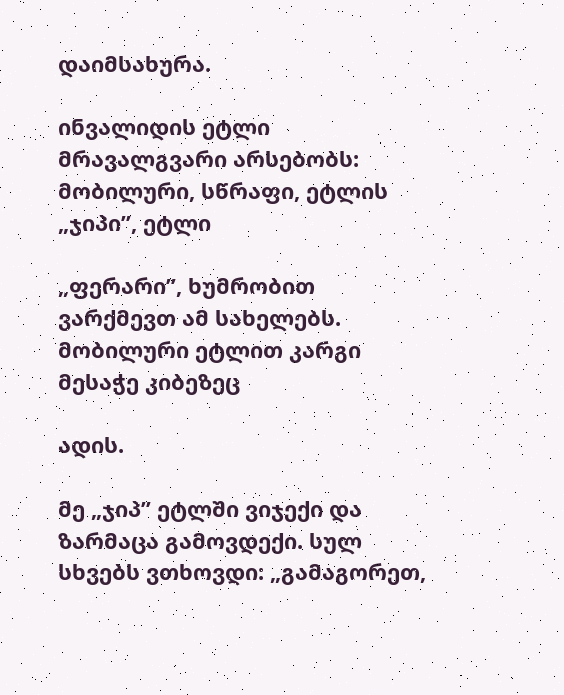დაიმსახურა.

ინვალიდის ეტლი მრავალგვარი არსებობს: მობილური, სწრაფი, ეტლის „ჯიპი”, ეტლი

„ფერარი”, ხუმრობით ვარქმევთ ამ სახელებს. მობილური ეტლით კარგი მესაჭე კიბეზეც

ადის.

მე „ჯიპ” ეტლში ვიჯექი და ზარმაცა გამოვდექი. სულ სხვებს ვთხოვდი: „გამაგორეთ,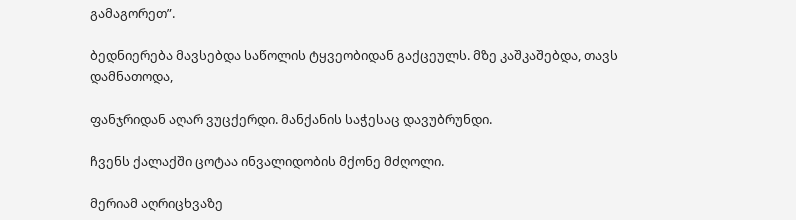გამაგორეთ”.

ბედნიერება მავსებდა საწოლის ტყვეობიდან გაქცეულს. მზე კაშკაშებდა, თავს დამნათოდა,

ფანჯრიდან აღარ ვუცქერდი. მანქანის საჭესაც დავუბრუნდი.

ჩვენს ქალაქში ცოტაა ინვალიდობის მქონე მძღოლი.

მერიამ აღრიცხვაზე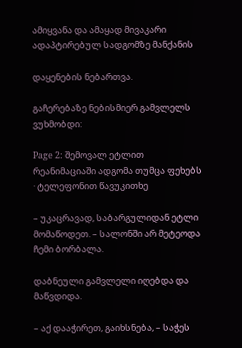ამიყვანა და ამაყად მივაკარი ადაპტირებულ სადგომზე მანქანის

დაყენების ნებართვა.

გაჩერებაზე ნებისმიერ გამვლელს ვუხმობდი:

Page 2: შემოვალ ეტლით რეანიმაციაში ადგომა თუმცა ფეხებს · ტელეფონით წავუკითხე

– უკაცრავად, საბარგულიდან ეტლი მომაწოდეთ. – სალონში არ მეტეოდა ჩემი ბორბალა.

დაბნეული გამვლელი იღებდა და მაწვდიდა.

– აქ დააჭირეთ, გაიხსნება, – საჭეს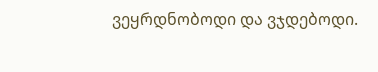ვეყრდნობოდი და ვჯდებოდი.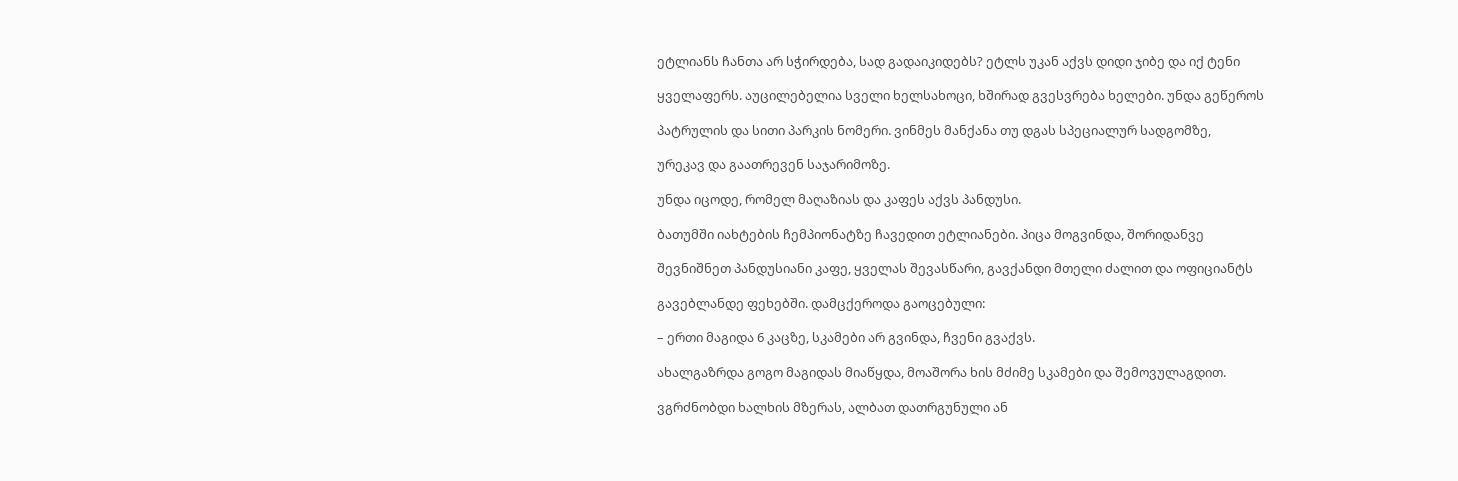ეტლიანს ჩანთა არ სჭირდება, სად გადაიკიდებს? ეტლს უკან აქვს დიდი ჯიბე და იქ ტენი

ყველაფერს. აუცილებელია სველი ხელსახოცი, ხშირად გვესვრება ხელები. უნდა გეწეროს

პატრულის და სითი პარკის ნომერი. ვინმეს მანქანა თუ დგას სპეციალურ სადგომზე,

ურეკავ და გაათრევენ საჯარიმოზე.

უნდა იცოდე, რომელ მაღაზიას და კაფეს აქვს პანდუსი.

ბათუმში იახტების ჩემპიონატზე ჩავედით ეტლიანები. პიცა მოგვინდა, შორიდანვე

შევნიშნეთ პანდუსიანი კაფე, ყველას შევასწარი, გავქანდი მთელი ძალით და ოფიციანტს

გავებლანდე ფეხებში. დამცქეროდა გაოცებული:

– ერთი მაგიდა 6 კაცზე, სკამები არ გვინდა, ჩვენი გვაქვს.

ახალგაზრდა გოგო მაგიდას მიაწყდა, მოაშორა ხის მძიმე სკამები და შემოვულაგდით.

ვგრძნობდი ხალხის მზერას, ალბათ დათრგუნული ან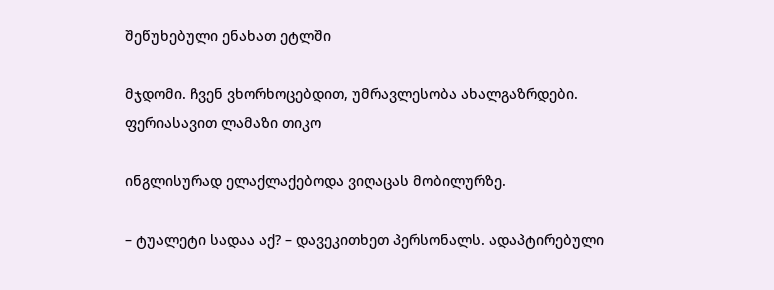შეწუხებული ენახათ ეტლში

მჯდომი. ჩვენ ვხორხოცებდით, უმრავლესობა ახალგაზრდები. ფერიასავით ლამაზი თიკო

ინგლისურად ელაქლაქებოდა ვიღაცას მობილურზე.

– ტუალეტი სადაა აქ? – დავეკითხეთ პერსონალს. ადაპტირებული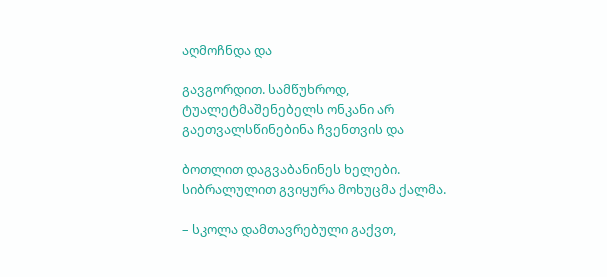აღმოჩნდა და

გავგორდით. სამწუხროდ, ტუალეტმაშენებელს ონკანი არ გაეთვალსწინებინა ჩვენთვის და

ბოთლით დაგვაბანინეს ხელები. სიბრალულით გვიყურა მოხუცმა ქალმა.

– სკოლა დამთავრებული გაქვთ,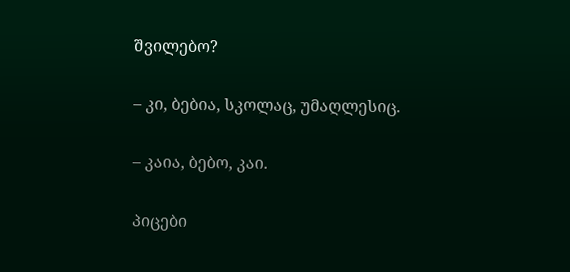შვილებო?

– კი, ბებია, სკოლაც, უმაღლესიც.

– კაია, ბებო, კაი.

პიცები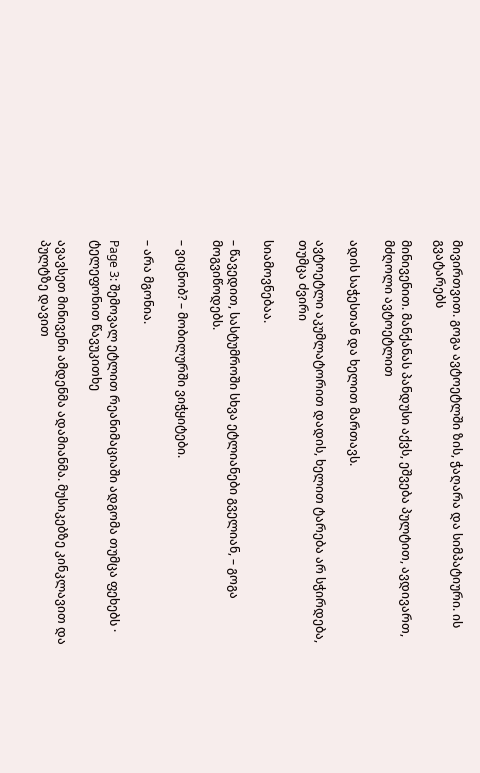მივირთვით. გოგა ავტოეტლში ზის, ჭაღარა და სიმპატიური. ის გვატარებს

მინივენით. მანქანას პანდუსი აქვს, ეშვება პულტით, ავდივართ, მძღოლი ავტოეტლით

ადის საჭესთან და ხელით მართავს.

ავტოეტლი აკუმლატორით დადის, ხელით ტარება არ სჭირდება, თუმცა ძვირი

სიამოვნებაა.

– წავედით, სასტუმროში სხვა ეტლიანები გველიან, – გოგა მოგვიწოდებს.

– ვიცნობ? – მობილურში ვიჭყიტები.

– არა მგონია.

Page 3: შემოვალ ეტლით რეანიმაციაში ადგომა თუმცა ფეხებს · ტელეფონით წავუკითხე

ავავსეთ მინივენი ამდენმა ადამიანმა. მუსიკებზე კინკლავით და პულტზე დავით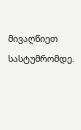მივაღწიეთ სასტუმრომდე.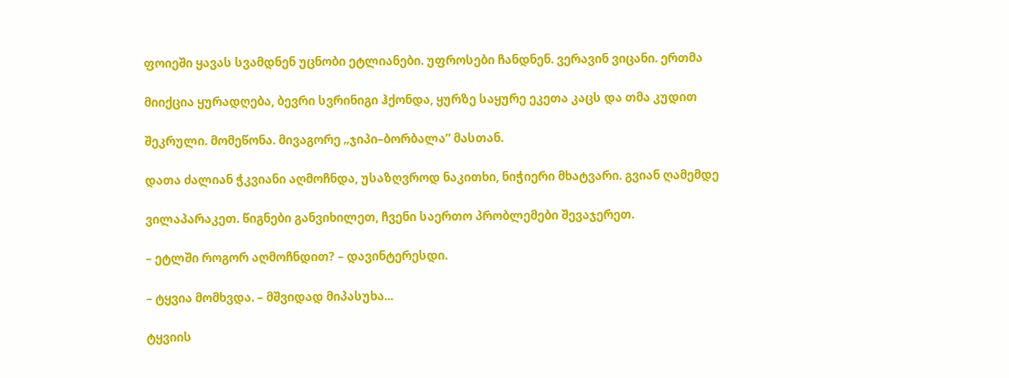ფოიეში ყავას სვამდნენ უცნობი ეტლიანები. უფროსები ჩანდნენ. ვერავინ ვიცანი. ერთმა

მიიქცია ყურადღება, ბევრი სვრინიგი ჰქონდა, ყურზე საყურე ეკეთა კაცს და თმა კუდით

შეკრული. მომეწონა. მივაგორე „ჯიპი–ბორბალა” მასთან.

დათა ძალიან ჭკვიანი აღმოჩნდა, უსაზღვროდ ნაკითხი, ნიჭიერი მხატვარი. გვიან ღამემდე

ვილაპარაკეთ. წიგნები განვიხილეთ, ჩვენი საერთო პრობლემები შევაჯერეთ.

– ეტლში როგორ აღმოჩნდით? – დავინტერესდი.

– ტყვია მომხვდა. – მშვიდად მიპასუხა...

ტყვიის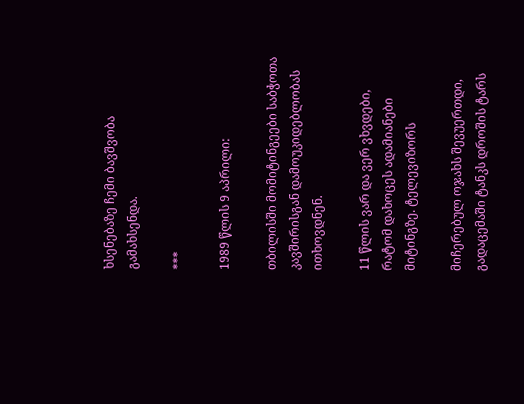ხსენებაზე ჩემი ბავშვობა გამახსენდა.

***

1989 წლის 9 აპრილი:

თბილისში მომიტინგეები საბჭოთა კავშირისგან დამოუკიდებლობას ითხოვდნენ.

11 წლის ვარ და ვერ ვხვდები, რატომ დახოცეს ადამიანები მიტინგზე. ტელევიზორს

მიჩერებულ ოჯახს შევუერთდი, გადაცემაში ტანკს დროშის ტარს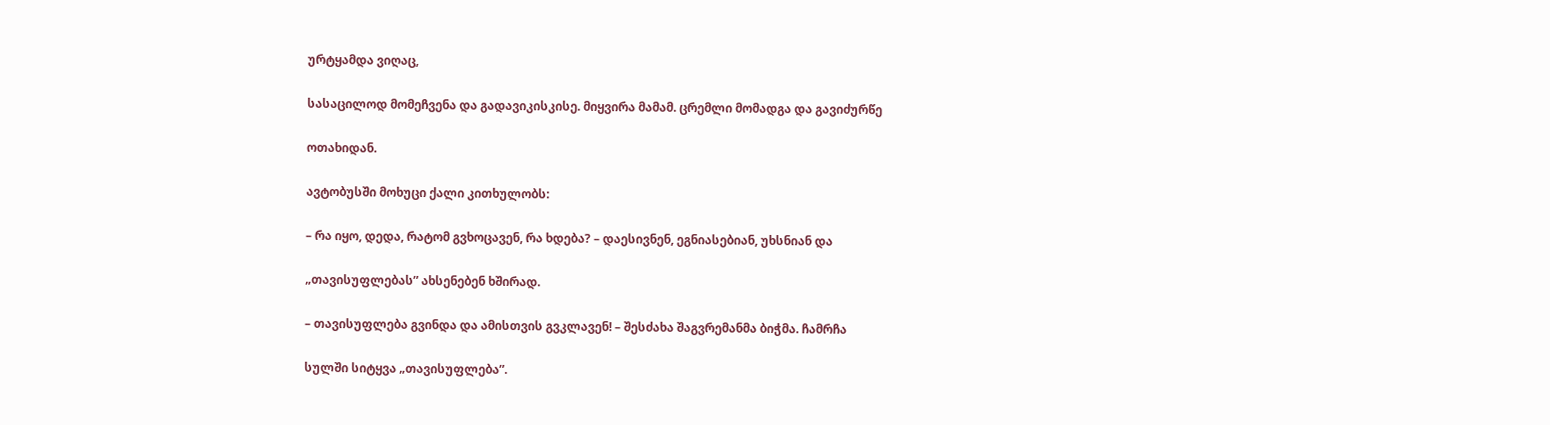ურტყამდა ვიღაც,

სასაცილოდ მომეჩვენა და გადავიკისკისე. მიყვირა მამამ. ცრემლი მომადგა და გავიძურწე

ოთახიდან.

ავტობუსში მოხუცი ქალი კითხულობს:

– რა იყო, დედა, რატომ გვხოცავენ, რა ხდება? – დაესივნენ, ეგნიასებიან, უხსნიან და

„თავისუფლებას” ახსენებენ ხშირად.

– თავისუფლება გვინდა და ამისთვის გვკლავენ! – შესძახა შაგვრემანმა ბიჭმა. ჩამრჩა

სულში სიტყვა „თავისუფლება”.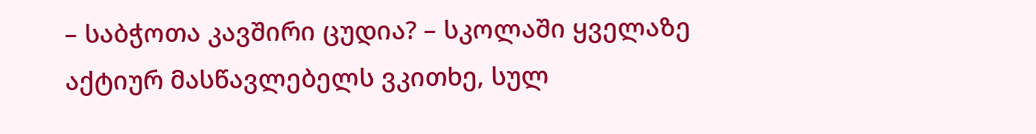– საბჭოთა კავშირი ცუდია? – სკოლაში ყველაზე აქტიურ მასწავლებელს ვკითხე, სულ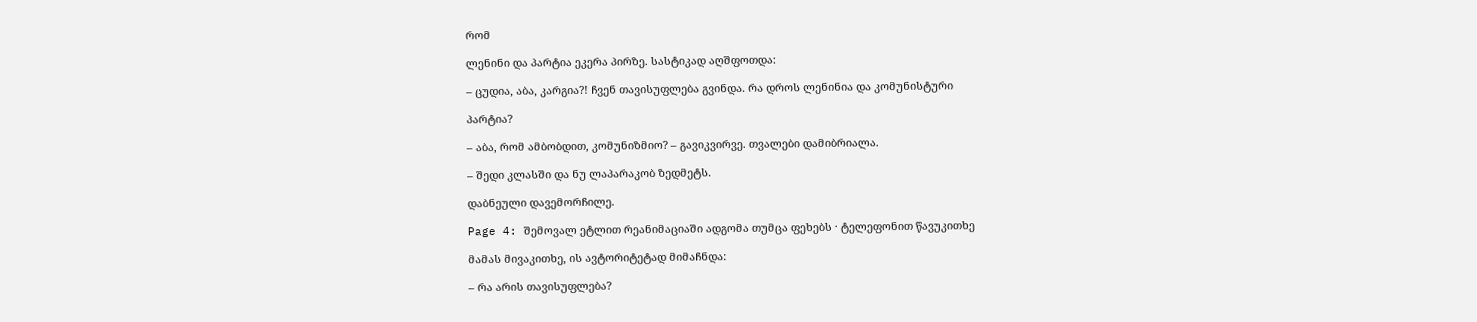რომ

ლენინი და პარტია ეკერა პირზე. სასტიკად აღშფოთდა:

– ცუდია, აბა, კარგია?! ჩვენ თავისუფლება გვინდა. რა დროს ლენინია და კომუნისტური

პარტია?

– აბა, რომ ამბობდით, კომუნიზმიო? – გავიკვირვე. თვალები დამიბრიალა.

– შედი კლასში და ნუ ლაპარაკობ ზედმეტს.

დაბნეული დავემორჩილე.

Page 4: შემოვალ ეტლით რეანიმაციაში ადგომა თუმცა ფეხებს · ტელეფონით წავუკითხე

მამას მივაკითხე, ის ავტორიტეტად მიმაჩნდა:

– რა არის თავისუფლება?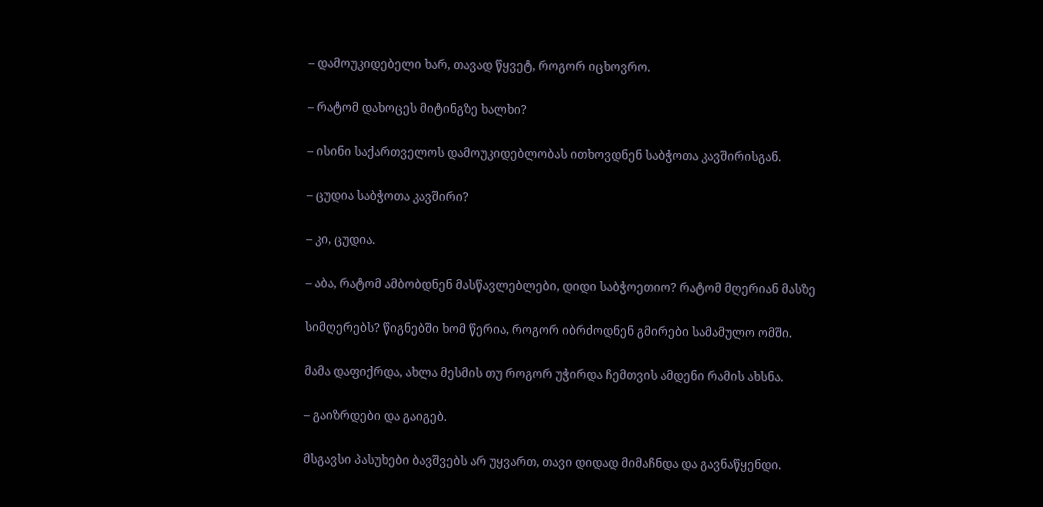– დამოუკიდებელი ხარ, თავად წყვეტ, როგორ იცხოვრო.

– რატომ დახოცეს მიტინგზე ხალხი?

– ისინი საქართველოს დამოუკიდებლობას ითხოვდნენ საბჭოთა კავშირისგან.

– ცუდია საბჭოთა კავშირი?

– კი, ცუდია.

– აბა, რატომ ამბობდნენ მასწავლებლები, დიდი საბჭოეთიო? რატომ მღერიან მასზე

სიმღერებს? წიგნებში ხომ წერია, როგორ იბრძოდნენ გმირები სამამულო ომში.

მამა დაფიქრდა, ახლა მესმის თუ როგორ უჭირდა ჩემთვის ამდენი რამის ახსნა.

– გაიზრდები და გაიგებ.

მსგავსი პასუხები ბავშვებს არ უყვართ, თავი დიდად მიმაჩნდა და გავნაწყენდი.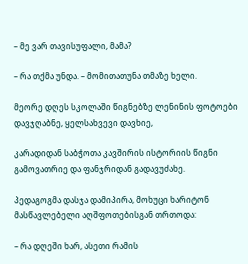– მე ვარ თავისუფალი, მამა?

– რა თქმა უნდა. – მომითათუნა თმაზე ხელი.

მეორე დღეს სკოლაში წიგნებზე ლენინის ფოტოები დავჯღაბნე, ყელსახვევი დავხიე,

კარადიდან საბჭოთა კავშირის ისტორიის წიგნი გამოვათრიე და ფანჯრიდან გადავუძახე.

პედაგოგმა დასჯა დამიპირა, მოხუცი ხარიტონ მასწავლებელი აღშფოთებისგან თრთოდა:

– რა დღეში ხარ, ასეთი რამის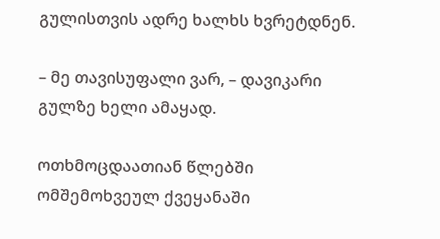გულისთვის ადრე ხალხს ხვრეტდნენ.

– მე თავისუფალი ვარ, – დავიკარი გულზე ხელი ამაყად.

ოთხმოცდაათიან წლებში ომშემოხვეულ ქვეყანაში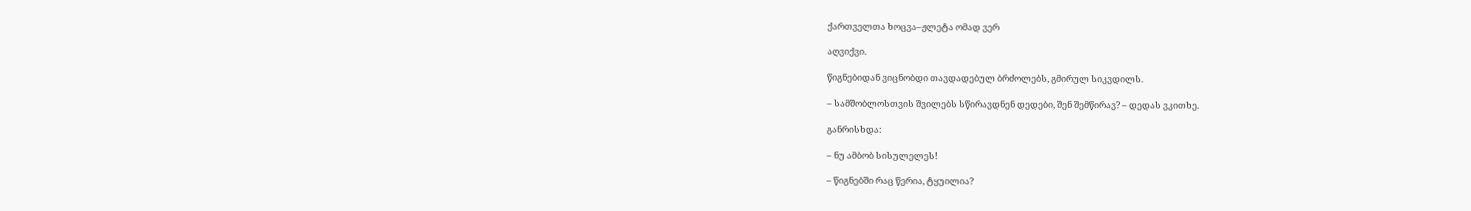ქართველთა ხოცვა–ჟლეტა ომად ვერ

აღვიქვი.

წიგნებიდან ვიცნობდი თავდადებულ ბრძოლებს, გმირულ სიკვდილს.

– სამშობლოსთვის შვილებს სწირავდნენ დედები, შენ შემწირავ? – დედას ვკითხე.

განრისხდა:

– ნუ ამბობ სისულელეს!

– წიგნებში რაც წერია, ტყუილია?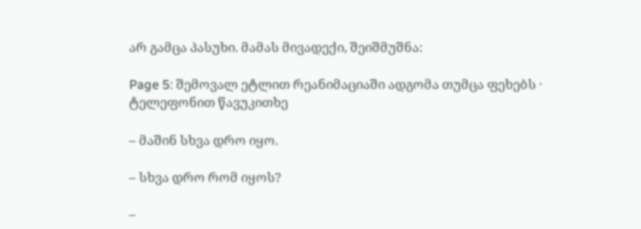არ გამცა პასუხი. მამას მივადექი, შეიშმუშნა:

Page 5: შემოვალ ეტლით რეანიმაციაში ადგომა თუმცა ფეხებს · ტელეფონით წავუკითხე

– მაშინ სხვა დრო იყო.

– სხვა დრო რომ იყოს?

–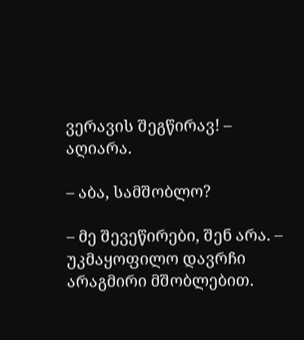ვერავის შეგწირავ! – აღიარა.

– აბა, სამშობლო?

– მე შევეწირები, შენ არა. – უკმაყოფილო დავრჩი არაგმირი მშობლებით.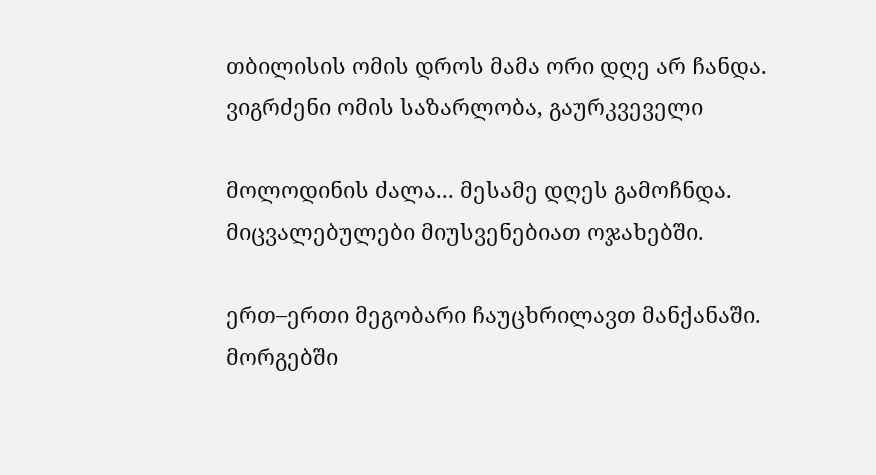თბილისის ომის დროს მამა ორი დღე არ ჩანდა. ვიგრძენი ომის საზარლობა, გაურკვეველი

მოლოდინის ძალა... მესამე დღეს გამოჩნდა. მიცვალებულები მიუსვენებიათ ოჯახებში.

ერთ–ერთი მეგობარი ჩაუცხრილავთ მანქანაში. მორგებში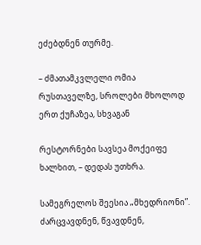ეძებდნენ თურმე.

– ძმათამკვლელი ომია რუსთაველზე, სროლები მხოლოდ ერთ ქუჩაზეა, სხვაგან

რესტორნები სავსეა მოქეიფე ხალხით, – დედას უთხრა.

სამეგრელოს შეესია „მხედრიონი”. ძარცვავდნენ, წვავდნენ,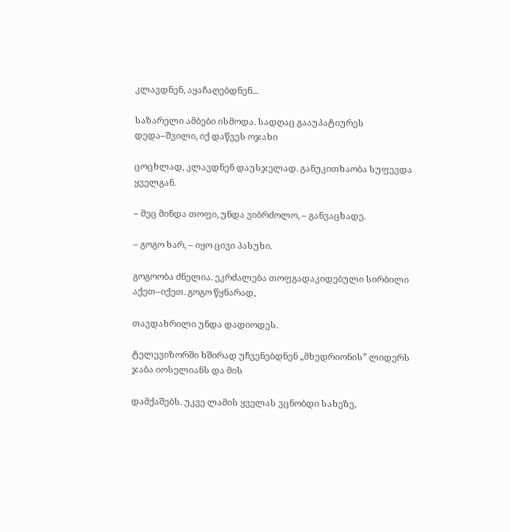კლავდნენ, აყაჩაღებდნენ...

საზარელი ამბები ისმოდა. სადღაც გააუპატიურეს დედა–შვილი, იქ დაწვეს ოჯახი

ცოცხლად, კლავდნენ დაუსჯელად. განუკითხაობა სუფევდა ყველგან.

– მეც მინდა თოფი, უნდა ვიბრძოლო, – განვაცხადე.

– გოგო ხარ, – იყო ცივი პასუხი.

გოგოობა ძნელია. ეკრძალება თოფგადაკიდებული სირბილი აქეთ–იქეთ. გოგო წყნარად,

თავდახრილი უნდა დადიოდეს.

ტელევიზორში ხშირად უჩვენებდნენ „მხედრიონის” ლიდერს ჯაბა იოსელიანს და მის

დამქაშებს. უკვე ლამის ყველას ვცნობდი სახეზე,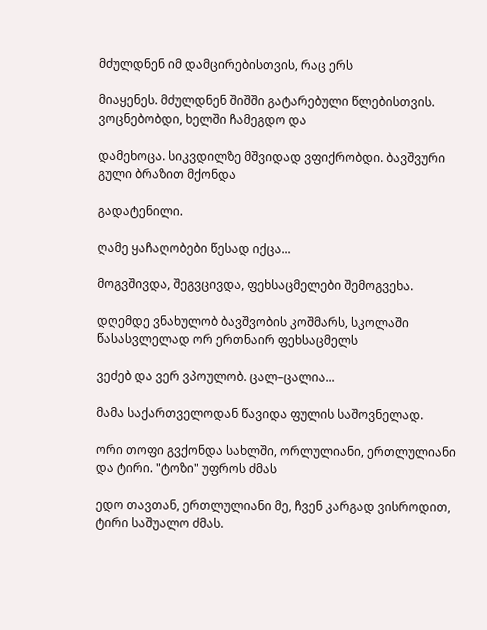მძულდნენ იმ დამცირებისთვის, რაც ერს

მიაყენეს. მძულდნენ შიშში გატარებული წლებისთვის. ვოცნებობდი, ხელში ჩამეგდო და

დამეხოცა. სიკვდილზე მშვიდად ვფიქრობდი. ბავშვური გული ბრაზით მქონდა

გადატენილი.

ღამე ყაჩაღობები წესად იქცა...

მოგვშივდა, შეგვცივდა, ფეხსაცმელები შემოგვეხა.

დღემდე ვნახულობ ბავშვობის კოშმარს, სკოლაში წასასვლელად ორ ერთნაირ ფეხსაცმელს

ვეძებ და ვერ ვპოულობ. ცალ–ცალია...

მამა საქართველოდან წავიდა ფულის საშოვნელად.

ორი თოფი გვქონდა სახლში, ორლულიანი, ერთლულიანი და ტირი. "ტოზი" უფროს ძმას

ედო თავთან, ერთლულიანი მე, ჩვენ კარგად ვისროდით, ტირი საშუალო ძმას.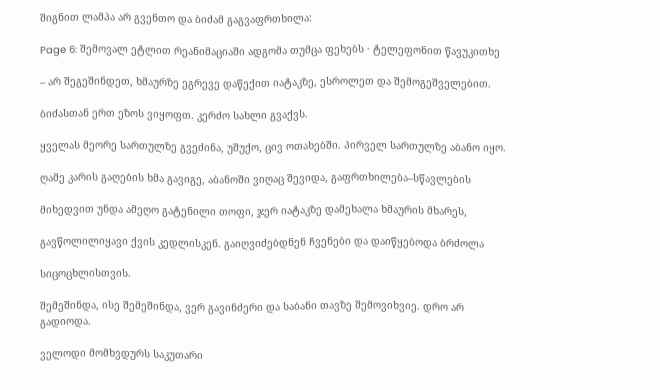შიგნით ლამპა არ გვენთო და ბიძამ გაგვაფრთხილა:

Page 6: შემოვალ ეტლით რეანიმაციაში ადგომა თუმცა ფეხებს · ტელეფონით წავუკითხე

– არ შეგეშინდეთ, ხმაურზე ეგრევე დაწექით იატაკზე, ესროლეთ და შემოგეშველებით.

ბიძასთან ერთ ეზოს ვიყოფთ. კერძო სახლი გვაქვს.

ყველას მეორე სართულზე გვეძინა, უშუქო, ცივ ოთახებში. პირველ სართულზე აბანო იყო.

ღამე კარის გაღების ხმა გავიგე, აბანოში ვიღაც შევიდა, გაფრთხილება–სწავლების

მიხედვით უნდა ამეღო გატენილი თოფი, ჯერ იატაკზე დამეხალა ხმაურის მხარეს,

გავწოლილიყავი ქვის კედლისკენ. გაიღვიძებდნენ ჩვენები და დაიწყებოდა ბრძოლა

სიცოცხლისთვის.

შემეშინდა, ისე შემეშინდა, ვერ გავინძერი და საბანი თავზე შემოვიხვიე. დრო არ გადიოდა.

ველოდი მომხვდურს საკუთარი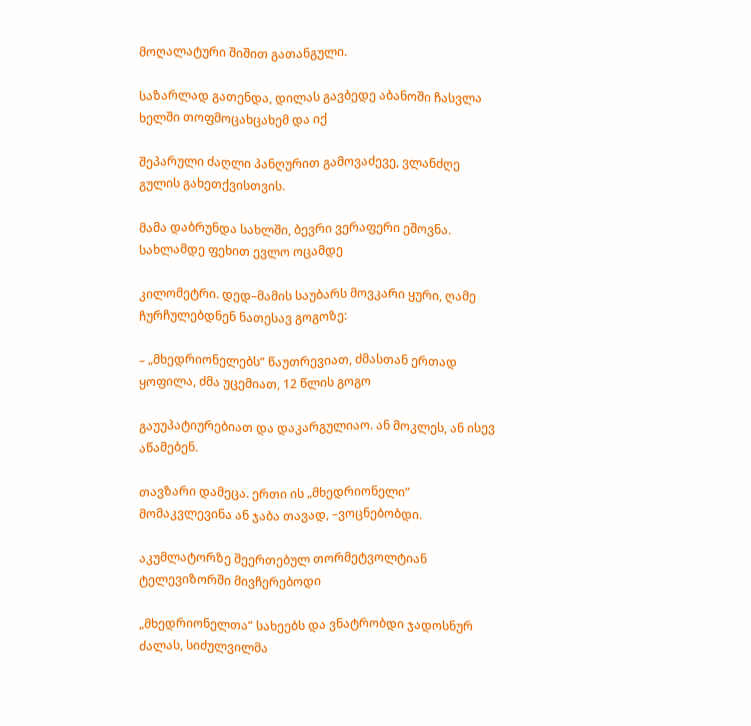მოღალატური შიშით გათანგული.

საზარლად გათენდა, დილას გავბედე აბანოში ჩასვლა ხელში თოფმოცახცახემ და იქ

შეპარული ძაღლი პანღურით გამოვაძევე, ვლანძღე გულის გახეთქვისთვის.

მამა დაბრუნდა სახლში, ბევრი ვერაფერი ეშოვნა. სახლამდე ფეხით ევლო ოცამდე

კილომეტრი. დედ–მამის საუბარს მოვკარი ყური, ღამე ჩურჩულებდნენ ნათესავ გოგოზე:

– „მხედრიონელებს” წაუთრევიათ, ძმასთან ერთად ყოფილა, ძმა უცემიათ, 12 წლის გოგო

გაუუპატიურებიათ და დაკარგულიაო. ან მოკლეს, ან ისევ აწამებენ.

თავზარი დამეცა. ერთი ის „მხედრიონელი” მომაკვლევინა ან ჯაბა თავად, –ვოცნებობდი.

აკუმლატორზე შეერთებულ თორმეტვოლტიან ტელევიზორში მივჩერებოდი

„მხედრიონელთა” სახეებს და ვნატრობდი ჯადოსნურ ძალას, სიძულვილმა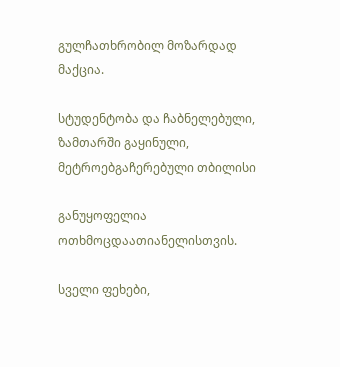გულჩათხრობილ მოზარდად მაქცია.

სტუდენტობა და ჩაბნელებული, ზამთარში გაყინული, მეტროებგაჩერებული თბილისი

განუყოფელია ოთხმოცდაათიანელისთვის.

სველი ფეხები,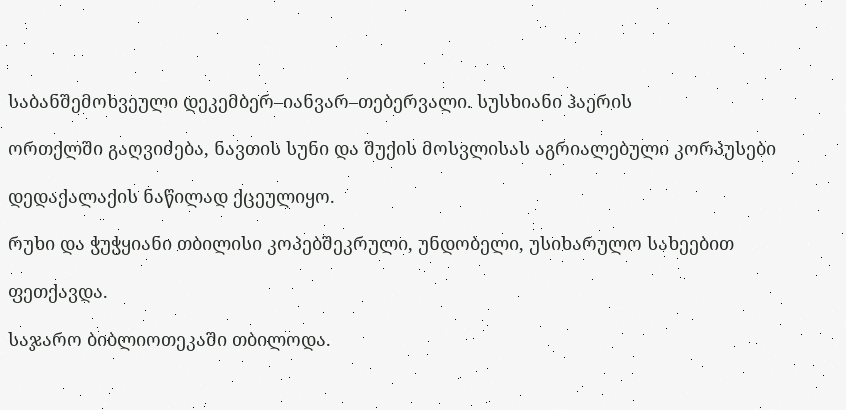საბანშემოხვეული დეკემბერ–იანვარ–თებერვალი. სუსხიანი ჰაერის

ორთქლში გაღვიძება, ნავთის სუნი და შუქის მოსვლისას აგრიალებული კორპუსები

დედაქალაქის ნაწილად ქცეულიყო.

რუხი და ჭუჭყიანი თბილისი კოპებშეკრული, უნდობელი, უსიხარულო სახეებით

ფეთქავდა.

საჯარო ბიბლიოთეკაში თბილოდა.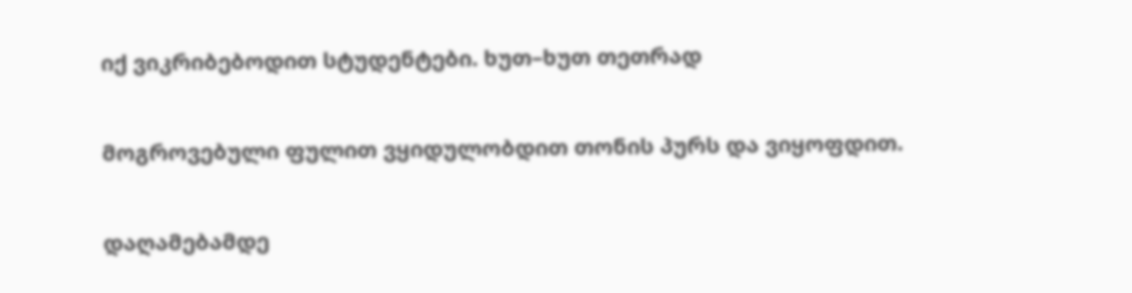იქ ვიკრიბებოდით სტუდენტები. ხუთ–ხუთ თეთრად

მოგროვებული ფულით ვყიდულობდით თონის პურს და ვიყოფდით.

დაღამებამდე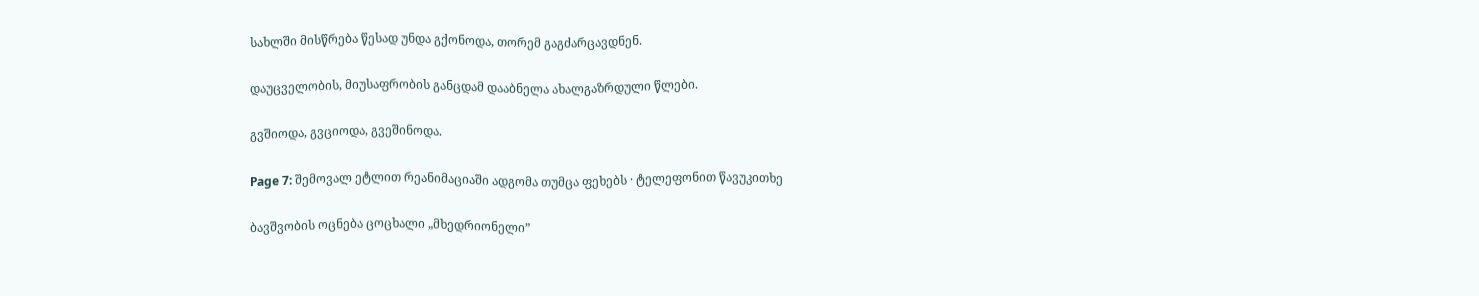სახლში მისწრება წესად უნდა გქონოდა, თორემ გაგძარცავდნენ.

დაუცველობის, მიუსაფრობის განცდამ დააბნელა ახალგაზრდული წლები.

გვშიოდა, გვციოდა, გვეშინოდა.

Page 7: შემოვალ ეტლით რეანიმაციაში ადგომა თუმცა ფეხებს · ტელეფონით წავუკითხე

ბავშვობის ოცნება ცოცხალი „მხედრიონელი”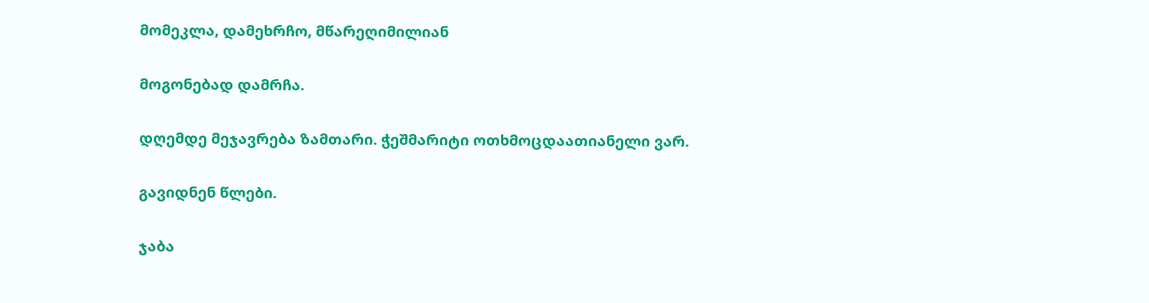მომეკლა, დამეხრჩო, მწარეღიმილიან

მოგონებად დამრჩა.

დღემდე მეჯავრება ზამთარი. ჭეშმარიტი ოთხმოცდაათიანელი ვარ.

გავიდნენ წლები.

ჯაბა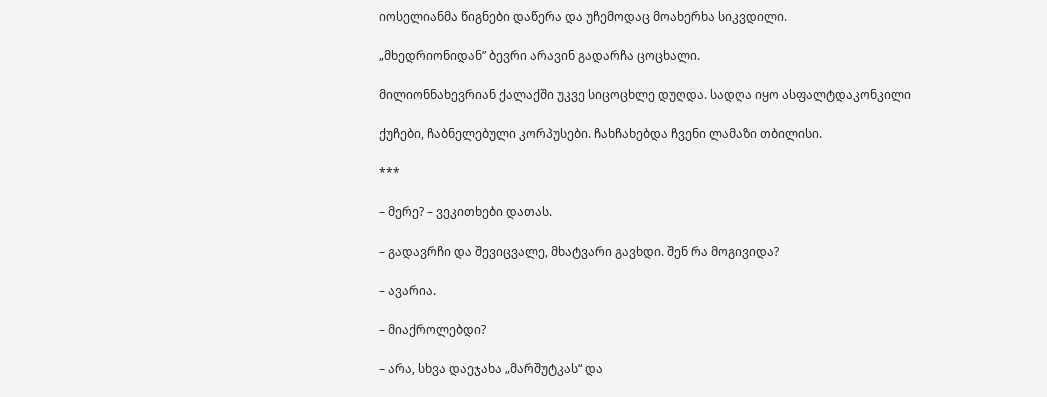იოსელიანმა წიგნები დაწერა და უჩემოდაც მოახერხა სიკვდილი.

„მხედრიონიდან” ბევრი არავინ გადარჩა ცოცხალი.

მილიონნახევრიან ქალაქში უკვე სიცოცხლე დუღდა. სადღა იყო ასფალტდაკონკილი

ქუჩები, ჩაბნელებული კორპუსები. ჩახჩახებდა ჩვენი ლამაზი თბილისი.

***

– მერე? – ვეკითხები დათას.

– გადავრჩი და შევიცვალე, მხატვარი გავხდი. შენ რა მოგივიდა?

– ავარია.

– მიაქროლებდი?

– არა, სხვა დაეჯახა „მარშუტკას“ და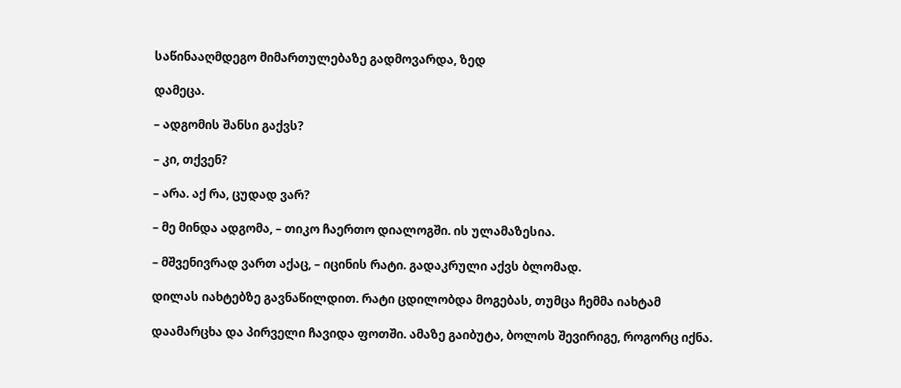საწინააღმდეგო მიმართულებაზე გადმოვარდა, ზედ

დამეცა.

– ადგომის შანსი გაქვს?

– კი, თქვენ?

– არა. აქ რა, ცუდად ვარ?

– მე მინდა ადგომა, – თიკო ჩაერთო დიალოგში. ის ულამაზესია.

– მშვენივრად ვართ აქაც, – იცინის რატი. გადაკრული აქვს ბლომად.

დილას იახტებზე გავნაწილდით. რატი ცდილობდა მოგებას, თუმცა ჩემმა იახტამ

დაამარცხა და პირველი ჩავიდა ფოთში. ამაზე გაიბუტა, ბოლოს შევირიგე, როგორც იქნა.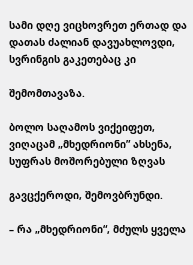სამი დღე ვიცხოვრეთ ერთად და დათას ძალიან დავუახლოვდი, სვრინგის გაკეთებაც კი

შემომთავაზა.

ბოლო საღამოს ვიქეიფეთ, ვიღაცამ „მხედრიონი” ახსენა, სუფრას მოშორებული ზღვას

გავცქეროდი, შემოვბრუნდი.

– რა „მხედრიონი“, მძულს ყველა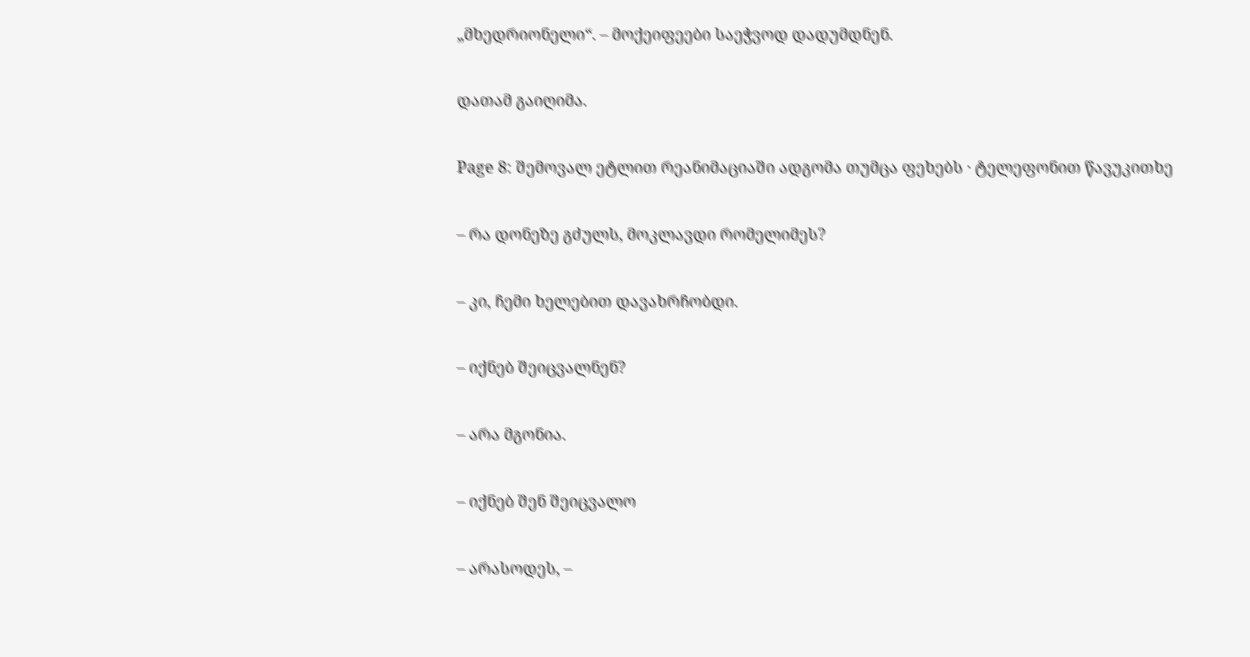„მხედრიონელი“. – მოქეიფეები საეჭვოდ დადუმდნენ.

დათამ გაიღიმა.

Page 8: შემოვალ ეტლით რეანიმაციაში ადგომა თუმცა ფეხებს · ტელეფონით წავუკითხე

– რა დონეზე გძულს, მოკლავდი რომელიმეს?

– კი, ჩემი ხელებით დავახრჩობდი.

– იქნებ შეიცვალნენ?

– არა მგონია.

– იქნებ შენ შეიცვალო

– არასოდეს, –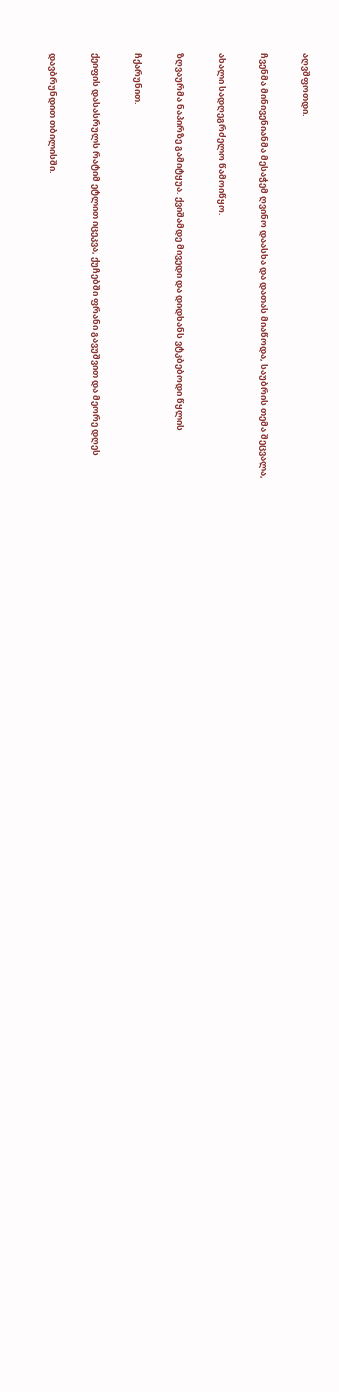აღვშფოთდი.

ჩვენმა მინივენიანმა მესაჭემ ღვინო დაასხა და დათას მიაწოდა, საუბრის თემა შეცვალა,

ახალი სადღეგრძელო წამოიწყო.

ზღვაურმა ნაპირზე გამიტყუა. ქვიშამდე მივედი და დიდხანს ვტკბებოდი წყლის

ჩქარუნით.

ქეიფის დასასრულს რატიმ ეტლით იცეკვა, ქუჩებში ფრანი გავუშვით და მეორე დღეს

დავბრუნდით თბილისში.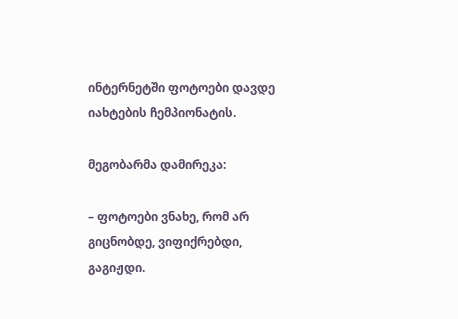ინტერნეტში ფოტოები დავდე იახტების ჩემპიონატის.

მეგობარმა დამირეკა:

– ფოტოები ვნახე, რომ არ გიცნობდე, ვიფიქრებდი, გაგიჟდი.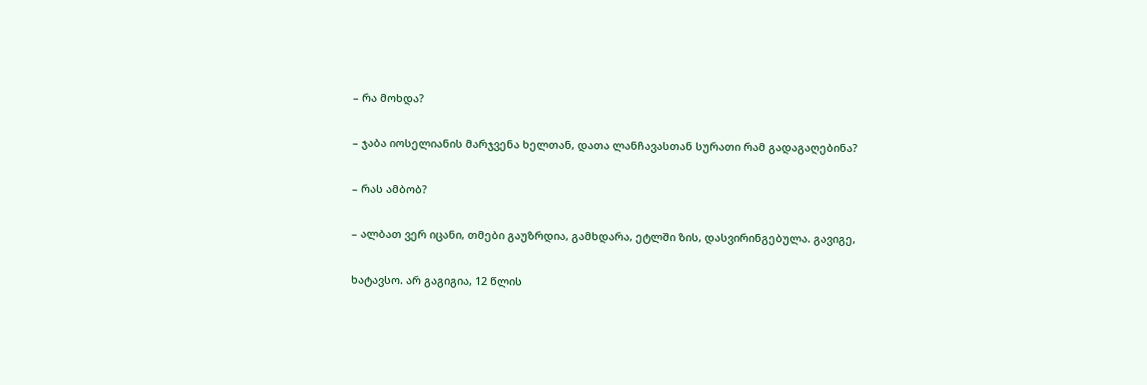– რა მოხდა?

– ჯაბა იოსელიანის მარჯვენა ხელთან, დათა ლანჩავასთან სურათი რამ გადაგაღებინა?

– რას ამბობ?

– ალბათ ვერ იცანი, თმები გაუზრდია, გამხდარა, ეტლში ზის, დასვირინგებულა. გავიგე,

ხატავსო. არ გაგიგია, 12 წლის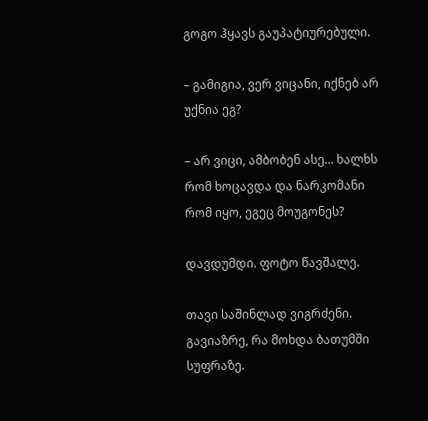გოგო ჰყავს გაუპატიურებული.

– გამიგია, ვერ ვიცანი, იქნებ არ უქნია ეგ?

– არ ვიცი, ამბობენ ასე... ხალხს რომ ხოცავდა და ნარკომანი რომ იყო, ეგეც მოუგონეს?

დავდუმდი. ფოტო წავშალე.

თავი საშინლად ვიგრძენი. გავიაზრე, რა მოხდა ბათუმში სუფრაზე.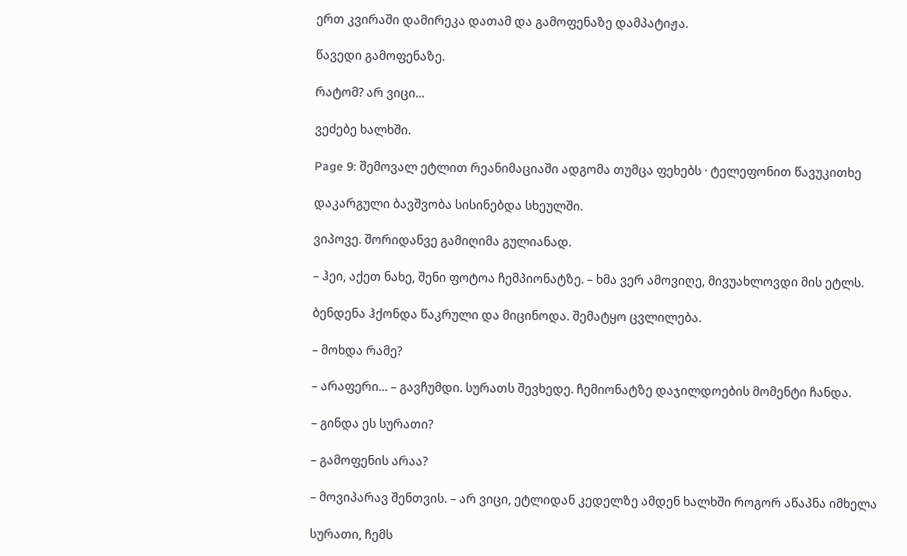ერთ კვირაში დამირეკა დათამ და გამოფენაზე დამპატიჟა.

წავედი გამოფენაზე.

რატომ? არ ვიცი...

ვეძებე ხალხში.

Page 9: შემოვალ ეტლით რეანიმაციაში ადგომა თუმცა ფეხებს · ტელეფონით წავუკითხე

დაკარგული ბავშვობა სისინებდა სხეულში.

ვიპოვე. შორიდანვე გამიღიმა გულიანად.

– ჰეი, აქეთ ნახე, შენი ფოტოა ჩემპიონატზე. – ხმა ვერ ამოვიღე, მივუახლოვდი მის ეტლს.

ბენდენა ჰქონდა წაკრული და მიცინოდა. შემატყო ცვლილება.

– მოხდა რამე?

– არაფერი... – გავჩუმდი. სურათს შევხედე. ჩემიონატზე დაჯილდოების მომენტი ჩანდა.

– გინდა ეს სურათი?

– გამოფენის არაა?

– მოვიპარავ შენთვის. – არ ვიცი, ეტლიდან კედელზე ამდენ ხალხში როგორ აწაპნა იმხელა

სურათი, ჩემს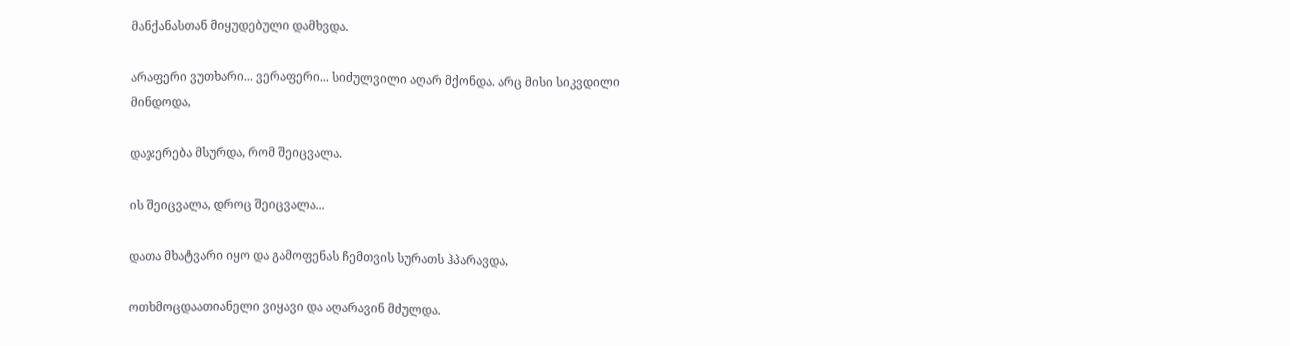მანქანასთან მიყუდებული დამხვდა.

არაფერი ვუთხარი... ვერაფერი... სიძულვილი აღარ მქონდა. არც მისი სიკვდილი მინდოდა,

დაჯერება მსურდა, რომ შეიცვალა.

ის შეიცვალა, დროც შეიცვალა...

დათა მხატვარი იყო და გამოფენას ჩემთვის სურათს ჰპარავდა,

ოთხმოცდაათიანელი ვიყავი და აღარავინ მძულდა.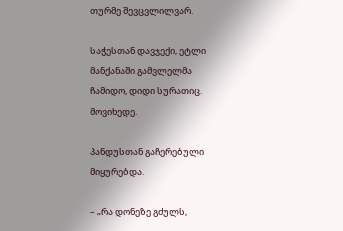თურმე შევცვლილვარ.

საჭესთან დავჯექი, ეტლი მანქანაში გამვლელმა ჩამიდო, დიდი სურათიც. მოვიხედე.

პანდუსთან გაჩერებული მიყურებდა.

– „რა დონეზე გძულს,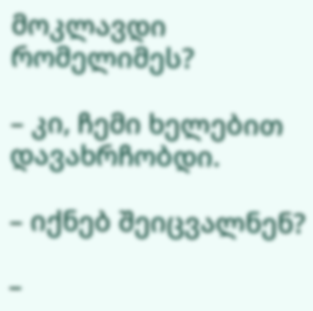მოკლავდი რომელიმეს?

– კი, ჩემი ხელებით დავახრჩობდი.

– იქნებ შეიცვალნენ?

–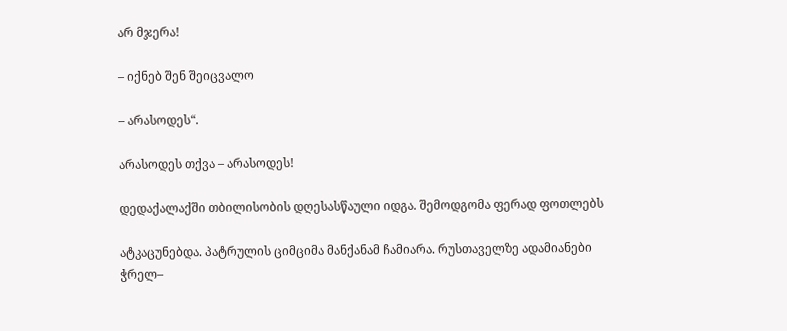არ მჯერა!

– იქნებ შენ შეიცვალო

– არასოდეს“.

არასოდეს თქვა – არასოდეს!

დედაქალაქში თბილისობის დღესასწაული იდგა. შემოდგომა ფერად ფოთლებს

ატკაცუნებდა. პატრულის ციმციმა მანქანამ ჩამიარა. რუსთაველზე ადამიანები ჭრელ–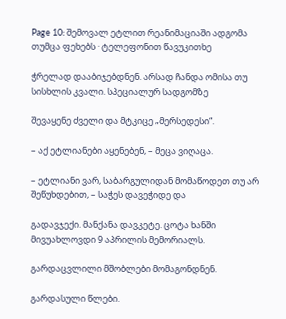Page 10: შემოვალ ეტლით რეანიმაციაში ადგომა თუმცა ფეხებს · ტელეფონით წავუკითხე

ჭრელად დააბიჯებდნენ. არსად ჩანდა ომისა თუ სისხლის კვალი. სპეციალურ სადგომზე

შევაყენე ძველი და მტკიცე „მერსედესი“.

– აქ ეტლიანები აყენებენ, – მეცა ვიღაცა.

– ეტლიანი ვარ, საბარგულიდან მომაწოდეთ თუ არ შეწუხდებით, – საჭეს დავეჭიდე და

გადავჯექი. მანქანა დავკეტე. ცოტა ხანში მივუახლოვდი 9 აპრილის მემორიალს.

გარდაცვლილი მშობლები მომაგონდნენ.

გარდასული წლები.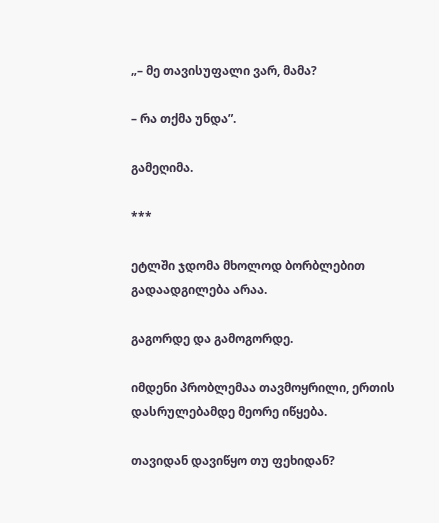„– მე თავისუფალი ვარ, მამა?

– რა თქმა უნდა”.

გამეღიმა.

***

ეტლში ჯდომა მხოლოდ ბორბლებით გადაადგილება არაა.

გაგორდე და გამოგორდე.

იმდენი პრობლემაა თავმოყრილი, ერთის დასრულებამდე მეორე იწყება.

თავიდან დავიწყო თუ ფეხიდან?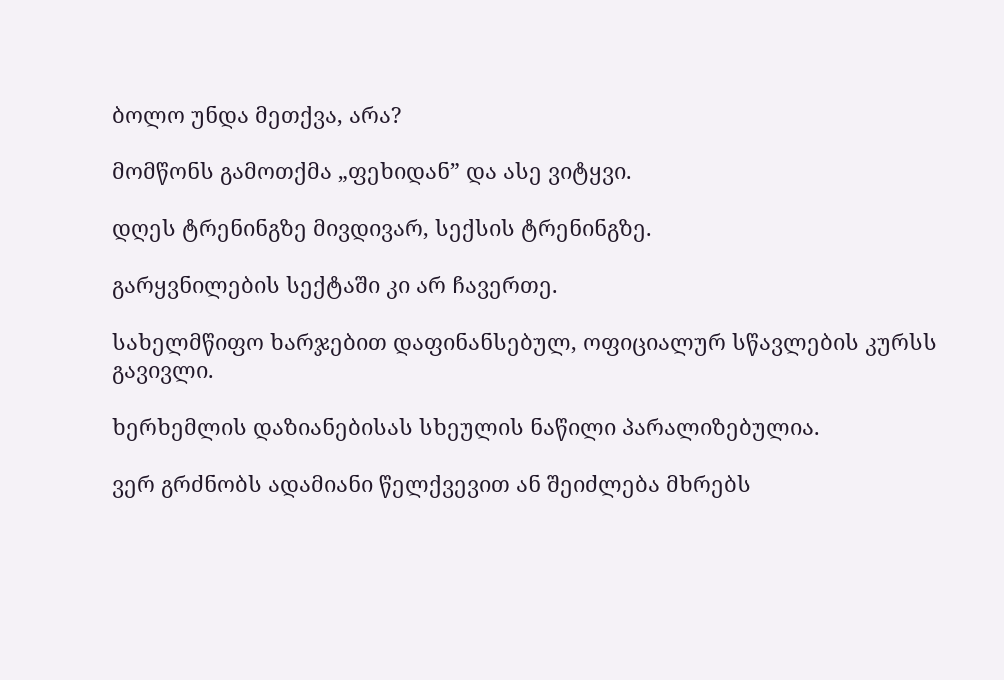ბოლო უნდა მეთქვა, არა?

მომწონს გამოთქმა „ფეხიდან” და ასე ვიტყვი.

დღეს ტრენინგზე მივდივარ, სექსის ტრენინგზე.

გარყვნილების სექტაში კი არ ჩავერთე.

სახელმწიფო ხარჯებით დაფინანსებულ, ოფიციალურ სწავლების კურსს გავივლი.

ხერხემლის დაზიანებისას სხეულის ნაწილი პარალიზებულია.

ვერ გრძნობს ადამიანი წელქვევით ან შეიძლება მხრებს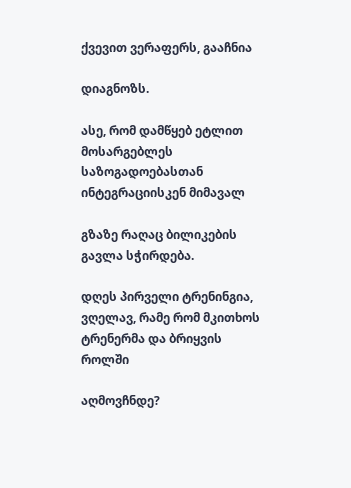ქვევით ვერაფერს, გააჩნია

დიაგნოზს.

ასე, რომ დამწყებ ეტლით მოსარგებლეს საზოგადოებასთან ინტეგრაციისკენ მიმავალ

გზაზე რაღაც ბილიკების გავლა სჭირდება.

დღეს პირველი ტრენინგია, ვღელავ, რამე რომ მკითხოს ტრენერმა და ბრიყვის როლში

აღმოვჩნდე?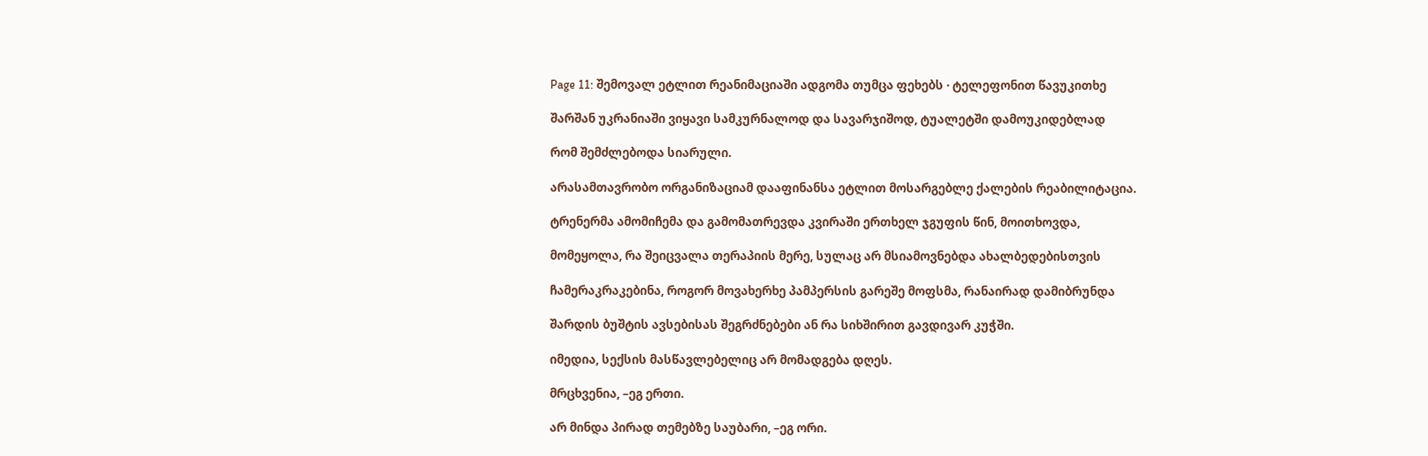Page 11: შემოვალ ეტლით რეანიმაციაში ადგომა თუმცა ფეხებს · ტელეფონით წავუკითხე

შარშან უკრანიაში ვიყავი სამკურნალოდ და სავარჯიშოდ, ტუალეტში დამოუკიდებლად

რომ შემძლებოდა სიარული.

არასამთავრობო ორგანიზაციამ დააფინანსა ეტლით მოსარგებლე ქალების რეაბილიტაცია.

ტრენერმა ამომიჩემა და გამომათრევდა კვირაში ერთხელ ჯგუფის წინ, მოითხოვდა,

მომეყოლა, რა შეიცვალა თერაპიის მერე, სულაც არ მსიამოვნებდა ახალბედებისთვის

ჩამერაკრაკებინა, როგორ მოვახერხე პამპერსის გარეშე მოფსმა, რანაირად დამიბრუნდა

შარდის ბუშტის ავსებისას შეგრძნებები ან რა სიხშირით გავდივარ კუჭში.

იმედია, სექსის მასწავლებელიც არ მომადგება დღეს.

მრცხვენია, –ეგ ერთი.

არ მინდა პირად თემებზე საუბარი, –ეგ ორი.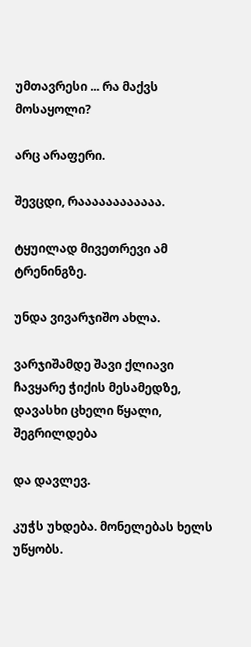უმთავრესი ... რა მაქვს მოსაყოლი?

არც არაფერი.

შევცდი, რაააააააააააა.

ტყუილად მივეთრევი ამ ტრენინგზე.

უნდა ვივარჯიშო ახლა.

ვარჯიშამდე შავი ქლიავი ჩავყარე ჭიქის მესამედზე, დავასხი ცხელი წყალი, შეგრილდება

და დავლევ.

კუჭს უხდება. მონელებას ხელს უწყობს.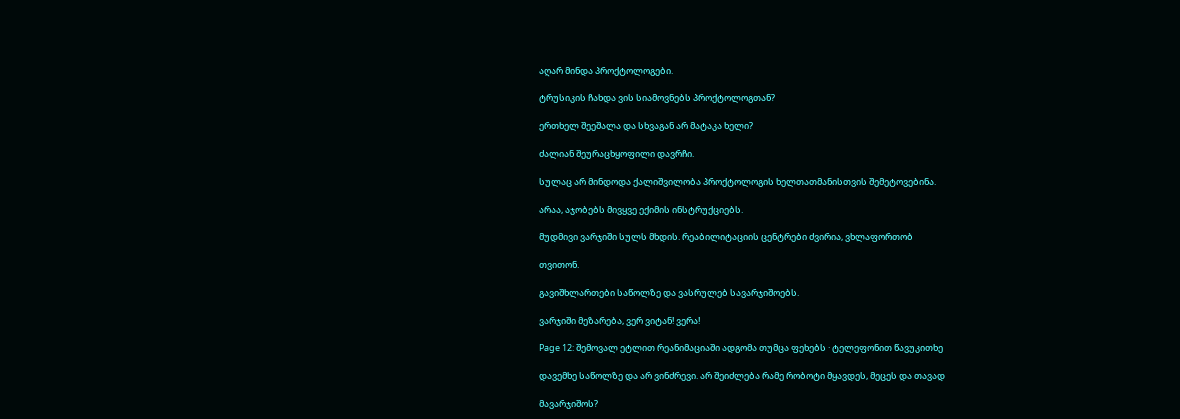აღარ მინდა პროქტოლოგები.

ტრუსიკის ჩახდა ვის სიამოვნებს პროქტოლოგთან?

ერთხელ შეეშალა და სხვაგან არ მატაკა ხელი?

ძალიან შეურაცხყოფილი დავრჩი.

სულაც არ მინდოდა ქალიშვილობა პროქტოლოგის ხელთათმანისთვის შემეტოვებინა.

არაა, აჯობებს მივყვე ექიმის ინსტრუქციებს.

მუდმივი ვარჯიში სულს მხდის. რეაბილიტაციის ცენტრები ძვირია, ვხლაფორთობ

თვითონ.

გავიშხლართები საწოლზე და ვასრულებ სავარჯიშოებს.

ვარჯიში მეზარება, ვერ ვიტან! ვერა!

Page 12: შემოვალ ეტლით რეანიმაციაში ადგომა თუმცა ფეხებს · ტელეფონით წავუკითხე

დავემხე საწოლზე და არ ვინძრევი. არ შეიძლება რამე რობოტი მყავდეს, მეცეს და თავად

მავარჯიშოს?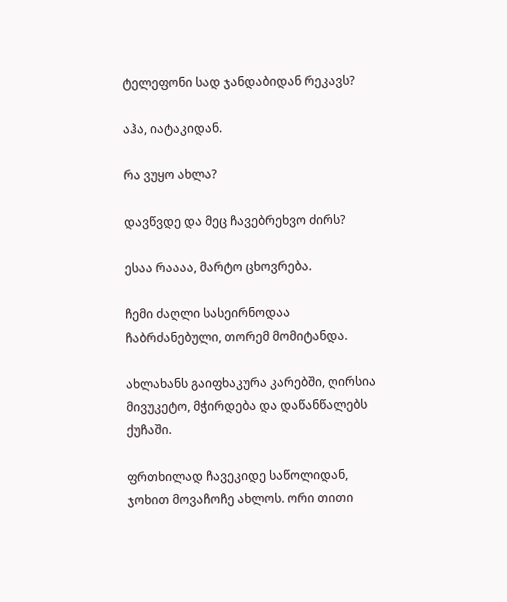ტელეფონი სად ჯანდაბიდან რეკავს?

აჰა, იატაკიდან.

რა ვუყო ახლა?

დავწვდე და მეც ჩავებრეხვო ძირს?

ესაა რაააა, მარტო ცხოვრება.

ჩემი ძაღლი სასეირნოდაა ჩაბრძანებული, თორემ მომიტანდა.

ახლახანს გაიფხაკურა კარებში, ღირსია მივუკეტო, მჭირდება და დაწანწალებს ქუჩაში.

ფრთხილად ჩავეკიდე საწოლიდან, ჯოხით მოვაჩოჩე ახლოს. ორი თითი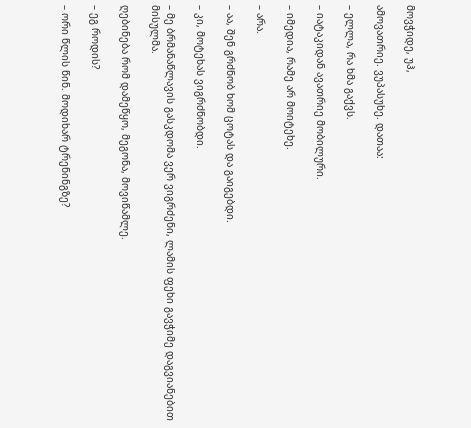მოვჭიდე, უჰ,

ამოვათრიე. ვუპასუხე. დათაა:

– ელლა, რა ხმა გაქვს.

– იატაკიდან ავათრიე მობილური.

– იმედია, რამე არ მოიტეხე.

– არა.

– აა, შენ გრძნობ ხომ ცოტას და გაიგებდი.

– კი, მოტეხას ვიგრძნობდი.

– მე ბრმანაწლავის გასკდომა ვერ ვიგრძენი, ლამის ფეხი გავჭიმე დაგვიანებით მისულმა.

ღებინება რომ დამეწყო, მეგონა, მოვიწამლე.

– ეგ როდის?

– ორი წლის წინ. მოდიხარ ტრენინგზე?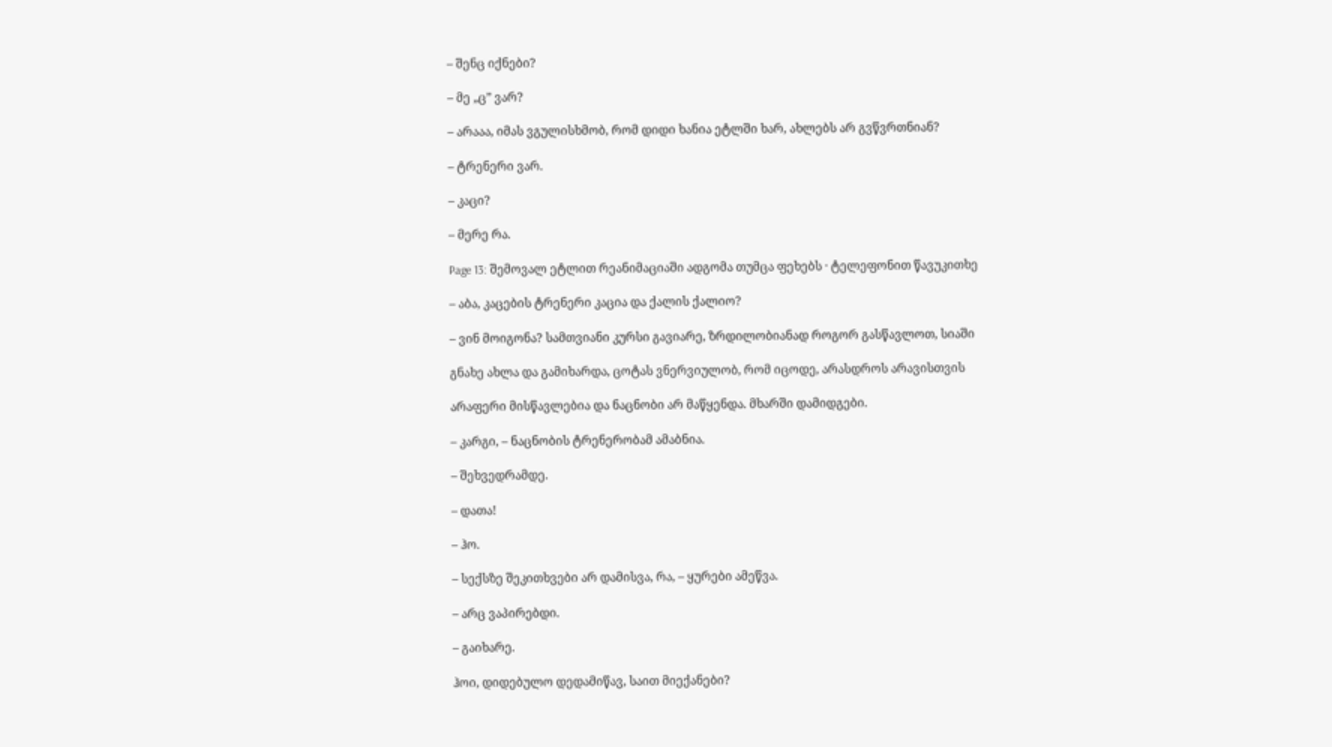– შენც იქნები?

– მე „ც” ვარ?

– არააა, იმას ვგულისხმობ, რომ დიდი ხანია ეტლში ხარ, ახლებს არ გვწვრთნიან?

– ტრენერი ვარ.

– კაცი?

– მერე რა.

Page 13: შემოვალ ეტლით რეანიმაციაში ადგომა თუმცა ფეხებს · ტელეფონით წავუკითხე

– აბა, კაცების ტრენერი კაცია და ქალის ქალიო?

– ვინ მოიგონა? სამთვიანი კურსი გავიარე, ზრდილობიანად როგორ გასწავლოთ, სიაში

გნახე ახლა და გამიხარდა, ცოტას ვნერვიულობ, რომ იცოდე, არასდროს არავისთვის

არაფერი მისწავლებია და ნაცნობი არ მაწყენდა. მხარში დამიდგები.

– კარგი, – ნაცნობის ტრენერობამ ამაბნია.

– შეხვედრამდე.

– დათა!

– ჰო.

– სექსზე შეკითხვები არ დამისვა, რა, – ყურები ამეწვა.

– არც ვაპირებდი.

– გაიხარე.

ჰოი, დიდებულო დედამიწავ, საით მიექანები?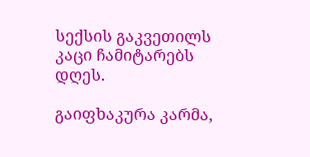სექსის გაკვეთილს კაცი ჩამიტარებს დღეს.

გაიფხაკურა კარმა,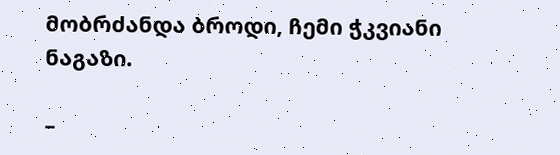მობრძანდა ბროდი, ჩემი ჭკვიანი ნაგაზი.

–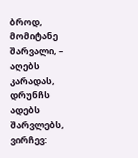ბროდ, მომიტანე შარვალი, – აღებს კარადას, დრუნჩს ადებს შარვლებს, ვირჩევ: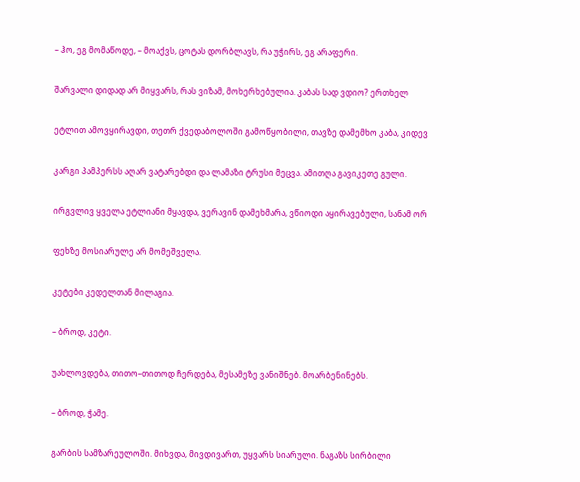– ჰო, ეგ მომაწოდე, – მოაქვს, ცოტას დორბლავს, რა უჭირს, ეგ არაფერი.

შარვალი დიდად არ მიყვარს, რას ვიზამ, მოხერხებულია. კაბას სად ვდიო? ერთხელ

ეტლით ამოვყირავდი, თეთრ ქვედაბოლოში გამოწყობილი, თავზე დამემხო კაბა, კიდევ

კარგი პამპერსს აღარ ვატარებდი და ლამაზი ტრუსი მეცვა. ამითღა გავიკეთე გული.

ირგვლივ ყველა ეტლიანი მყავდა, ვერავინ დამეხმარა, ვწიოდი აყირავებული, სანამ ორ

ფეხზე მოსიარულე არ მომეშველა.

კეტები კედელთან მილაგია.

– ბროდ, კეტი.

უახლოვდება, თითო–თითოდ ჩერდება, მესამეზე ვანიშნებ. მოარბენინებს.

– ბროდ, ჭამე.

გარბის სამზარეულოში. მიხვდა, მივდივართ, უყვარს სიარული. ნაგაზს სირბილი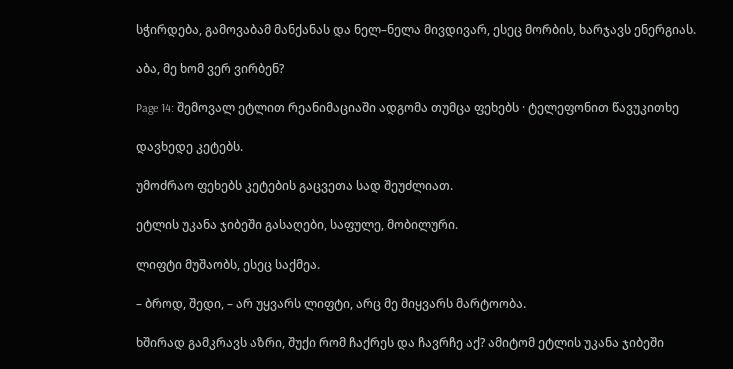სჭირდება, გამოვაბამ მანქანას და ნელ–ნელა მივდივარ, ესეც მორბის, ხარჯავს ენერგიას.

აბა, მე ხომ ვერ ვირბენ?

Page 14: შემოვალ ეტლით რეანიმაციაში ადგომა თუმცა ფეხებს · ტელეფონით წავუკითხე

დავხედე კეტებს.

უმოძრაო ფეხებს კეტების გაცვეთა სად შეუძლიათ.

ეტლის უკანა ჯიბეში გასაღები, საფულე, მობილური.

ლიფტი მუშაობს, ესეც საქმეა.

– ბროდ, შედი, – არ უყვარს ლიფტი, არც მე მიყვარს მარტოობა.

ხშირად გამკრავს აზრი, შუქი რომ ჩაქრეს და ჩავრჩე აქ? ამიტომ ეტლის უკანა ჯიბეში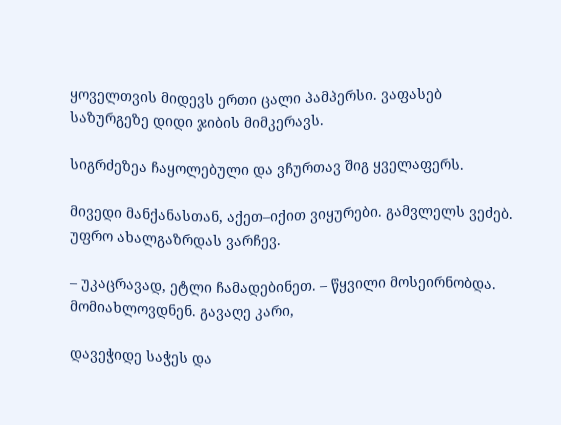ყოველთვის მიდევს ერთი ცალი პამპერსი. ვაფასებ საზურგეზე დიდი ჯიბის მიმკერავს.

სიგრძეზეა ჩაყოლებული და ვჩურთავ შიგ ყველაფერს.

მივედი მანქანასთან, აქეთ–იქით ვიყურები. გამვლელს ვეძებ. უფრო ახალგაზრდას ვარჩევ.

– უკაცრავად, ეტლი ჩამადებინეთ. – წყვილი მოსეირნობდა. მომიახლოვდნენ. გავაღე კარი,

დავეჭიდე საჭეს და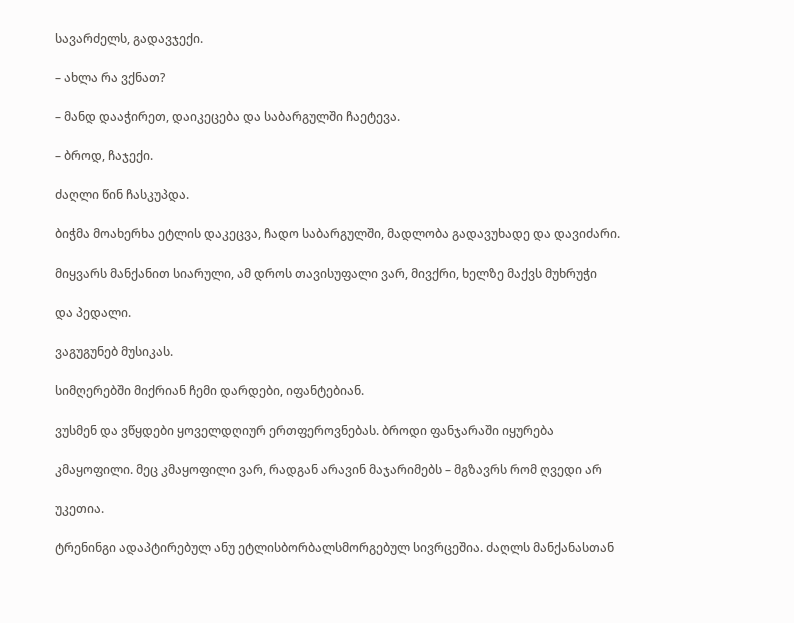სავარძელს, გადავჯექი.

– ახლა რა ვქნათ?

– მანდ დააჭირეთ, დაიკეცება და საბარგულში ჩაეტევა.

– ბროდ, ჩაჯექი.

ძაღლი წინ ჩასკუპდა.

ბიჭმა მოახერხა ეტლის დაკეცვა, ჩადო საბარგულში, მადლობა გადავუხადე და დავიძარი.

მიყვარს მანქანით სიარული, ამ დროს თავისუფალი ვარ, მივქრი, ხელზე მაქვს მუხრუჭი

და პედალი.

ვაგუგუნებ მუსიკას.

სიმღერებში მიქრიან ჩემი დარდები, იფანტებიან.

ვუსმენ და ვწყდები ყოველდღიურ ერთფეროვნებას. ბროდი ფანჯარაში იყურება

კმაყოფილი. მეც კმაყოფილი ვარ, რადგან არავინ მაჯარიმებს – მგზავრს რომ ღვედი არ

უკეთია.

ტრენინგი ადაპტირებულ ანუ ეტლისბორბალსმორგებულ სივრცეშია. ძაღლს მანქანასთან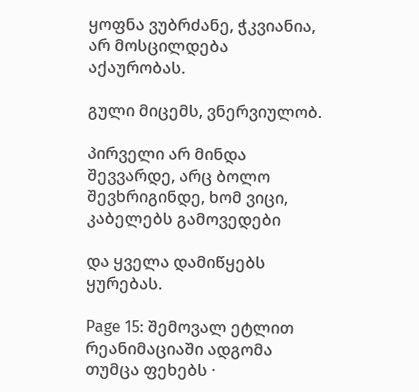ყოფნა ვუბრძანე, ჭკვიანია, არ მოსცილდება აქაურობას.

გული მიცემს, ვნერვიულობ.

პირველი არ მინდა შევვარდე, არც ბოლო შევხრიგინდე, ხომ ვიცი, კაბელებს გამოვედები

და ყველა დამიწყებს ყურებას.

Page 15: შემოვალ ეტლით რეანიმაციაში ადგომა თუმცა ფეხებს ·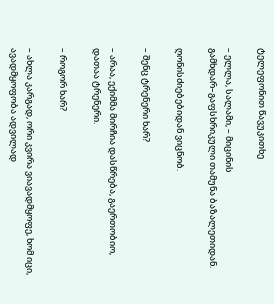ტელეფონით წავუკითხე

– ელლა, სალამი, – მიცინის გამხდარ–გაფსხრიკული თამუნა ბაზალეთიდან.

ღონისძიებებიდან ვიცნობ.

– შენც ტრენერი ხარ?

– არაა, ექიმმა მირჩია დასწრება, გაერთობიო, დათაა ტრენერი.

– როგორ ხარ?

– ახლა კარგად, ორი კვირა ვიავადმყოფე, ხომ იცი, ავადმყოფობა ადვილად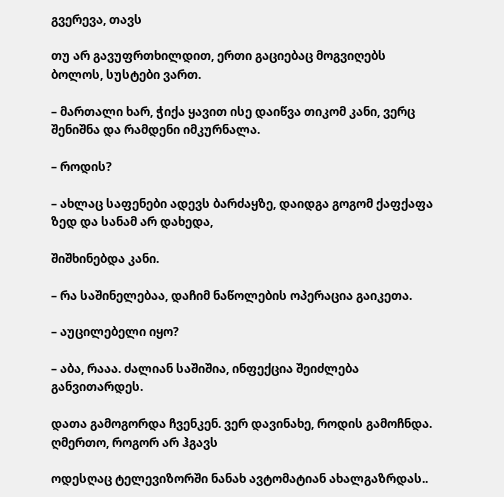გვერევა, თავს

თუ არ გავუფრთხილდით, ერთი გაციებაც მოგვიღებს ბოლოს, სუსტები ვართ.

– მართალი ხარ, ჭიქა ყავით ისე დაიწვა თიკომ კანი, ვერც შენიშნა და რამდენი იმკურნალა.

– როდის?

– ახლაც საფენები ადევს ბარძაყზე, დაიდგა გოგომ ქაფქაფა ზედ და სანამ არ დახედა,

შიშხინებდა კანი.

– რა საშინელებაა, დაჩიმ ნაწოლების ოპერაცია გაიკეთა.

– აუცილებელი იყო?

– აბა, რააა. ძალიან საშიშია, ინფექცია შეიძლება განვითარდეს.

დათა გამოგორდა ჩვენკენ. ვერ დავინახე, როდის გამოჩნდა. ღმერთო, როგორ არ ჰგავს

ოდესღაც ტელევიზორში ნანახ ავტომატიან ახალგაზრდას..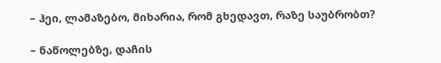– ჰეი, ლამაზებო, მიხარია, რომ გხედავთ, რაზე საუბრობთ?

– ნაწოლებზე, დაჩის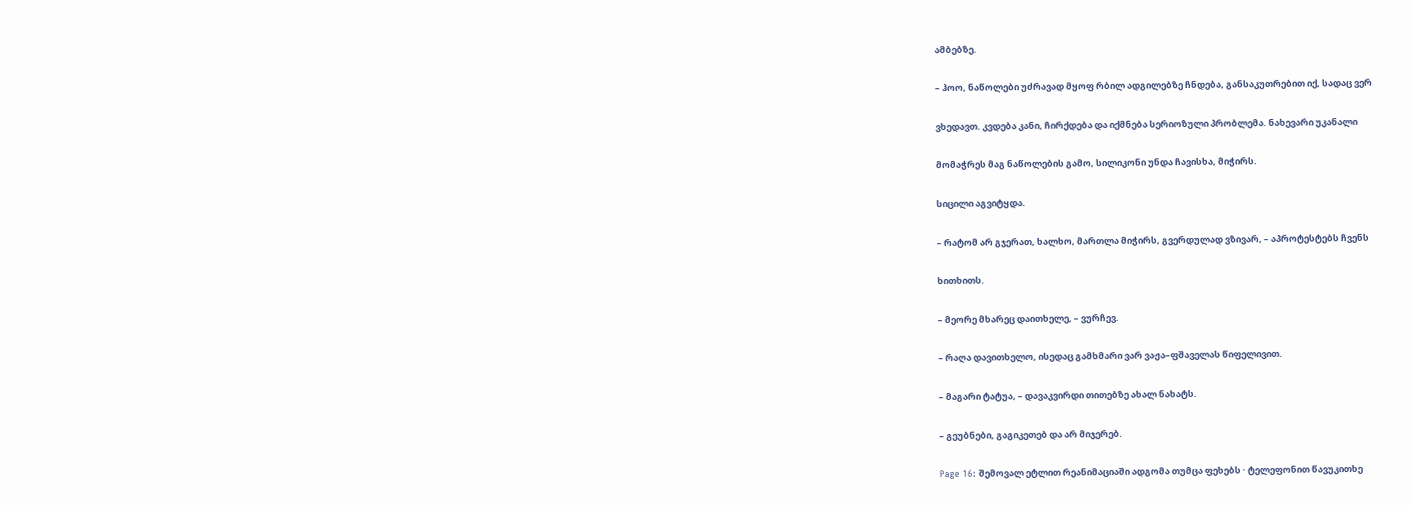ამბებზე.

– ჰოო, ნაწოლები უძრავად მყოფ რბილ ადგილებზე ჩნდება, განსაკუთრებით იქ, სადაც ვერ

ვხედავთ. კვდება კანი, ჩირქდება და იქმნება სერიოზული პრობლემა. ნახევარი უკანალი

მომაჭრეს მაგ ნაწოლების გამო, სილიკონი უნდა ჩავისხა, მიჭირს.

სიცილი აგვიტყდა.

– რატომ არ გჯერათ, ხალხო, მართლა მიჭირს, გვერდულად ვზივარ, – აპროტესტებს ჩვენს

ხითხითს.

– მეორე მხარეც დაითხელე, – ვურჩევ.

– რაღა დავითხელო, ისედაც გამხმარი ვარ ვაჟა–ფშაველას წიფელივით.

– მაგარი ტატუა, – დავაკვირდი თითებზე ახალ ნახატს.

– გეუბნები, გაგიკეთებ და არ მიჯერებ.

Page 16: შემოვალ ეტლით რეანიმაციაში ადგომა თუმცა ფეხებს · ტელეფონით წავუკითხე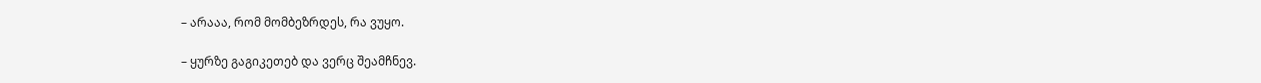– არააა, რომ მომბეზრდეს, რა ვუყო.

– ყურზე გაგიკეთებ და ვერც შეამჩნევ.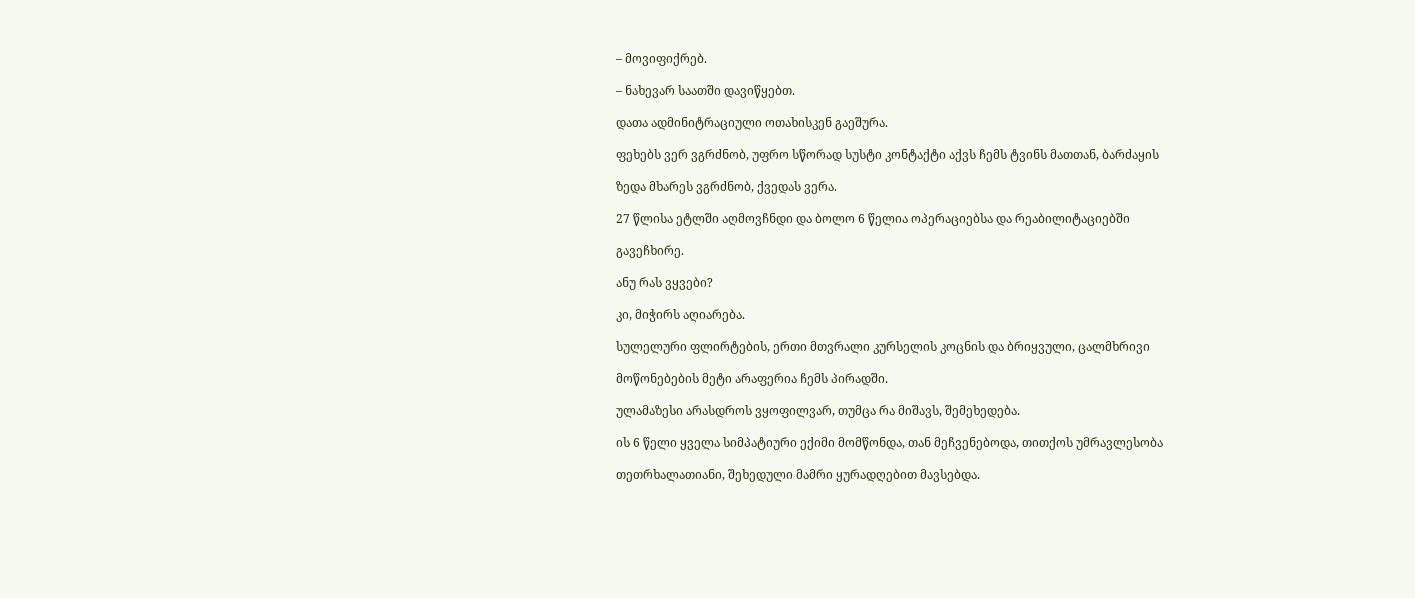– მოვიფიქრებ.

– ნახევარ საათში დავიწყებთ.

დათა ადმინიტრაციული ოთახისკენ გაეშურა.

ფეხებს ვერ ვგრძნობ, უფრო სწორად სუსტი კონტაქტი აქვს ჩემს ტვინს მათთან, ბარძაყის

ზედა მხარეს ვგრძნობ, ქვედას ვერა.

27 წლისა ეტლში აღმოვჩნდი და ბოლო 6 წელია ოპერაციებსა და რეაბილიტაციებში

გავეჩხირე.

ანუ რას ვყვები?

კი, მიჭირს აღიარება.

სულელური ფლირტების, ერთი მთვრალი კურსელის კოცნის და ბრიყვული, ცალმხრივი

მოწონებების მეტი არაფერია ჩემს პირადში.

ულამაზესი არასდროს ვყოფილვარ, თუმცა რა მიშავს, შემეხედება.

ის 6 წელი ყველა სიმპატიური ექიმი მომწონდა, თან მეჩვენებოდა, თითქოს უმრავლესობა

თეთრხალათიანი, შეხედული მამრი ყურადღებით მავსებდა.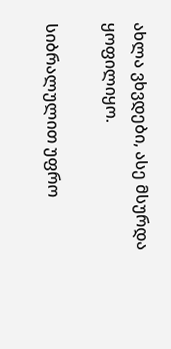ახლა ვხვდები, ასე მსურდა ყოფილიყო.

სიბრალულით უფრო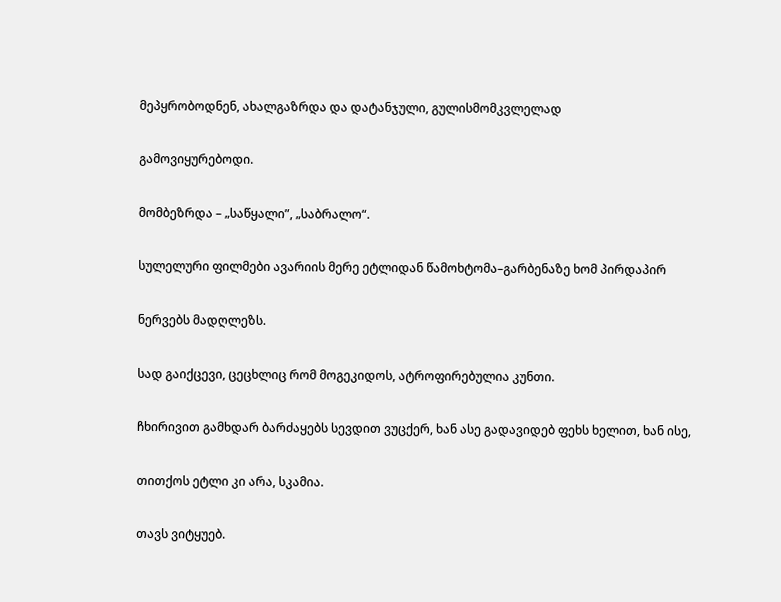მეპყრობოდნენ, ახალგაზრდა და დატანჯული, გულისმომკვლელად

გამოვიყურებოდი.

მომბეზრდა – „საწყალი”, „საბრალო“.

სულელური ფილმები ავარიის მერე ეტლიდან წამოხტომა–გარბენაზე ხომ პირდაპირ

ნერვებს მადღლეზს.

სად გაიქცევი, ცეცხლიც რომ მოგეკიდოს, ატროფირებულია კუნთი.

ჩხირივით გამხდარ ბარძაყებს სევდით ვუცქერ, ხან ასე გადავიდებ ფეხს ხელით, ხან ისე,

თითქოს ეტლი კი არა, სკამია.

თავს ვიტყუებ.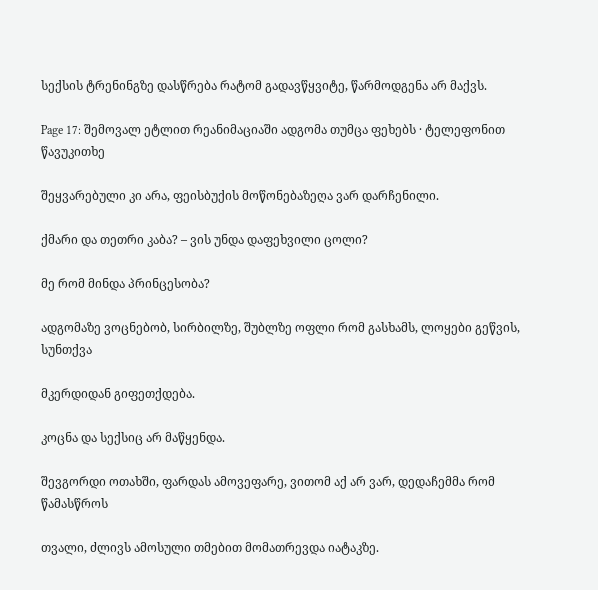სექსის ტრენინგზე დასწრება რატომ გადავწყვიტე, წარმოდგენა არ მაქვს.

Page 17: შემოვალ ეტლით რეანიმაციაში ადგომა თუმცა ფეხებს · ტელეფონით წავუკითხე

შეყვარებული კი არა, ფეისბუქის მოწონებაზეღა ვარ დარჩენილი.

ქმარი და თეთრი კაბა? – ვის უნდა დაფეხვილი ცოლი?

მე რომ მინდა პრინცესობა?

ადგომაზე ვოცნებობ, სირბილზე, შუბლზე ოფლი რომ გასხამს, ლოყები გეწვის, სუნთქვა

მკერდიდან გიფეთქდება.

კოცნა და სექსიც არ მაწყენდა.

შევგორდი ოთახში, ფარდას ამოვეფარე, ვითომ აქ არ ვარ, დედაჩემმა რომ წამასწროს

თვალი, ძლივს ამოსული თმებით მომათრევდა იატაკზე.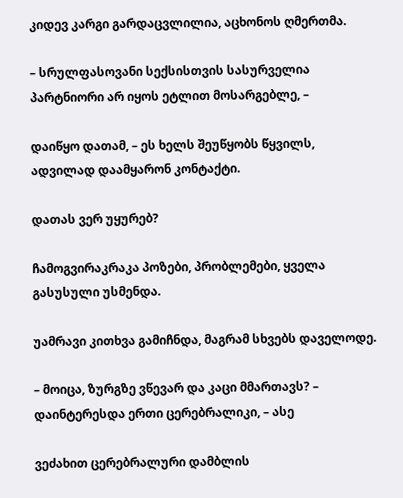კიდევ კარგი გარდაცვლილია, აცხონოს ღმერთმა.

– სრულფასოვანი სექსისთვის სასურველია პარტნიორი არ იყოს ეტლით მოსარგებლე, –

დაიწყო დათამ, – ეს ხელს შეუწყობს წყვილს, ადვილად დაამყარონ კონტაქტი.

დათას ვერ უყურებ?

ჩამოგვირაკრაკა პოზები, პრობლემები, ყველა გასუსული უსმენდა.

უამრავი კითხვა გამიჩნდა, მაგრამ სხვებს დაველოდე.

– მოიცა, ზურგზე ვწევარ და კაცი მმართავს? – დაინტერესდა ერთი ცერებრალიკი, – ასე

ვეძახით ცერებრალური დამბლის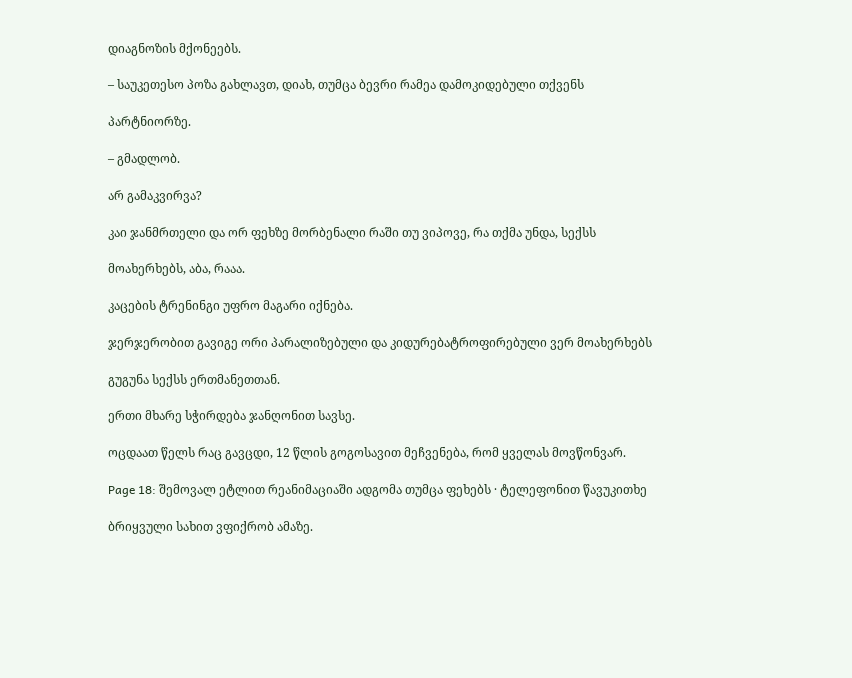დიაგნოზის მქონეებს.

– საუკეთესო პოზა გახლავთ, დიახ, თუმცა ბევრი რამეა დამოკიდებული თქვენს

პარტნიორზე.

– გმადლობ.

არ გამაკვირვა?

კაი ჯანმრთელი და ორ ფეხზე მორბენალი რაში თუ ვიპოვე, რა თქმა უნდა, სექსს

მოახერხებს, აბა, რააა.

კაცების ტრენინგი უფრო მაგარი იქნება.

ჯერჯერობით გავიგე ორი პარალიზებული და კიდურებატროფირებული ვერ მოახერხებს

გუგუნა სექსს ერთმანეთთან.

ერთი მხარე სჭირდება ჯანღონით სავსე.

ოცდაათ წელს რაც გავცდი, 12 წლის გოგოსავით მეჩვენება, რომ ყველას მოვწონვარ.

Page 18: შემოვალ ეტლით რეანიმაციაში ადგომა თუმცა ფეხებს · ტელეფონით წავუკითხე

ბრიყვული სახით ვფიქრობ ამაზე.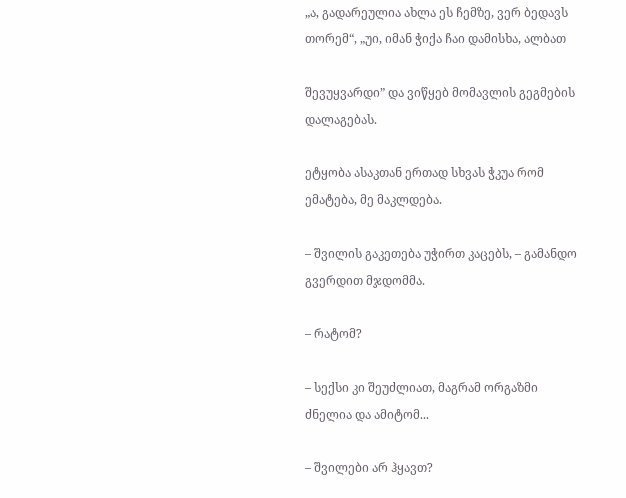„ა, გადარეულია ახლა ეს ჩემზე, ვერ ბედავს თორემ“, „უი, იმან ჭიქა ჩაი დამისხა, ალბათ

შევუყვარდი” და ვიწყებ მომავლის გეგმების დალაგებას.

ეტყობა ასაკთან ერთად სხვას ჭკუა რომ ემატება, მე მაკლდება.

– შვილის გაკეთება უჭირთ კაცებს, – გამანდო გვერდით მჯდომმა.

– რატომ?

– სექსი კი შეუძლიათ, მაგრამ ორგაზმი ძნელია და ამიტომ...

– შვილები არ ჰყავთ?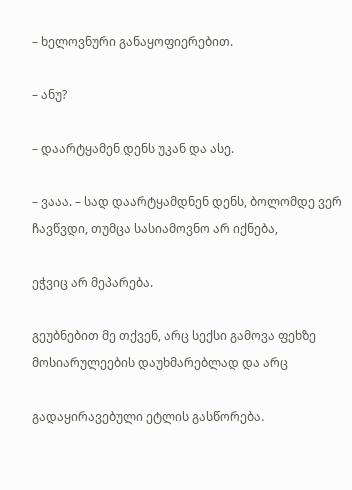– ხელოვნური განაყოფიერებით.

– ანუ?

– დაარტყამენ დენს უკან და ასე.

– ვააა. – სად დაარტყამდნენ დენს, ბოლომდე ვერ ჩავწვდი, თუმცა სასიამოვნო არ იქნება,

ეჭვიც არ მეპარება.

გეუბნებით მე თქვენ, არც სექსი გამოვა ფეხზე მოსიარულეების დაუხმარებლად და არც

გადაყირავებული ეტლის გასწორება.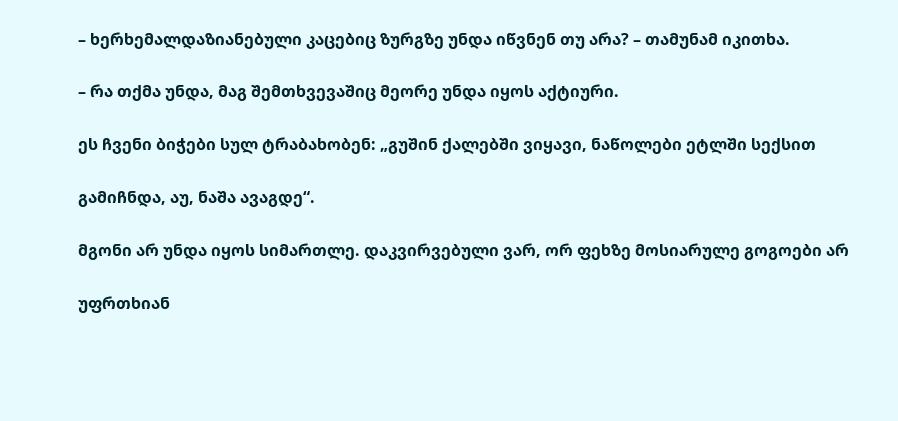– ხერხემალდაზიანებული კაცებიც ზურგზე უნდა იწვნენ თუ არა? – თამუნამ იკითხა.

– რა თქმა უნდა, მაგ შემთხვევაშიც მეორე უნდა იყოს აქტიური.

ეს ჩვენი ბიჭები სულ ტრაბახობენ: „გუშინ ქალებში ვიყავი, ნაწოლები ეტლში სექსით

გამიჩნდა, აუ, ნაშა ავაგდე“.

მგონი არ უნდა იყოს სიმართლე. დაკვირვებული ვარ, ორ ფეხზე მოსიარულე გოგოები არ

უფრთხიან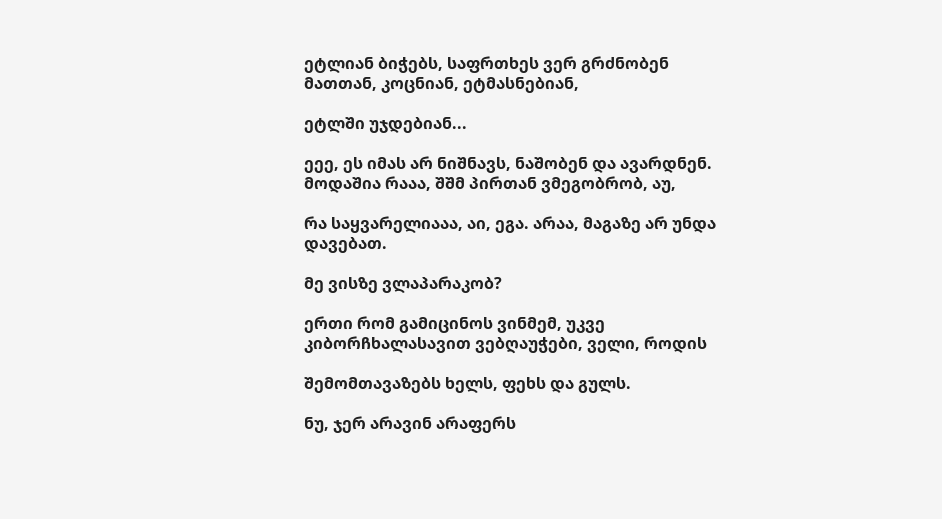ეტლიან ბიჭებს, საფრთხეს ვერ გრძნობენ მათთან, კოცნიან, ეტმასნებიან,

ეტლში უჯდებიან...

ეეე, ეს იმას არ ნიშნავს, ნაშობენ და ავარდნენ. მოდაშია რააა, შშმ პირთან ვმეგობრობ, აუ,

რა საყვარელიააა, აი, ეგა. არაა, მაგაზე არ უნდა დავებათ.

მე ვისზე ვლაპარაკობ?

ერთი რომ გამიცინოს ვინმემ, უკვე კიბორჩხალასავით ვებღაუჭები, ველი, როდის

შემომთავაზებს ხელს, ფეხს და გულს.

ნუ, ჯერ არავინ არაფერს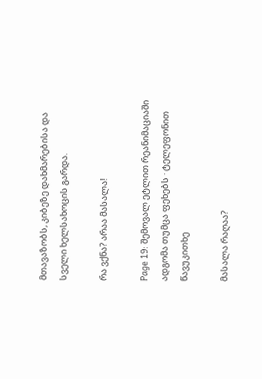მთავაზობს, კიბეზე დახმარებისა და სველი ხელსახოცის გარდა.

რა ვქნა? არაა მასალა!

Page 19: შემოვალ ეტლით რეანიმაციაში ადგომა თუმცა ფეხებს · ტელეფონით წავუკითხე

მასალა რაღაა?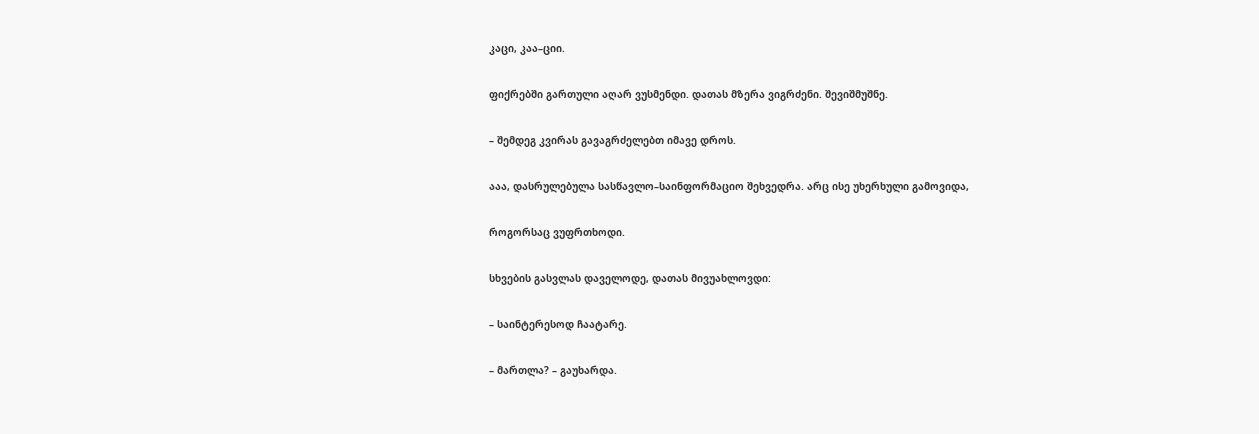კაცი, კაა–ციი.

ფიქრებში გართული აღარ ვუსმენდი. დათას მზერა ვიგრძენი. შევიშმუშნე.

– შემდეგ კვირას გავაგრძელებთ იმავე დროს.

ააა, დასრულებულა სასწავლო–საინფორმაციო შეხვედრა. არც ისე უხერხული გამოვიდა,

როგორსაც ვუფრთხოდი.

სხვების გასვლას დაველოდე, დათას მივუახლოვდი:

– საინტერესოდ ჩაატარე.

– მართლა? – გაუხარდა.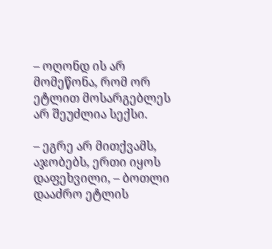– ოღონდ ის არ მომეწონა, რომ ორ ეტლით მოსარგებლეს არ შეუძლია სექსი.

– ეგრე არ მითქვამს, აჯობებს, ერთი იყოს დაფეხვილი, – ბოთლი დააძრო ეტლის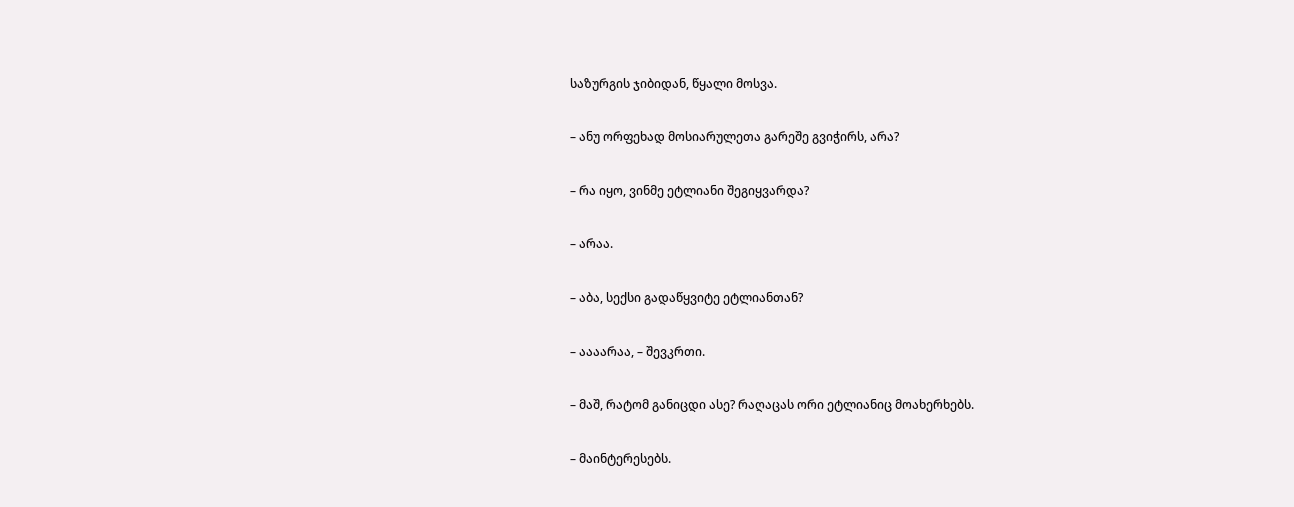საზურგის ჯიბიდან, წყალი მოსვა.

– ანუ ორფეხად მოსიარულეთა გარეშე გვიჭირს, არა?

– რა იყო, ვინმე ეტლიანი შეგიყვარდა?

– არაა.

– აბა, სექსი გადაწყვიტე ეტლიანთან?

– აააარაა, – შევკრთი.

– მაშ, რატომ განიცდი ასე? რაღაცას ორი ეტლიანიც მოახერხებს.

– მაინტერესებს.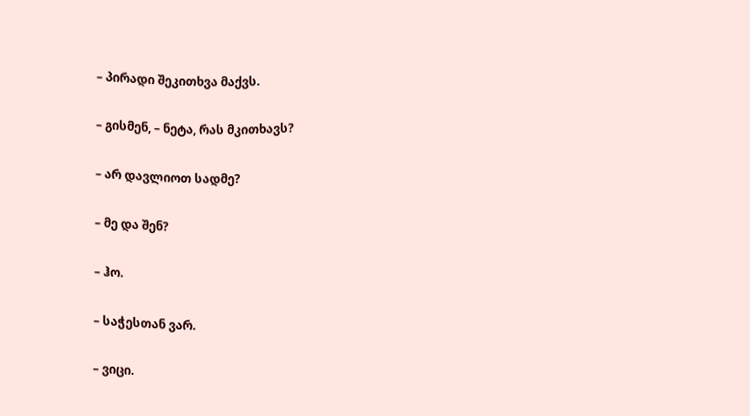– პირადი შეკითხვა მაქვს.

– გისმენ, – ნეტა, რას მკითხავს?

– არ დავლიოთ სადმე?

– მე და შენ?

– ჰო.

– საჭესთან ვარ.

– ვიცი.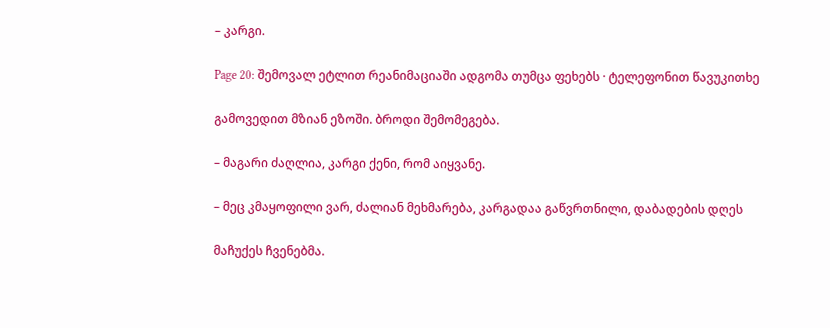– კარგი.

Page 20: შემოვალ ეტლით რეანიმაციაში ადგომა თუმცა ფეხებს · ტელეფონით წავუკითხე

გამოვედით მზიან ეზოში. ბროდი შემომეგება.

– მაგარი ძაღლია, კარგი ქენი, რომ აიყვანე.

– მეც კმაყოფილი ვარ, ძალიან მეხმარება, კარგადაა გაწვრთნილი, დაბადების დღეს

მაჩუქეს ჩვენებმა.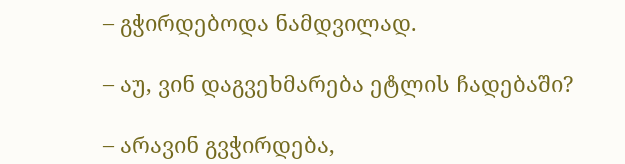– გჭირდებოდა ნამდვილად.

– აუ, ვინ დაგვეხმარება ეტლის ჩადებაში?

– არავინ გვჭირდება,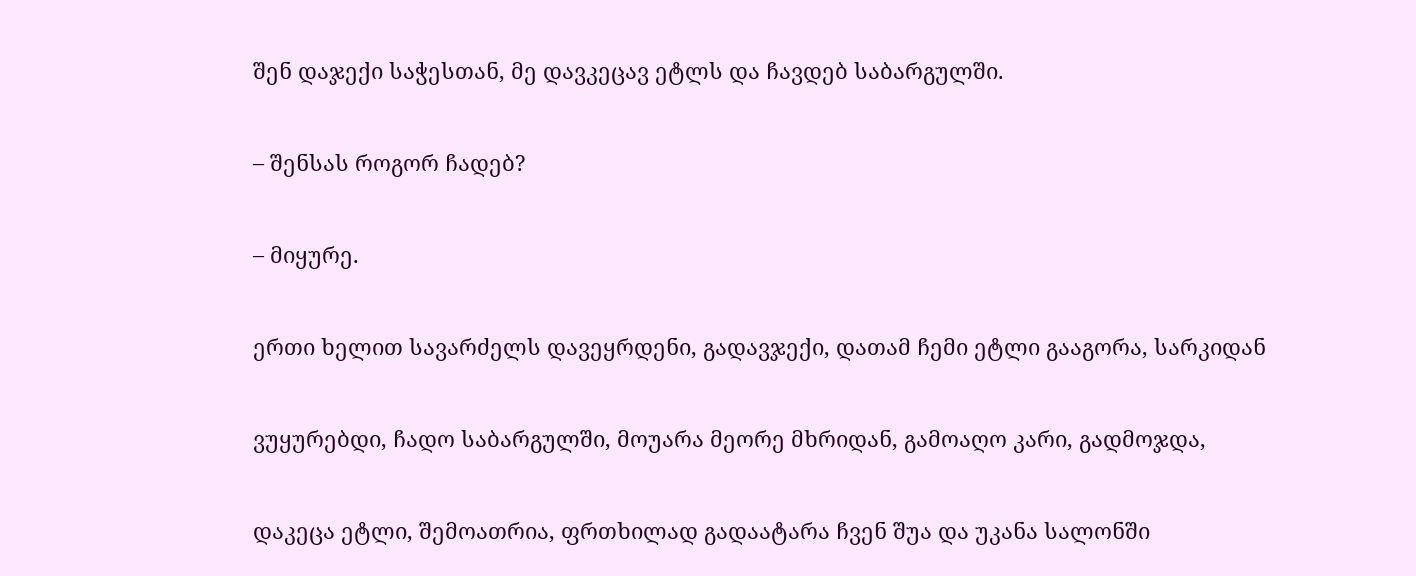შენ დაჯექი საჭესთან, მე დავკეცავ ეტლს და ჩავდებ საბარგულში.

– შენსას როგორ ჩადებ?

– მიყურე.

ერთი ხელით სავარძელს დავეყრდენი, გადავჯექი, დათამ ჩემი ეტლი გააგორა, სარკიდან

ვუყურებდი, ჩადო საბარგულში, მოუარა მეორე მხრიდან, გამოაღო კარი, გადმოჯდა,

დაკეცა ეტლი, შემოათრია, ფრთხილად გადაატარა ჩვენ შუა და უკანა სალონში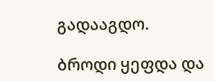გადააგდო.

ბროდი ყეფდა და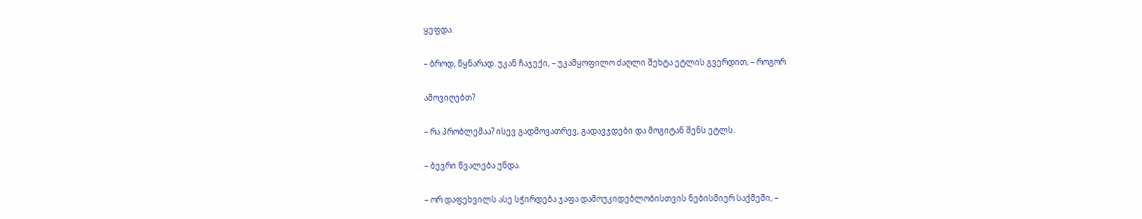ყეფდა.

– ბროდ, წყნარად. უკან ჩაჯექი, – უკამყოფილო ძაღლი შეხტა ეტლის გვერდით, – როგორ

ამოვიღებთ?

– რა პრობლემაა? ისევ გადმოვათრევ, გადავჯდები და მოგიტან შენს ეტლს.

– ბევრი წვალება უნდა.

– ორ დაფეხვილს ასე სჭირდება ჯაფა დამოუკიდებლობისთვის ნებისმიერ საქმეში, –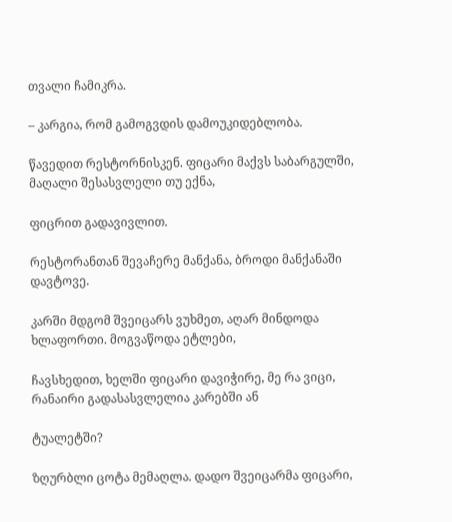თვალი ჩამიკრა.

– კარგია, რომ გამოგვდის დამოუკიდებლობა.

წავედით რესტორნისკენ. ფიცარი მაქვს საბარგულში, მაღალი შესასვლელი თუ ექნა,

ფიცრით გადავივლით.

რესტორანთან შევაჩერე მანქანა, ბროდი მანქანაში დავტოვე.

კარში მდგომ შვეიცარს ვუხმეთ, აღარ მინდოდა ხლაფორთი. მოგვაწოდა ეტლები,

ჩავსხედით, ხელში ფიცარი დავიჭირე, მე რა ვიცი, რანაირი გადასასვლელია კარებში ან

ტუალეტში?

ზღურბლი ცოტა მემაღლა. დადო შვეიცარმა ფიცარი,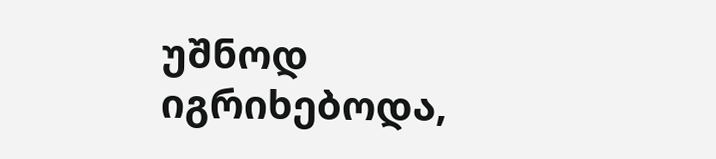უშნოდ იგრიხებოდა,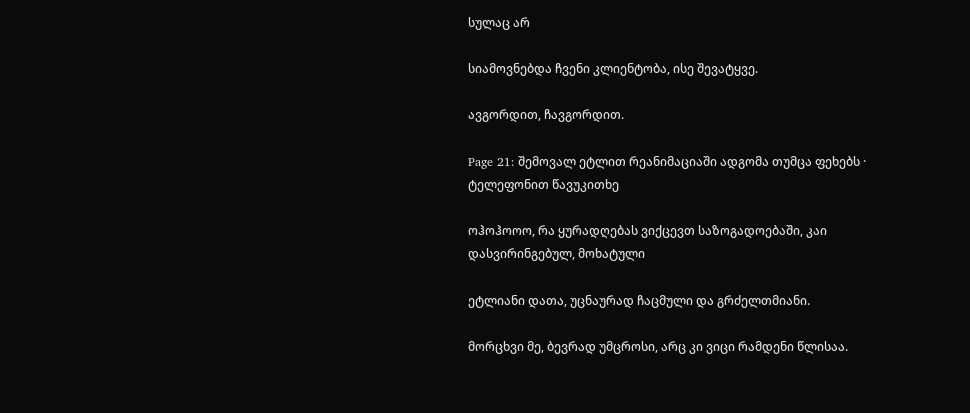სულაც არ

სიამოვნებდა ჩვენი კლიენტობა, ისე შევატყვე.

ავგორდით, ჩავგორდით.

Page 21: შემოვალ ეტლით რეანიმაციაში ადგომა თუმცა ფეხებს · ტელეფონით წავუკითხე

ოჰოჰოოო, რა ყურადღებას ვიქცევთ საზოგადოებაში, კაი დასვირინგებულ, მოხატული

ეტლიანი დათა, უცნაურად ჩაცმული და გრძელთმიანი.

მორცხვი მე, ბევრად უმცროსი, არც კი ვიცი რამდენი წლისაა.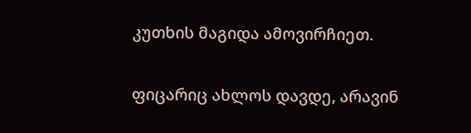კუთხის მაგიდა ამოვირჩიეთ.

ფიცარიც ახლოს დავდე, არავინ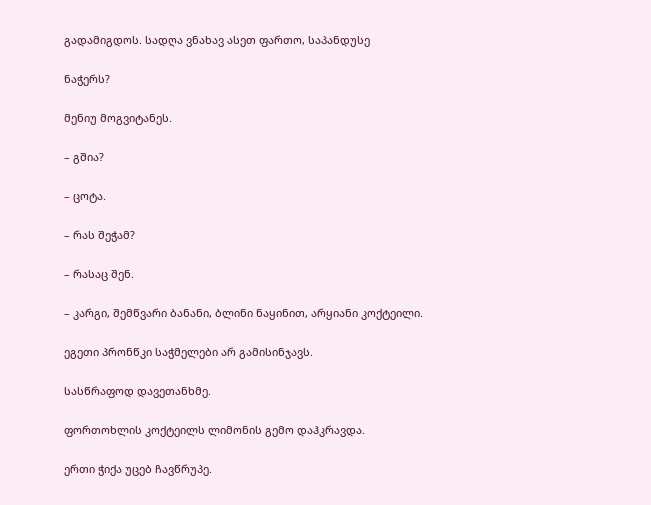გადამიგდოს. სადღა ვნახავ ასეთ ფართო, საპანდუსე

ნაჭერს?

მენიუ მოგვიტანეს.

– გშია?

– ცოტა.

– რას შეჭამ?

– რასაც შენ.

– კარგი, შემწვარი ბანანი, ბლინი ნაყინით, არყიანი კოქტეილი.

ეგეთი პრონწკი საჭმელები არ გამისინჯავს.

სასწრაფოდ დავეთანხმე.

ფორთოხლის კოქტეილს ლიმონის გემო დაჰკრავდა.

ერთი ჭიქა უცებ ჩავწრუპე.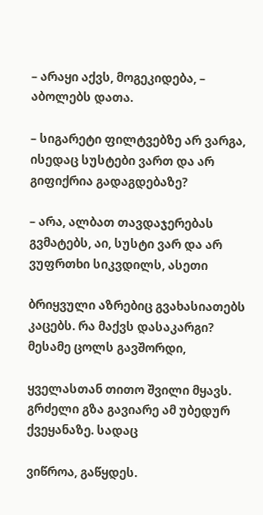– არაყი აქვს, მოგეკიდება, – აბოლებს დათა.

– სიგარეტი ფილტვებზე არ ვარგა, ისედაც სუსტები ვართ და არ გიფიქრია გადაგდებაზე?

– არა, ალბათ თავდაჯერებას გვმატებს, აი, სუსტი ვარ და არ ვუფრთხი სიკვდილს, ასეთი

ბრიყვული აზრებიც გვახასიათებს კაცებს. რა მაქვს დასაკარგი? მესამე ცოლს გავშორდი,

ყველასთან თითო შვილი მყავს. გრძელი გზა გავიარე ამ უბედურ ქვეყანაზე. სადაც

ვიწროა, გაწყდეს.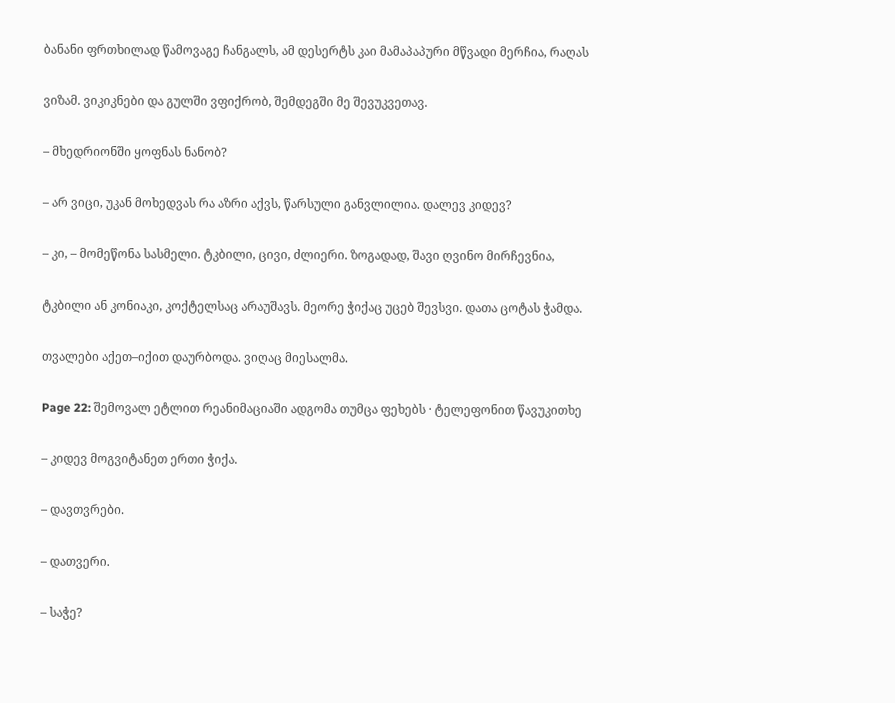ბანანი ფრთხილად წამოვაგე ჩანგალს, ამ დესერტს კაი მამაპაპური მწვადი მერჩია, რაღას

ვიზამ. ვიკიკნები და გულში ვფიქრობ, შემდეგში მე შევუკვეთავ.

– მხედრიონში ყოფნას ნანობ?

– არ ვიცი, უკან მოხედვას რა აზრი აქვს, წარსული განვლილია. დალევ კიდევ?

– კი, – მომეწონა სასმელი. ტკბილი, ცივი, ძლიერი. ზოგადად, შავი ღვინო მირჩევნია,

ტკბილი ან კონიაკი, კოქტელსაც არაუშავს. მეორე ჭიქაც უცებ შევსვი. დათა ცოტას ჭამდა.

თვალები აქეთ–იქით დაურბოდა. ვიღაც მიესალმა.

Page 22: შემოვალ ეტლით რეანიმაციაში ადგომა თუმცა ფეხებს · ტელეფონით წავუკითხე

– კიდევ მოგვიტანეთ ერთი ჭიქა.

– დავთვრები.

– დათვერი.

– საჭე?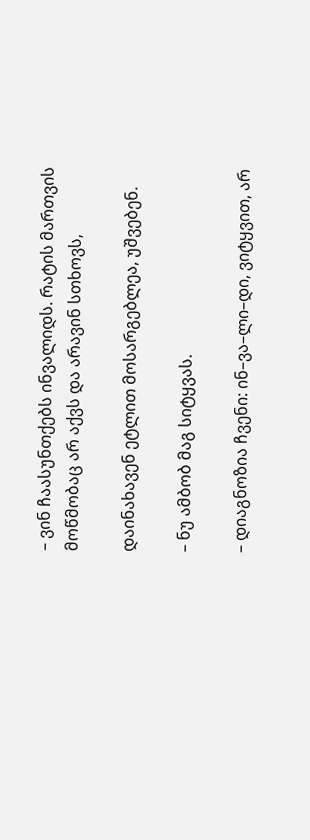– ვინ ჩაასუნთქებს ინვალიდს. რატის მართვის მოწმობაც არ აქვს და არავინ სთხოვს,

დაინახავენ ეტლით მოსარგებლეა, უშვებენ.

– ნუ ამბობ მაგ სიტყვას.

– დიაგნოზია ჩვენი: ინ–ვა–ლი–დი, ვიტყვით, არ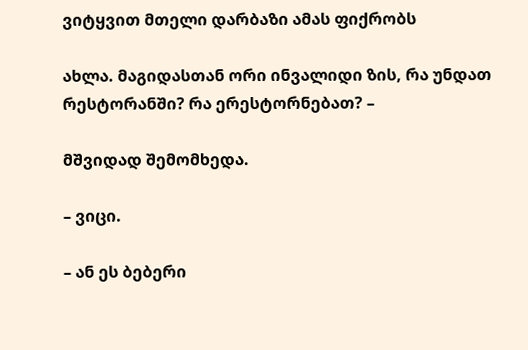ვიტყვით მთელი დარბაზი ამას ფიქრობს

ახლა. მაგიდასთან ორი ინვალიდი ზის, რა უნდათ რესტორანში? რა ერესტორნებათ? –

მშვიდად შემომხედა.

– ვიცი.

– ან ეს ბებერი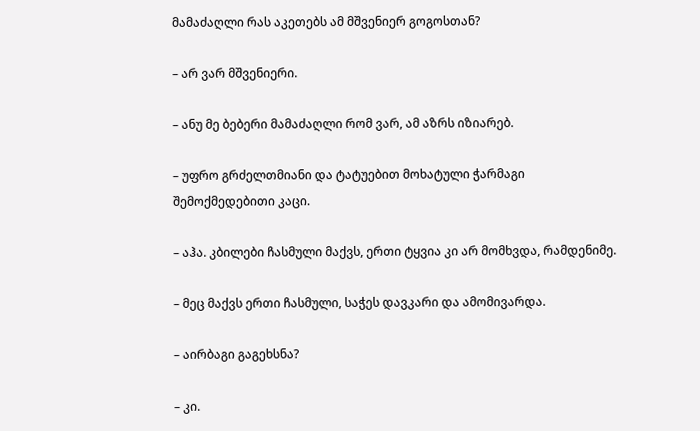მამაძაღლი რას აკეთებს ამ მშვენიერ გოგოსთან?

– არ ვარ მშვენიერი.

– ანუ მე ბებერი მამაძაღლი რომ ვარ, ამ აზრს იზიარებ.

– უფრო გრძელთმიანი და ტატუებით მოხატული ჭარმაგი შემოქმედებითი კაცი.

– აჰა. კბილები ჩასმული მაქვს, ერთი ტყვია კი არ მომხვდა, რამდენიმე.

– მეც მაქვს ერთი ჩასმული, საჭეს დავკარი და ამომივარდა.

– აირბაგი გაგეხსნა?

– კი.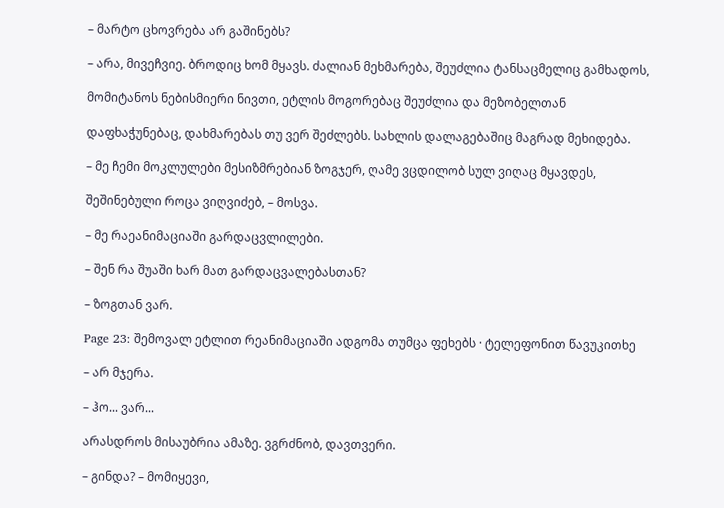– მარტო ცხოვრება არ გაშინებს?

– არა, მივეჩვიე. ბროდიც ხომ მყავს. ძალიან მეხმარება, შეუძლია ტანსაცმელიც გამხადოს,

მომიტანოს ნებისმიერი ნივთი, ეტლის მოგორებაც შეუძლია და მეზობელთან

დაფხაჭუნებაც, დახმარებას თუ ვერ შეძლებს. სახლის დალაგებაშიც მაგრად მეხიდება.

– მე ჩემი მოკლულები მესიზმრებიან ზოგჯერ, ღამე ვცდილობ სულ ვიღაც მყავდეს,

შეშინებული როცა ვიღვიძებ, – მოსვა.

– მე რაეანიმაციაში გარდაცვლილები.

– შენ რა შუაში ხარ მათ გარდაცვალებასთან?

– ზოგთან ვარ.

Page 23: შემოვალ ეტლით რეანიმაციაში ადგომა თუმცა ფეხებს · ტელეფონით წავუკითხე

– არ მჯერა.

– ჰო... ვარ...

არასდროს მისაუბრია ამაზე. ვგრძნობ, დავთვერი.

– გინდა? – მომიყევი,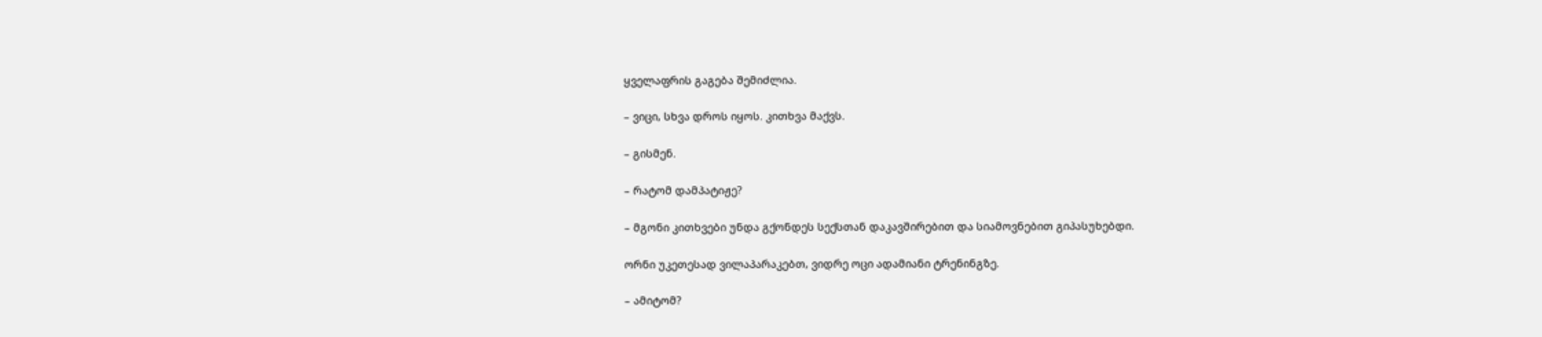ყველაფრის გაგება შემიძლია.

– ვიცი, სხვა დროს იყოს. კითხვა მაქვს.

– გისმენ.

– რატომ დამპატიჟე?

– მგონი კითხვები უნდა გქონდეს სექსთან დაკავშირებით და სიამოვნებით გიპასუხებდი.

ორნი უკეთესად ვილაპარაკებთ, ვიდრე ოცი ადამიანი ტრენინგზე.

– ამიტომ?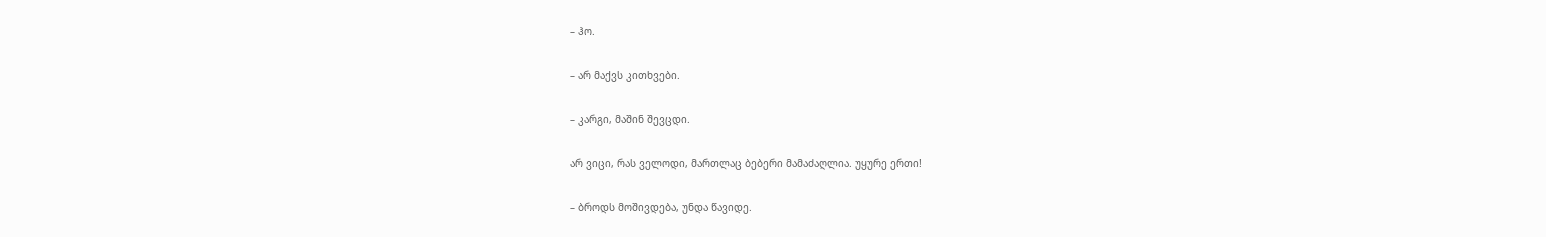– ჰო.

– არ მაქვს კითხვები.

– კარგი, მაშინ შევცდი.

არ ვიცი, რას ველოდი, მართლაც ბებერი მამაძაღლია. უყურე ერთი!

– ბროდს მოშივდება, უნდა წავიდე.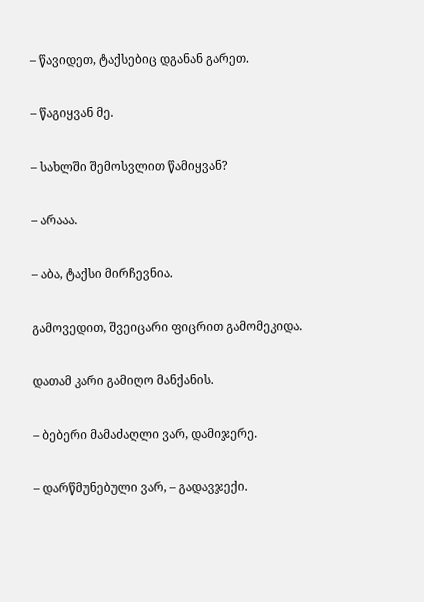– წავიდეთ, ტაქსებიც დგანან გარეთ.

– წაგიყვან მე.

– სახლში შემოსვლით წამიყვან?

– არააა.

– აბა, ტაქსი მირჩევნია.

გამოვედით, შვეიცარი ფიცრით გამომეკიდა.

დათამ კარი გამიღო მანქანის.

– ბებერი მამაძაღლი ვარ, დამიჯერე.

– დარწმუნებული ვარ, – გადავჯექი.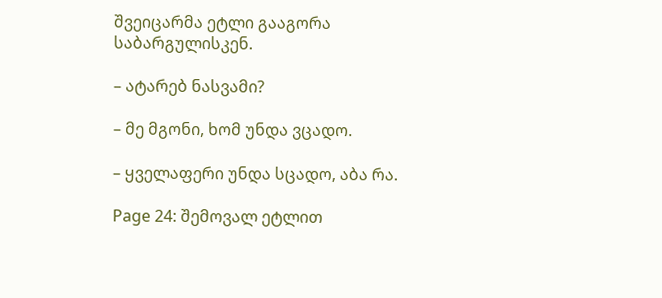შვეიცარმა ეტლი გააგორა საბარგულისკენ.

– ატარებ ნასვამი?

– მე მგონი, ხომ უნდა ვცადო.

– ყველაფერი უნდა სცადო, აბა რა.

Page 24: შემოვალ ეტლით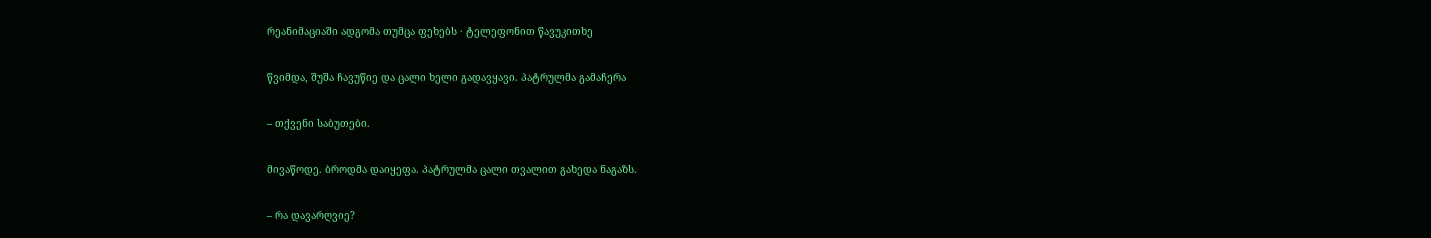რეანიმაციაში ადგომა თუმცა ფეხებს · ტელეფონით წავუკითხე

წვიმდა, შუშა ჩავუწიე და ცალი ხელი გადავყავი. პატრულმა გამაჩერა

– თქვენი საბუთები.

მივაწოდე. ბროდმა დაიყეფა. პატრულმა ცალი თვალით გახედა ნაგაზს.

– რა დავარღვიე?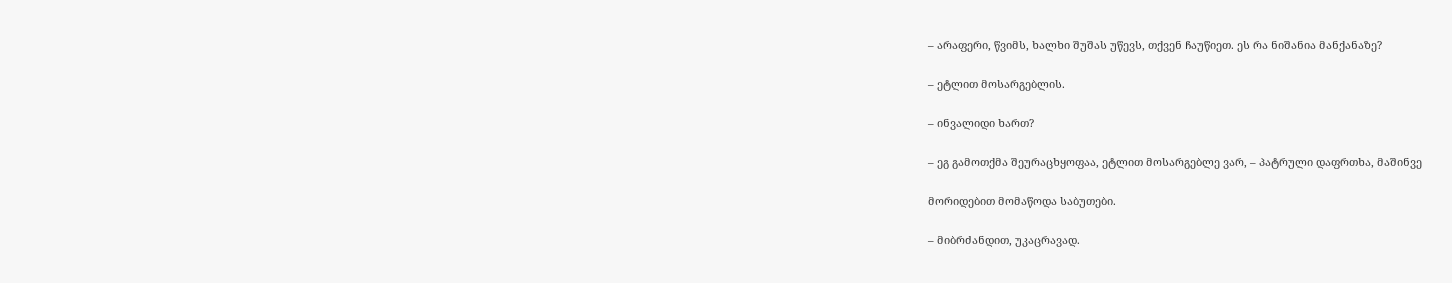– არაფერი, წვიმს, ხალხი შუშას უწევს, თქვენ ჩაუწიეთ. ეს რა ნიშანია მანქანაზე?

– ეტლით მოსარგებლის.

– ინვალიდი ხართ?

– ეგ გამოთქმა შეურაცხყოფაა, ეტლით მოსარგებლე ვარ, – პატრული დაფრთხა, მაშინვე

მორიდებით მომაწოდა საბუთები.

– მიბრძანდით, უკაცრავად.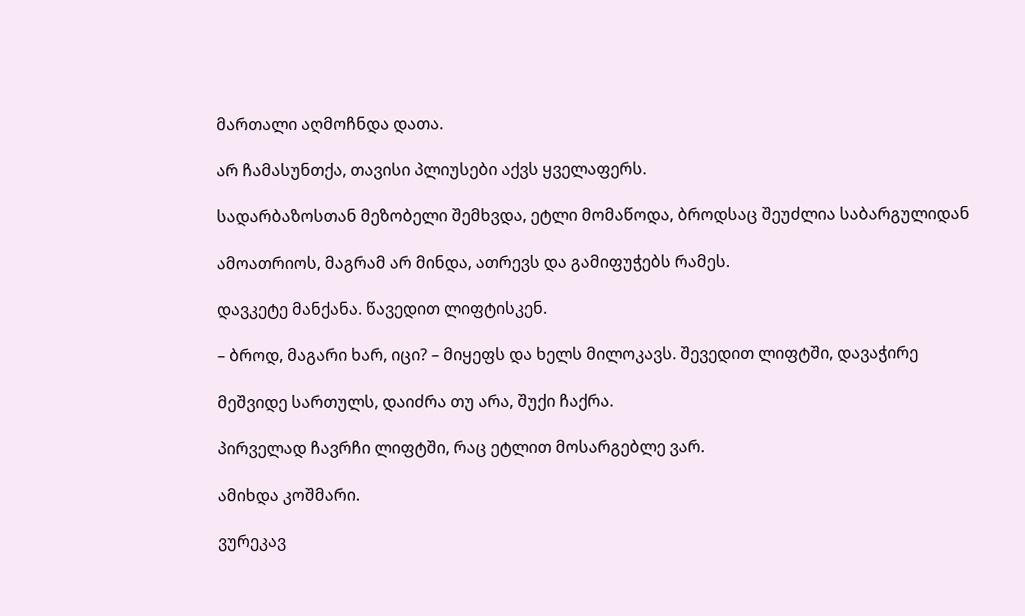მართალი აღმოჩნდა დათა.

არ ჩამასუნთქა, თავისი პლიუსები აქვს ყველაფერს.

სადარბაზოსთან მეზობელი შემხვდა, ეტლი მომაწოდა, ბროდსაც შეუძლია საბარგულიდან

ამოათრიოს, მაგრამ არ მინდა, ათრევს და გამიფუჭებს რამეს.

დავკეტე მანქანა. წავედით ლიფტისკენ.

– ბროდ, მაგარი ხარ, იცი? – მიყეფს და ხელს მილოკავს. შევედით ლიფტში, დავაჭირე

მეშვიდე სართულს, დაიძრა თუ არა, შუქი ჩაქრა.

პირველად ჩავრჩი ლიფტში, რაც ეტლით მოსარგებლე ვარ.

ამიხდა კოშმარი.

ვურეკავ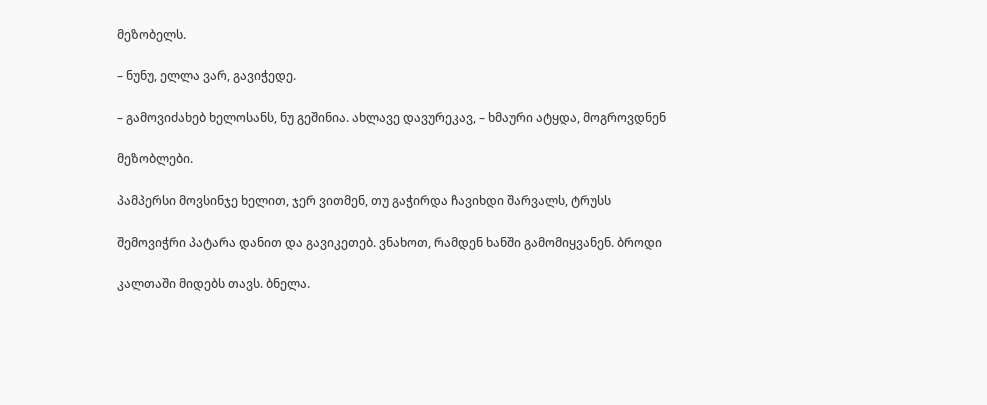მეზობელს.

– ნუნუ, ელლა ვარ, გავიჭედე.

– გამოვიძახებ ხელოსანს, ნუ გეშინია. ახლავე დავურეკავ, – ხმაური ატყდა, მოგროვდნენ

მეზობლები.

პამპერსი მოვსინჯე ხელით, ჯერ ვითმენ, თუ გაჭირდა ჩავიხდი შარვალს, ტრუსს

შემოვიჭრი პატარა დანით და გავიკეთებ. ვნახოთ, რამდენ ხანში გამომიყვანენ. ბროდი

კალთაში მიდებს თავს. ბნელა.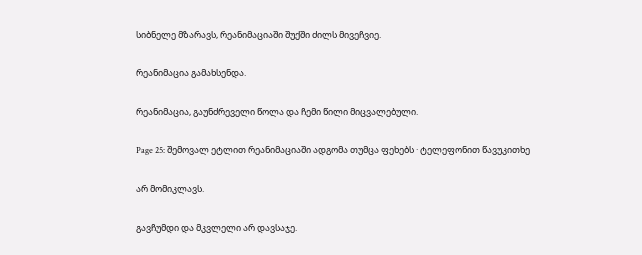სიბნელე მზარავს, რეანიმაციაში შუქში ძილს მივეჩვიე.

რეანიმაცია გამახსენდა.

რეანიმაცია, გაუნძრეველი წოლა და ჩემი წილი მიცვალებული.

Page 25: შემოვალ ეტლით რეანიმაციაში ადგომა თუმცა ფეხებს · ტელეფონით წავუკითხე

არ მომიკლავს.

გავჩუმდი და მკვლელი არ დავსაჯე.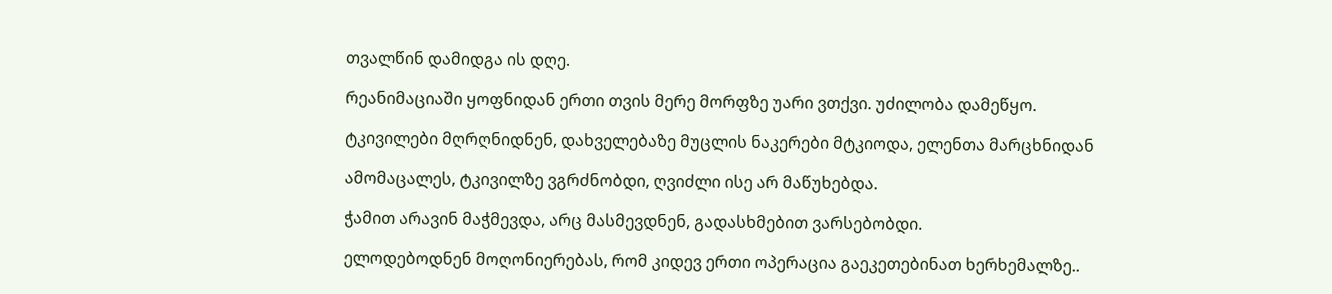თვალწინ დამიდგა ის დღე.

რეანიმაციაში ყოფნიდან ერთი თვის მერე მორფზე უარი ვთქვი. უძილობა დამეწყო.

ტკივილები მღრღნიდნენ, დახველებაზე მუცლის ნაკერები მტკიოდა, ელენთა მარცხნიდან

ამომაცალეს, ტკივილზე ვგრძნობდი, ღვიძლი ისე არ მაწუხებდა.

ჭამით არავინ მაჭმევდა, არც მასმევდნენ, გადასხმებით ვარსებობდი.

ელოდებოდნენ მოღონიერებას, რომ კიდევ ერთი ოპერაცია გაეკეთებინათ ხერხემალზე..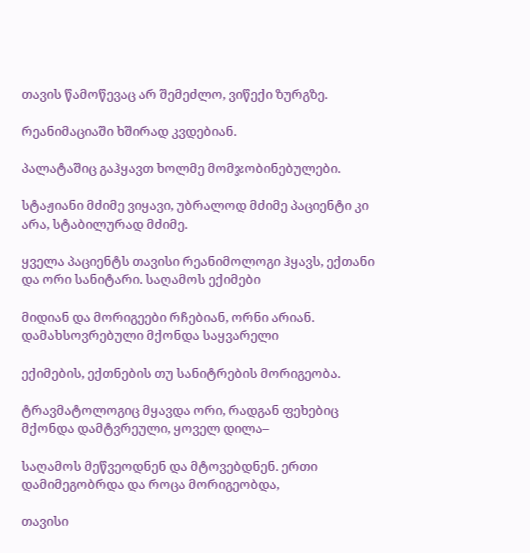თავის წამოწევაც არ შემეძლო, ვიწექი ზურგზე.

რეანიმაციაში ხშირად კვდებიან.

პალატაშიც გაჰყავთ ხოლმე მომჯობინებულები.

სტაჟიანი მძიმე ვიყავი, უბრალოდ მძიმე პაციენტი კი არა, სტაბილურად მძიმე.

ყველა პაციენტს თავისი რეანიმოლოგი ჰყავს, ექთანი და ორი სანიტარი. საღამოს ექიმები

მიდიან და მორიგეები რჩებიან, ორნი არიან. დამახსოვრებული მქონდა საყვარელი

ექიმების, ექთნების თუ სანიტრების მორიგეობა.

ტრავმატოლოგიც მყავდა ორი, რადგან ფეხებიც მქონდა დამტვრეული, ყოველ დილა–

საღამოს მეწვეოდნენ და მტოვებდნენ. ერთი დამიმეგობრდა და როცა მორიგეობდა,

თავისი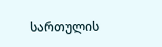სართულის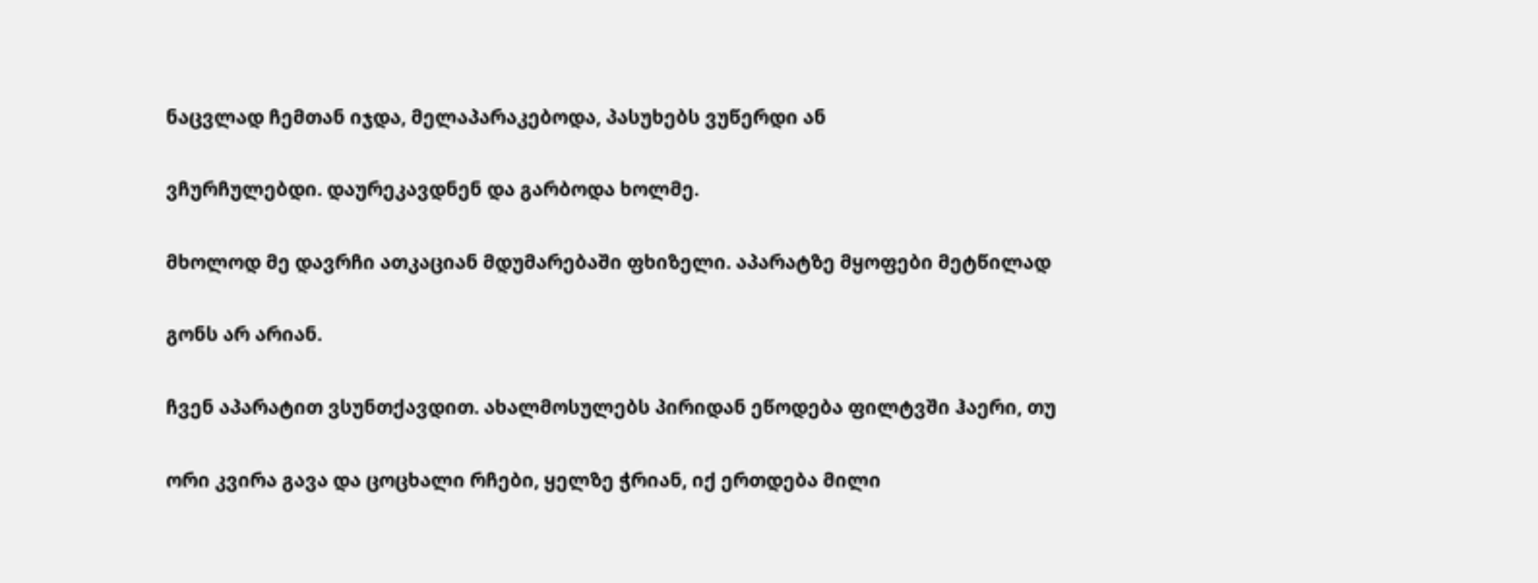ნაცვლად ჩემთან იჯდა, მელაპარაკებოდა, პასუხებს ვუწერდი ან

ვჩურჩულებდი. დაურეკავდნენ და გარბოდა ხოლმე.

მხოლოდ მე დავრჩი ათკაციან მდუმარებაში ფხიზელი. აპარატზე მყოფები მეტწილად

გონს არ არიან.

ჩვენ აპარატით ვსუნთქავდით. ახალმოსულებს პირიდან ეწოდება ფილტვში ჰაერი, თუ

ორი კვირა გავა და ცოცხალი რჩები, ყელზე ჭრიან, იქ ერთდება მილი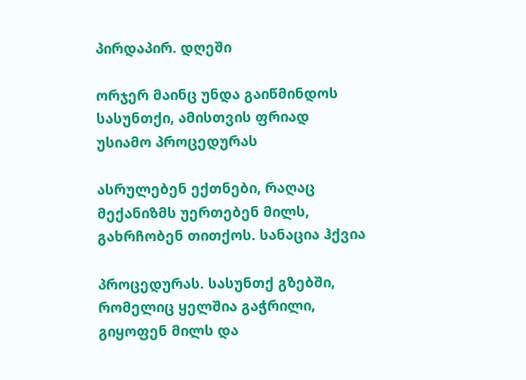პირდაპირ. დღეში

ორჯერ მაინც უნდა გაიწმინდოს სასუნთქი, ამისთვის ფრიად უსიამო პროცედურას

ასრულებენ ექთნები, რაღაც მექანიზმს უერთებენ მილს, გახრჩობენ თითქოს. სანაცია ჰქვია

პროცედურას. სასუნთქ გზებში, რომელიც ყელშია გაჭრილი, გიყოფენ მილს და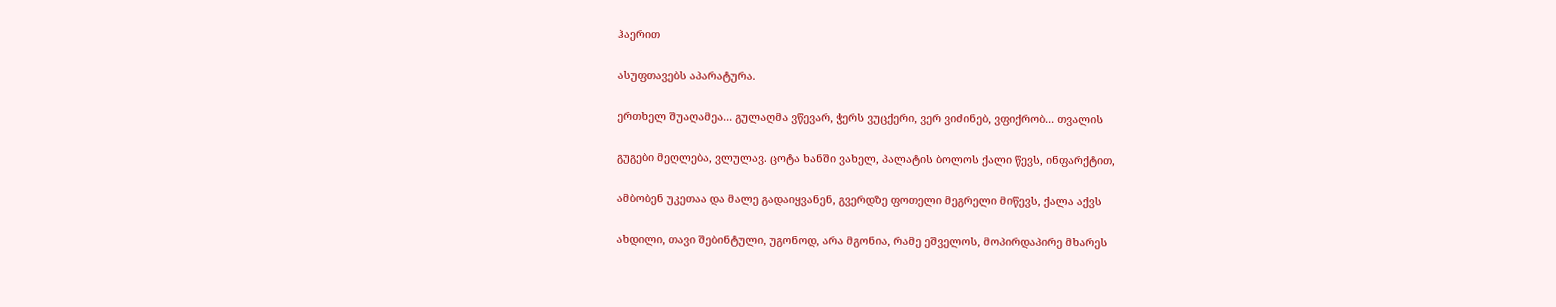ჰაერით

ასუფთავებს აპარატურა.

ერთხელ შუაღამეა... გულაღმა ვწევარ, ჭერს ვუცქერი, ვერ ვიძინებ, ვფიქრობ... თვალის

გუგები მეღლება, ვლულავ. ცოტა ხანში ვახელ, პალატის ბოლოს ქალი წევს, ინფარქტით,

ამბობენ უკეთაა და მალე გადაიყვანენ, გვერდზე ფოთელი მეგრელი მიწევს, ქალა აქვს

ახდილი, თავი შებინტული, უგონოდ, არა მგონია, რამე ეშველოს, მოპირდაპირე მხარეს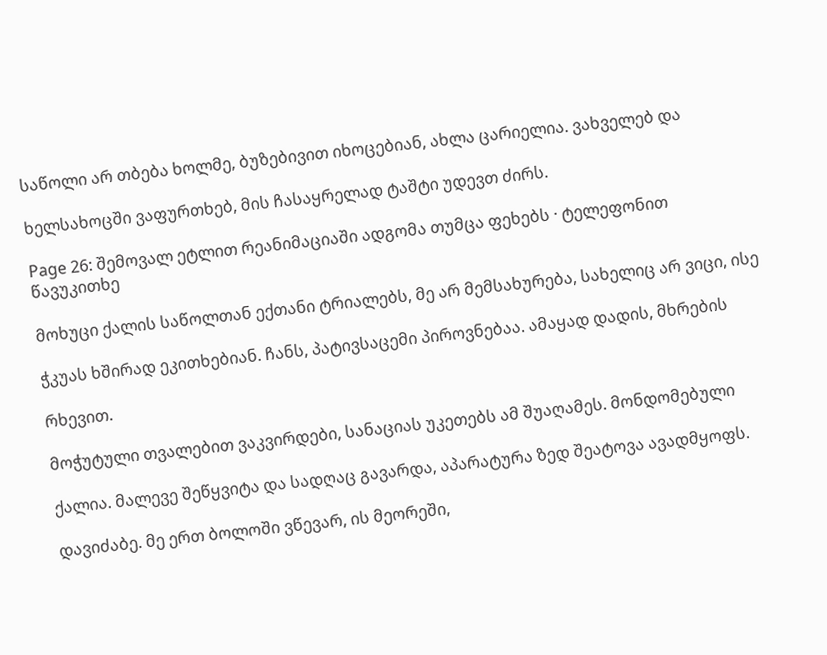საწოლი არ თბება ხოლმე, ბუზებივით იხოცებიან, ახლა ცარიელია. ვახველებ და

ხელსახოცში ვაფურთხებ, მის ჩასაყრელად ტაშტი უდევთ ძირს.

Page 26: შემოვალ ეტლით რეანიმაციაში ადგომა თუმცა ფეხებს · ტელეფონით წავუკითხე

მოხუცი ქალის საწოლთან ექთანი ტრიალებს, მე არ მემსახურება, სახელიც არ ვიცი, ისე

ჭკუას ხშირად ეკითხებიან. ჩანს, პატივსაცემი პიროვნებაა. ამაყად დადის, მხრების

რხევით.

მოჭუტული თვალებით ვაკვირდები, სანაციას უკეთებს ამ შუაღამეს. მონდომებული

ქალია. მალევე შეწყვიტა და სადღაც გავარდა, აპარატურა ზედ შეატოვა ავადმყოფს.

დავიძაბე. მე ერთ ბოლოში ვწევარ, ის მეორეში,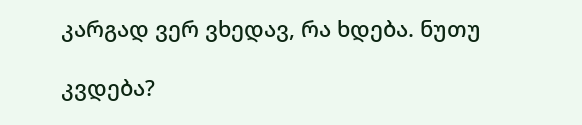კარგად ვერ ვხედავ, რა ხდება. ნუთუ

კვდება?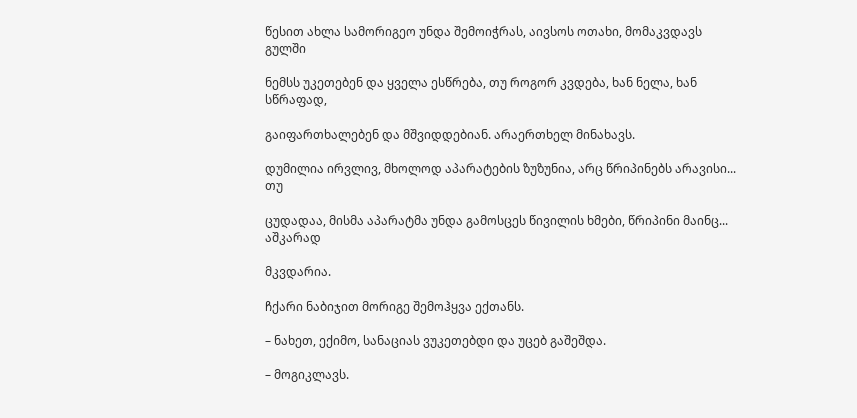წესით ახლა სამორიგეო უნდა შემოიჭრას, აივსოს ოთახი, მომაკვდავს გულში

ნემსს უკეთებენ და ყველა ესწრება, თუ როგორ კვდება, ხან ნელა, ხან სწრაფად,

გაიფართხალებენ და მშვიდდებიან. არაერთხელ მინახავს.

დუმილია ირვლივ, მხოლოდ აპარატების ზუზუნია, არც წრიპინებს არავისი... თუ

ცუდადაა, მისმა აპარატმა უნდა გამოსცეს წივილის ხმები, წრიპინი მაინც... აშკარად

მკვდარია.

ჩქარი ნაბიჯით მორიგე შემოჰყვა ექთანს.

– ნახეთ, ექიმო, სანაციას ვუკეთებდი და უცებ გაშეშდა.

– მოგიკლავს.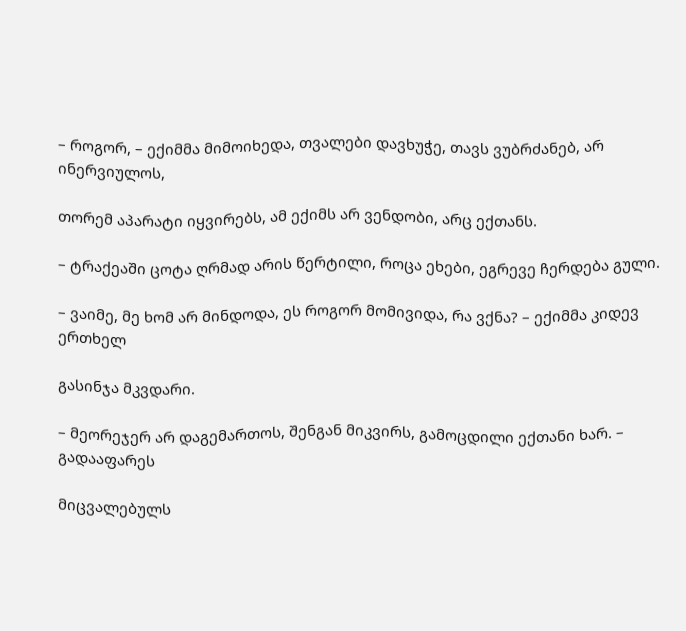– როგორ, – ექიმმა მიმოიხედა, თვალები დავხუჭე, თავს ვუბრძანებ, არ ინერვიულოს,

თორემ აპარატი იყვირებს, ამ ექიმს არ ვენდობი, არც ექთანს.

– ტრაქეაში ცოტა ღრმად არის წერტილი, როცა ეხები, ეგრევე ჩერდება გული.

– ვაიმე, მე ხომ არ მინდოდა, ეს როგორ მომივიდა, რა ვქნა? – ექიმმა კიდევ ერთხელ

გასინჯა მკვდარი.

– მეორეჯერ არ დაგემართოს, შენგან მიკვირს, გამოცდილი ექთანი ხარ. – გადააფარეს

მიცვალებულს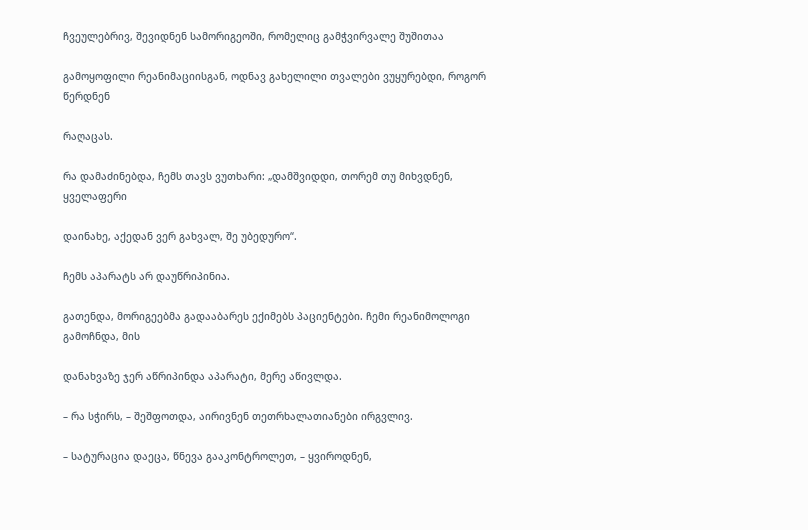ჩვეულებრივ, შევიდნენ სამორიგეოში, რომელიც გამჭვირვალე შუშითაა

გამოყოფილი რეანიმაციისგან, ოდნავ გახელილი თვალები ვუყურებდი, როგორ წერდნენ

რაღაცას.

რა დამაძინებდა, ჩემს თავს ვუთხარი: „დამშვიდდი, თორემ თუ მიხვდნენ, ყველაფერი

დაინახე, აქედან ვერ გახვალ, შე უბედურო“.

ჩემს აპარატს არ დაუწრიპინია.

გათენდა, მორიგეებმა გადააბარეს ექიმებს პაციენტები. ჩემი რეანიმოლოგი გამოჩნდა, მის

დანახვაზე ჯერ აწრიპინდა აპარატი, მერე აწივლდა.

– რა სჭირს, – შეშფოთდა, აირივნენ თეთრხალათიანები ირგვლივ.

– სატურაცია დაეცა, წნევა გააკონტროლეთ, – ყვიროდნენ,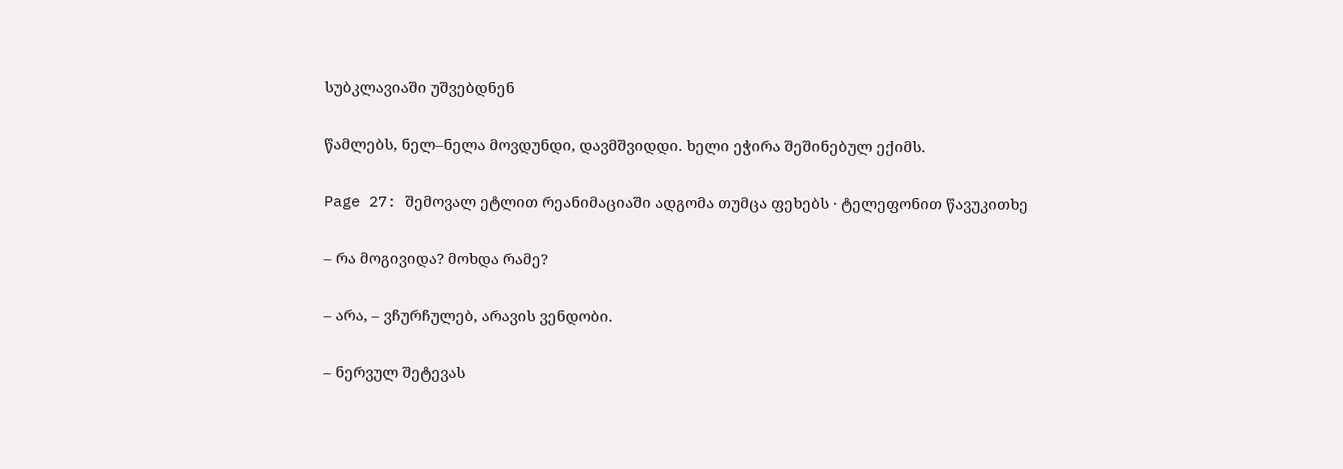სუბკლავიაში უშვებდნენ

წამლებს, ნელ–ნელა მოვდუნდი, დავმშვიდდი. ხელი ეჭირა შეშინებულ ექიმს.

Page 27: შემოვალ ეტლით რეანიმაციაში ადგომა თუმცა ფეხებს · ტელეფონით წავუკითხე

– რა მოგივიდა? მოხდა რამე?

– არა, – ვჩურჩულებ, არავის ვენდობი.

– ნერვულ შეტევას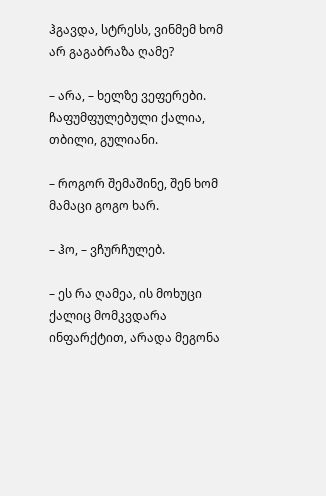ჰგავდა, სტრესს, ვინმემ ხომ არ გაგაბრაზა ღამე?

– არა, – ხელზე ვეფერები. ჩაფუმფულებული ქალია, თბილი, გულიანი.

– როგორ შემაშინე, შენ ხომ მამაცი გოგო ხარ.

– ჰო, – ვჩურჩულებ.

– ეს რა ღამეა, ის მოხუცი ქალიც მომკვდარა ინფარქტით, არადა მეგონა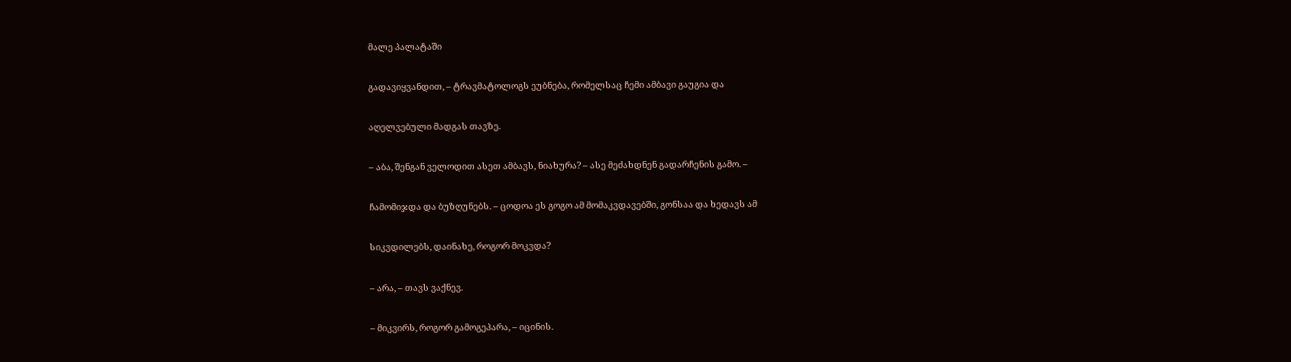მალე პალატაში

გადავიყვანდით, – ტრავმატოლოგს ეუბნება, რომელსაც ჩემი ამბავი გაუგია და

აღელვებული მადგას თავზე.

– აბა, შენგან ველოდით ასეთ ამბავს, ნიახურა? – ასე მეძახდნენ გადარჩენის გამო. –

ჩამომიჯდა და ბუზღუნებს. – ცოდოა ეს გოგო ამ მომაკვდავებში, გონსაა და ხედავს ამ

სიკვდილებს, დაინახე, როგორ მოკვდა?

– არა, – თავს ვაქნევ.

– მიკვირს, როგორ გამოგეპარა, – იცინის.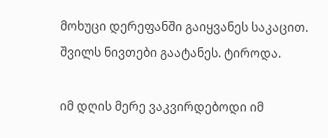მოხუცი დერეფანში გაიყვანეს საკაცით. შვილს ნივთები გაატანეს. ტიროდა.

იმ დღის მერე ვაკვირდებოდი იმ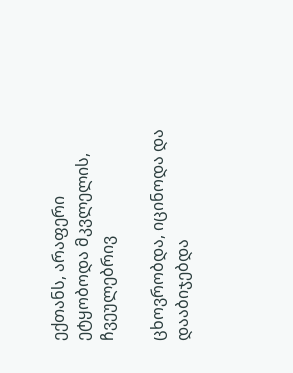ექთანს, არაფერი ეტყობოდა მკვლელის, ჩვეულებრივ

ცხოვრობდა, იცინოდა და დააბიჯებდა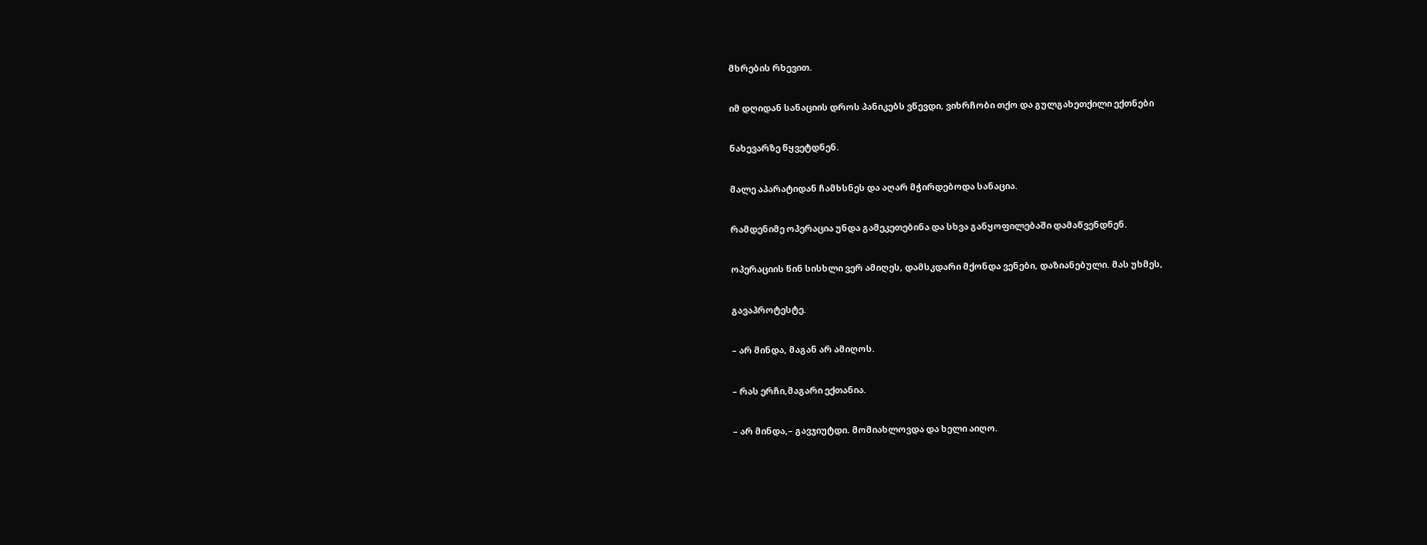მხრების რხევით.

იმ დღიდან სანაციის დროს პანიკებს ვწევდი, ვიხრჩობი თქო და გულგახეთქილი ექთნები

ნახევარზე წყვეტდნენ.

მალე აპარატიდან ჩამხსნეს და აღარ მჭირდებოდა სანაცია.

რამდენიმე ოპერაცია უნდა გამეკეთებინა და სხვა განყოფილებაში დამაწვენდნენ.

ოპერაციის წინ სისხლი ვერ ამიღეს, დამსკდარი მქონდა ვენები, დაზიანებული. მას უხმეს,

გავაპროტესტე.

– არ მინდა, მაგან არ ამიღოს.

– რას ერჩი,მაგარი ექთანია.

– არ მინდა,– გავჯიუტდი. მომიახლოვდა და ხელი აიღო.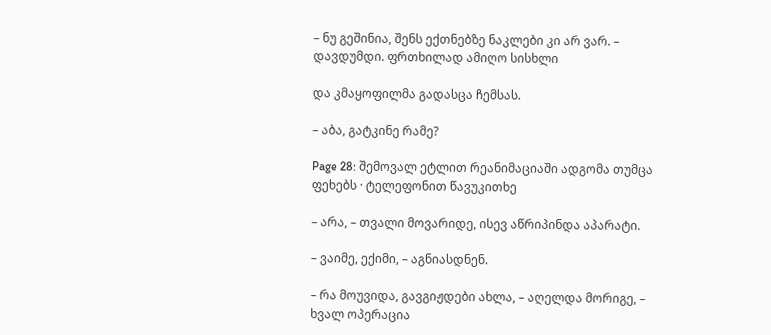– ნუ გეშინია, შენს ექთნებზე ნაკლები კი არ ვარ. – დავდუმდი. ფრთხილად ამიღო სისხლი

და კმაყოფილმა გადასცა ჩემსას.

– აბა, გატკინე რამე?

Page 28: შემოვალ ეტლით რეანიმაციაში ადგომა თუმცა ფეხებს · ტელეფონით წავუკითხე

– არა, – თვალი მოვარიდე, ისევ აწრიპინდა აპარატი.

– ვაიმე, ექიმი, – აგნიასდნენ.

– რა მოუვიდა, გავგიჟდები ახლა, – აღელდა მორიგე, – ხვალ ოპერაცია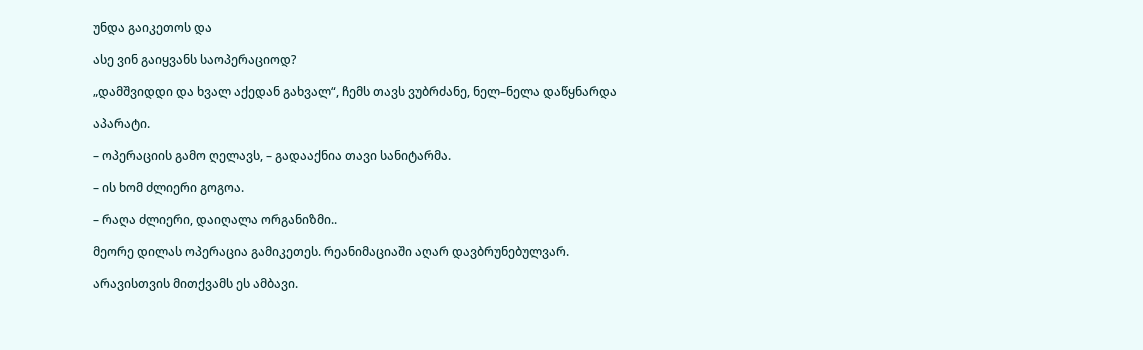უნდა გაიკეთოს და

ასე ვინ გაიყვანს საოპერაციოდ?

„დამშვიდდი და ხვალ აქედან გახვალ“, ჩემს თავს ვუბრძანე, ნელ–ნელა დაწყნარდა

აპარატი.

– ოპერაციის გამო ღელავს, – გადააქნია თავი სანიტარმა.

– ის ხომ ძლიერი გოგოა.

– რაღა ძლიერი, დაიღალა ორგანიზმი..

მეორე დილას ოპერაცია გამიკეთეს. რეანიმაციაში აღარ დავბრუნებულვარ.

არავისთვის მითქვამს ეს ამბავი.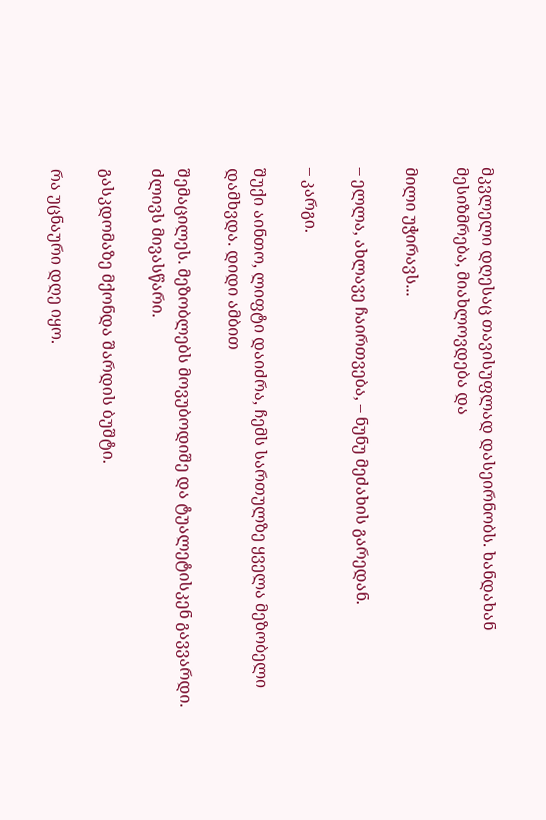მკვლელი დღესაც თავისუფლად დასეირნობს. ხანდახან მესიზმრება, მიახლოვდება და

მილი უჭირავს...

– ელლა, ახლავე ჩაირთვება, – ნუნუ მეძახის გარედან.

– კარგი.

შუქი აინთო, ლიფტი დაიძრა, ჩემს სართულზე ყველა მეზობელი დამხვდა. დიდი ამბით

შემაცილეს. მეზობლებს მოვუბოდიშე და ტუალეტისკენ გავვარდი. ძლივს მივასწარი.

გასკდომაზე მქონდა შარდის ბუშტი.

რა უცნაური დღე იყო.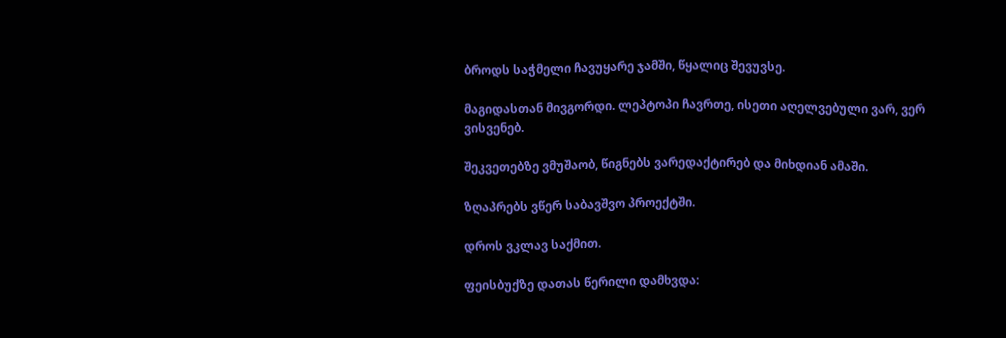ბროდს საჭმელი ჩავუყარე ჯამში, წყალიც შევუვსე.

მაგიდასთან მივგორდი. ლეპტოპი ჩავრთე, ისეთი აღელვებული ვარ, ვერ ვისვენებ.

შეკვეთებზე ვმუშაობ, წიგნებს ვარედაქტირებ და მიხდიან ამაში.

ზღაპრებს ვწერ საბავშვო პროექტში.

დროს ვკლავ საქმით.

ფეისბუქზე დათას წერილი დამხვდა: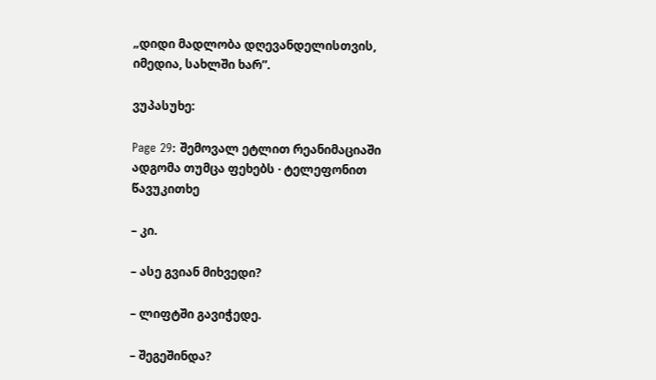„დიდი მადლობა დღევანდელისთვის, იმედია, სახლში ხარ”.

ვუპასუხე:

Page 29: შემოვალ ეტლით რეანიმაციაში ადგომა თუმცა ფეხებს · ტელეფონით წავუკითხე

– კი.

– ასე გვიან მიხვედი?

– ლიფტში გავიჭედე.

– შეგეშინდა?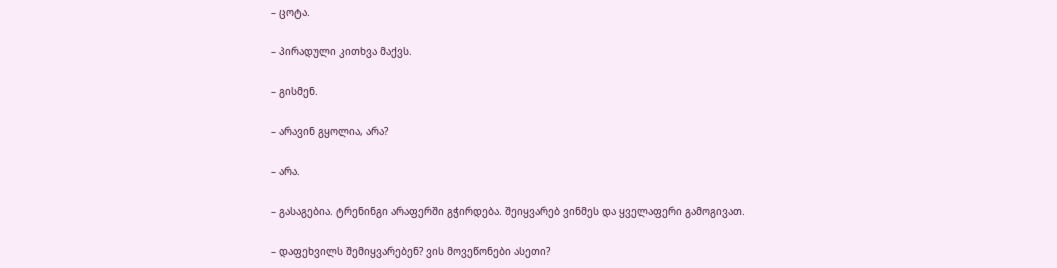– ცოტა.

– პირადული კითხვა მაქვს.

– გისმენ.

– არავინ გყოლია, არა?

– არა.

– გასაგებია. ტრენინგი არაფერში გჭირდება. შეიყვარებ ვინმეს და ყველაფერი გამოგივათ.

– დაფეხვილს შემიყვარებენ? ვის მოვეწონები ასეთი?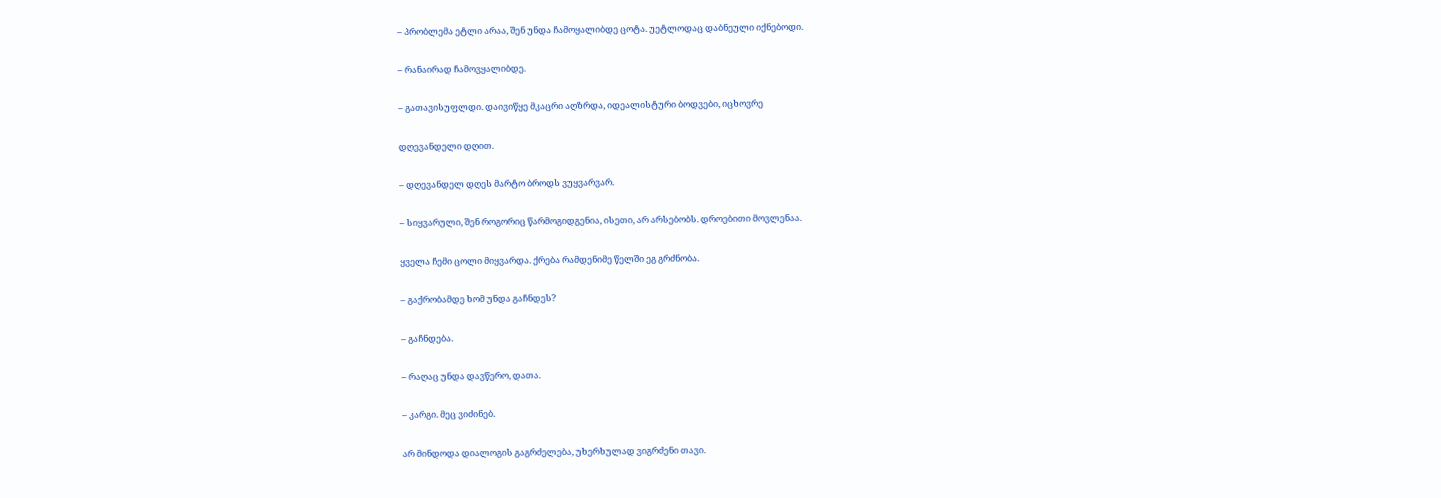– პრობლემა ეტლი არაა, შენ უნდა ჩამოყალიბდე ცოტა. უეტლოდაც დაბნეული იქნებოდი.

– რანაირად ჩამოვყალიბდე.

– გათავისუფლდი. დაივიწყე მკაცრი აღზრდა, იდეალისტური ბოდვები, იცხოვრე

დღევანდელი დღით.

– დღევანდელ დღეს მარტო ბროდს ვუყვარვარ.

– სიყვარული, შენ როგორიც წარმოგიდგენია, ისეთი, არ არსებობს. დროებითი მოვლენაა.

ყველა ჩემი ცოლი მიყვარდა. ქრება რამდენიმე წელში ეგ გრძნობა.

– გაქრობამდე ხომ უნდა გაჩნდეს?

– გაჩნდება.

– რაღაც უნდა დავწერო, დათა.

– კარგი. მეც ვიძინებ.

არ მინდოდა დიალოგის გაგრძელება, უხერხულად ვიგრძენი თავი.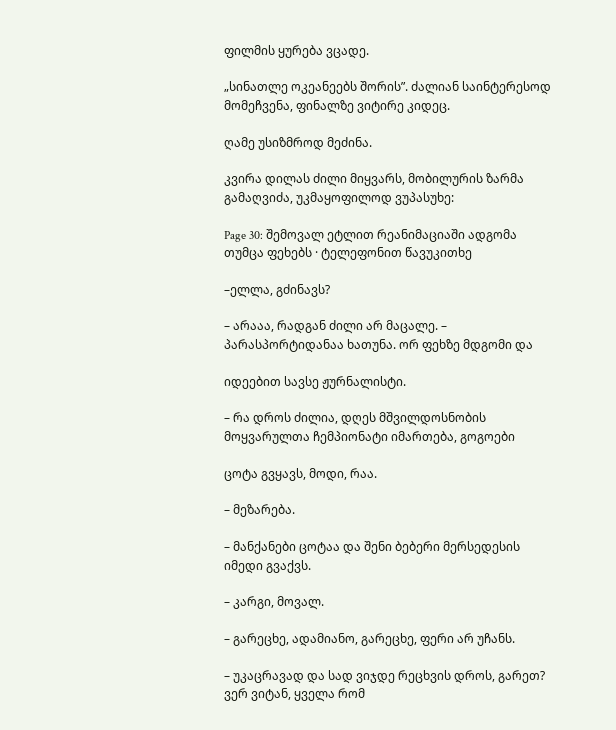ფილმის ყურება ვცადე.

„სინათლე ოკეანეებს შორის”. ძალიან საინტერესოდ მომეჩვენა, ფინალზე ვიტირე კიდეც.

ღამე უსიზმროდ მეძინა.

კვირა დილას ძილი მიყვარს, მობილურის ზარმა გამაღვიძა, უკმაყოფილოდ ვუპასუხე:

Page 30: შემოვალ ეტლით რეანიმაციაში ადგომა თუმცა ფეხებს · ტელეფონით წავუკითხე

–ელლა, გძინავს?

– არააა, რადგან ძილი არ მაცალე. – პარასპორტიდანაა ხათუნა. ორ ფეხზე მდგომი და

იდეებით სავსე ჟურნალისტი.

– რა დროს ძილია, დღეს მშვილდოსნობის მოყვარულთა ჩემპიონატი იმართება, გოგოები

ცოტა გვყავს, მოდი, რაა.

– მეზარება.

– მანქანები ცოტაა და შენი ბებერი მერსედესის იმედი გვაქვს.

– კარგი, მოვალ.

– გარეცხე, ადამიანო, გარეცხე, ფერი არ უჩანს.

– უკაცრავად და სად ვიჯდე რეცხვის დროს, გარეთ? ვერ ვიტან, ყველა რომ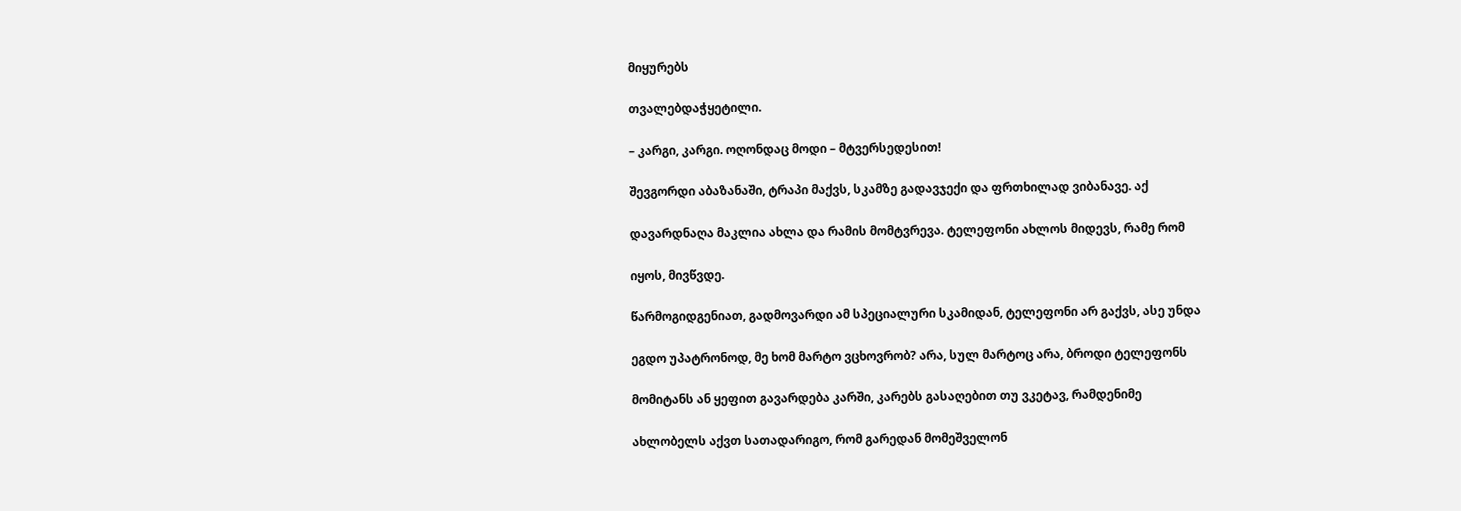მიყურებს

თვალებდაჭყეტილი.

– კარგი, კარგი. ოღონდაც მოდი – მტვერსედესით!

შევგორდი აბაზანაში, ტრაპი მაქვს, სკამზე გადავჯექი და ფრთხილად ვიბანავე. აქ

დავარდნაღა მაკლია ახლა და რამის მომტვრევა. ტელეფონი ახლოს მიდევს, რამე რომ

იყოს, მივწვდე.

წარმოგიდგენიათ, გადმოვარდი ამ სპეციალური სკამიდან, ტელეფონი არ გაქვს, ასე უნდა

ეგდო უპატრონოდ, მე ხომ მარტო ვცხოვრობ? არა, სულ მარტოც არა, ბროდი ტელეფონს

მომიტანს ან ყეფით გავარდება კარში, კარებს გასაღებით თუ ვკეტავ, რამდენიმე

ახლობელს აქვთ სათადარიგო, რომ გარედან მომეშველონ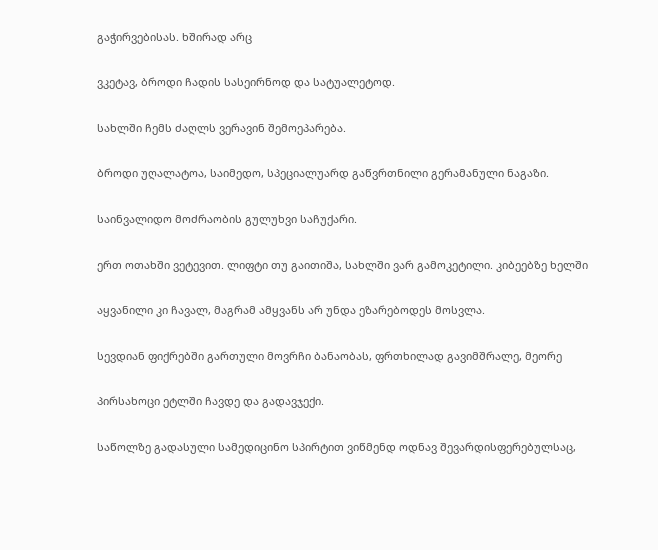გაჭირვებისას. ხშირად არც

ვკეტავ, ბროდი ჩადის სასეირნოდ და სატუალეტოდ.

სახლში ჩემს ძაღლს ვერავინ შემოეპარება.

ბროდი უღალატოა, საიმედო, სპეციალუარდ გაწვრთნილი გერამანული ნაგაზი.

საინვალიდო მოძრაობის გულუხვი საჩუქარი.

ერთ ოთახში ვეტევით. ლიფტი თუ გაითიშა, სახლში ვარ გამოკეტილი. კიბეებზე ხელში

აყვანილი კი ჩავალ, მაგრამ ამყვანს არ უნდა ეზარებოდეს მოსვლა.

სევდიან ფიქრებში გართული მოვრჩი ბანაობას, ფრთხილად გავიმშრალე, მეორე

პირსახოცი ეტლში ჩავდე და გადავჯექი.

საწოლზე გადასული სამედიცინო სპირტით ვიწმენდ ოდნავ შევარდისფერებულსაც,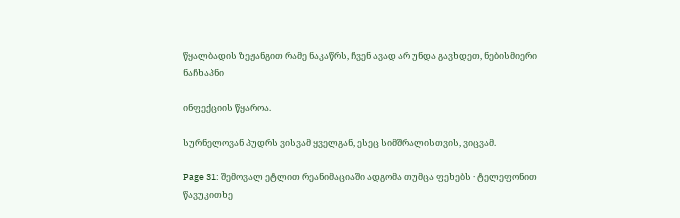წყალბადის ზეჟანგით რამე ნაკაწრს, ჩვენ ავად არ უნდა გავხდეთ, ნებისმიერი ნაჩხაპნი

ინფექციის წყაროა.

სურნელოვან პუდრს ვისვამ ყველგან, ესეც სიმშრალისთვის, ვიცვამ.

Page 31: შემოვალ ეტლით რეანიმაციაში ადგომა თუმცა ფეხებს · ტელეფონით წავუკითხე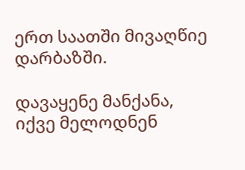ერთ საათში მივაღწიე დარბაზში.

დავაყენე მანქანა, იქვე მელოდნენ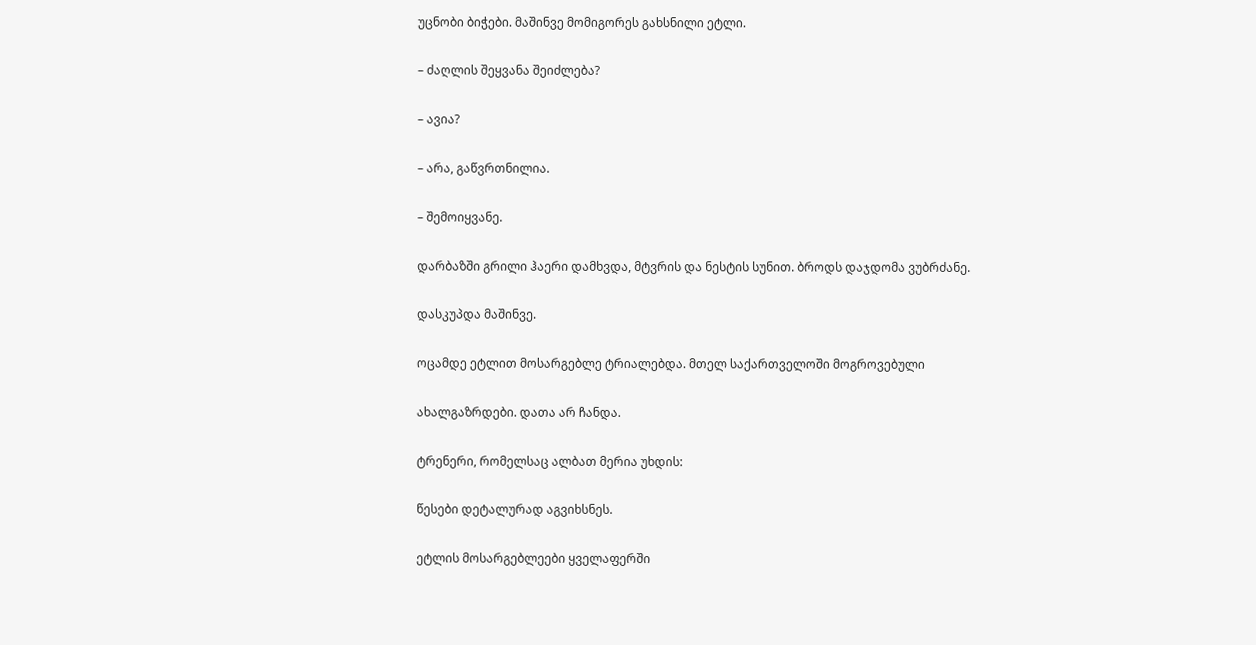უცნობი ბიჭები. მაშინვე მომიგორეს გახსნილი ეტლი.

– ძაღლის შეყვანა შეიძლება?

– ავია?

– არა, გაწვრთნილია.

– შემოიყვანე.

დარბაზში გრილი ჰაერი დამხვდა, მტვრის და ნესტის სუნით. ბროდს დაჯდომა ვუბრძანე.

დასკუპდა მაშინვე.

ოცამდე ეტლით მოსარგებლე ტრიალებდა. მთელ საქართველოში მოგროვებული

ახალგაზრდები. დათა არ ჩანდა.

ტრენერი, რომელსაც ალბათ მერია უხდის:

წესები დეტალურად აგვიხსნეს.

ეტლის მოსარგებლეები ყველაფერში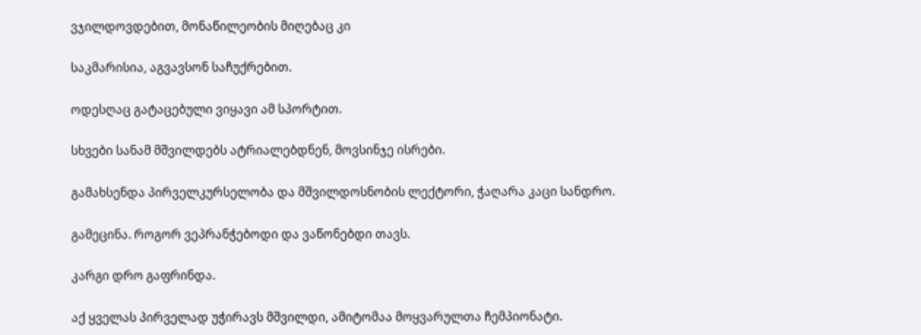ვჯილდოვდებით, მონაწილეობის მიღებაც კი

საკმარისია, აგვავსონ საჩუქრებით.

ოდესღაც გატაცებული ვიყავი ამ სპორტით.

სხვები სანამ მშვილდებს ატრიალებდნენ, მოვსინჯე ისრები.

გამახსენდა პირველკურსელობა და მშვილდოსნობის ლექტორი, ჭაღარა კაცი სანდრო.

გამეცინა. როგორ ვეპრანჭებოდი და ვაწონებდი თავს.

კარგი დრო გაფრინდა.

აქ ყველას პირველად უჭირავს მშვილდი, ამიტომაა მოყვარულთა ჩემპიონატი.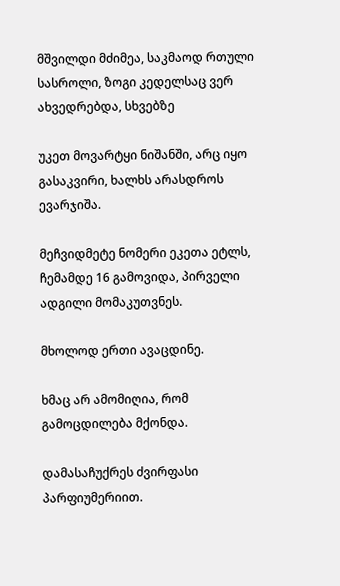მშვილდი მძიმეა, საკმაოდ რთული სასროლი, ზოგი კედელსაც ვერ ახვედრებდა, სხვებზე

უკეთ მოვარტყი ნიშანში, არც იყო გასაკვირი, ხალხს არასდროს ევარჯიშა.

მეჩვიდმეტე ნომერი ეკეთა ეტლს, ჩემამდე 16 გამოვიდა, პირველი ადგილი მომაკუთვნეს.

მხოლოდ ერთი ავაცდინე.

ხმაც არ ამომიღია, რომ გამოცდილება მქონდა.

დამასაჩუქრეს ძვირფასი პარფიუმერიით.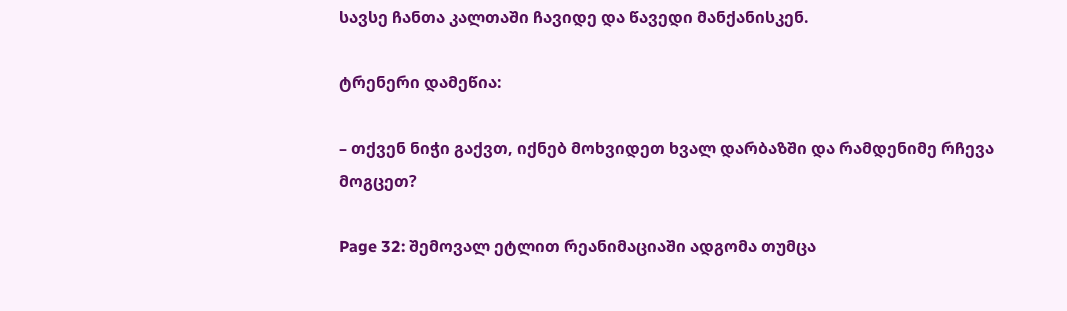სავსე ჩანთა კალთაში ჩავიდე და წავედი მანქანისკენ.

ტრენერი დამეწია:

– თქვენ ნიჭი გაქვთ, იქნებ მოხვიდეთ ხვალ დარბაზში და რამდენიმე რჩევა მოგცეთ?

Page 32: შემოვალ ეტლით რეანიმაციაში ადგომა თუმცა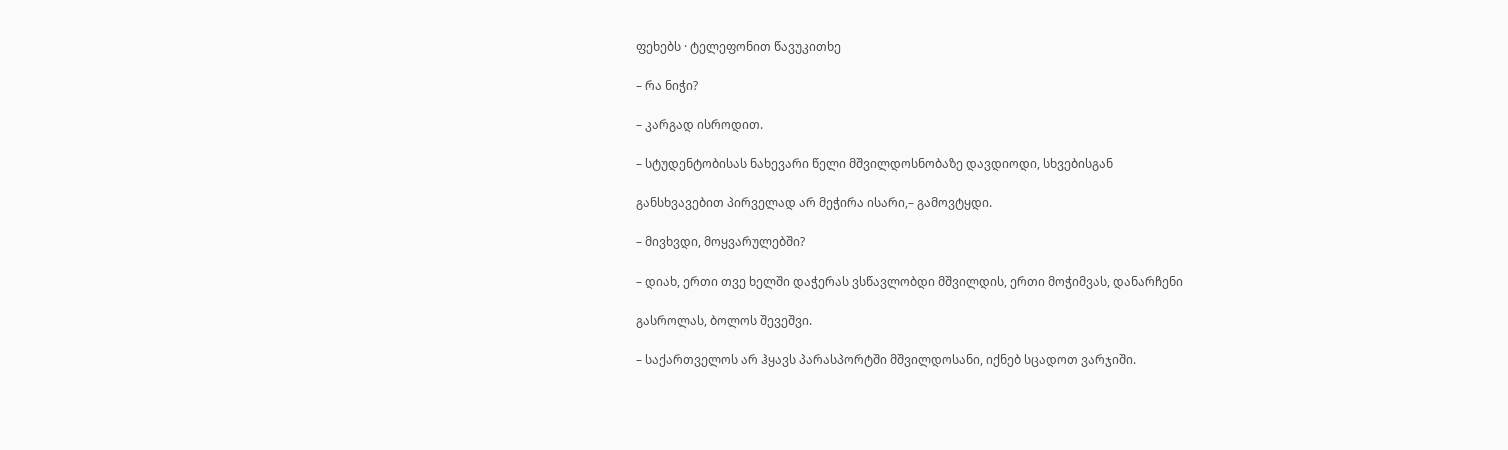ფეხებს · ტელეფონით წავუკითხე

– რა ნიჭი?

– კარგად ისროდით.

– სტუდენტობისას ნახევარი წელი მშვილდოსნობაზე დავდიოდი, სხვებისგან

განსხვავებით პირველად არ მეჭირა ისარი,– გამოვტყდი.

– მივხვდი, მოყვარულებში?

– დიახ, ერთი თვე ხელში დაჭერას ვსწავლობდი მშვილდის, ერთი მოჭიმვას, დანარჩენი

გასროლას, ბოლოს შევეშვი.

– საქართველოს არ ჰყავს პარასპორტში მშვილდოსანი, იქნებ სცადოთ ვარჯიში.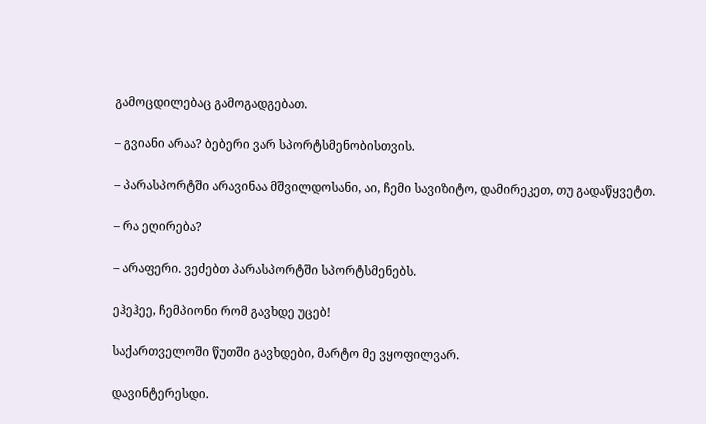გამოცდილებაც გამოგადგებათ.

– გვიანი არაა? ბებერი ვარ სპორტსმენობისთვის.

– პარასპორტში არავინაა მშვილდოსანი, აი, ჩემი სავიზიტო, დამირეკეთ, თუ გადაწყვეტთ.

– რა ეღირება?

– არაფერი. ვეძებთ პარასპორტში სპორტსმენებს.

ეჰეჰეე, ჩემპიონი რომ გავხდე უცებ!

საქართველოში წუთში გავხდები, მარტო მე ვყოფილვარ.

დავინტერესდი.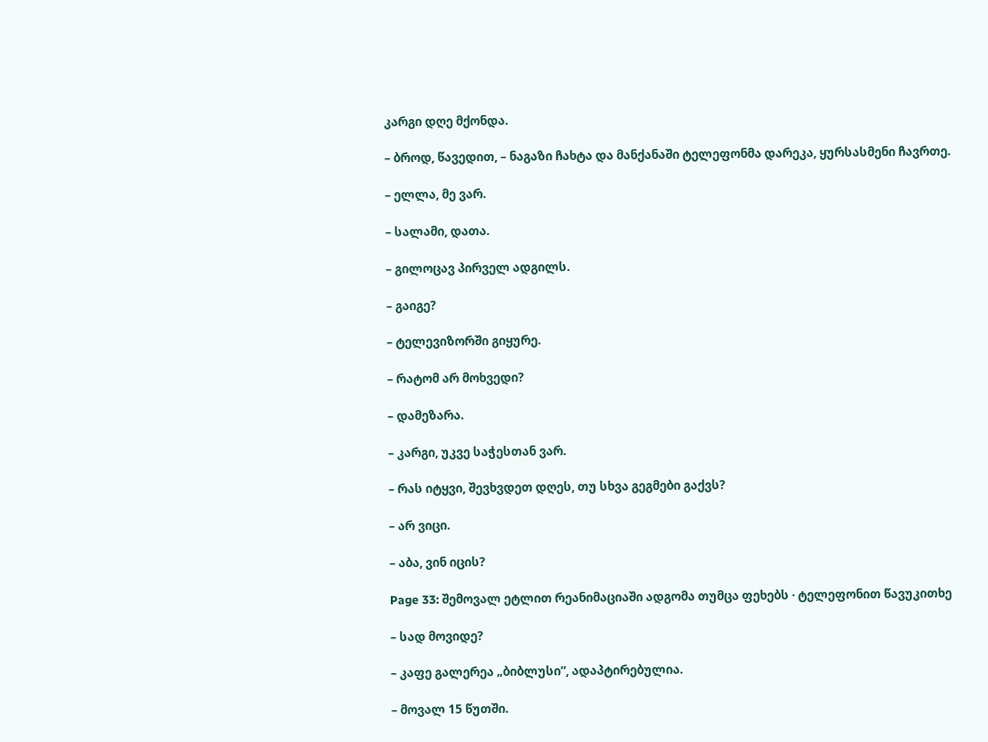კარგი დღე მქონდა.

– ბროდ, წავედით, – ნაგაზი ჩახტა და მანქანაში ტელეფონმა დარეკა, ყურსასმენი ჩავრთე.

– ელლა, მე ვარ.

– სალამი, დათა.

– გილოცავ პირველ ადგილს.

– გაიგე?

– ტელევიზორში გიყურე.

– რატომ არ მოხვედი?

– დამეზარა.

– კარგი, უკვე საჭესთან ვარ.

– რას იტყვი, შევხვდეთ დღეს, თუ სხვა გეგმები გაქვს?

– არ ვიცი.

– აბა, ვინ იცის?

Page 33: შემოვალ ეტლით რეანიმაციაში ადგომა თუმცა ფეხებს · ტელეფონით წავუკითხე

– სად მოვიდე?

– კაფე გალერეა „ბიბლუსი”, ადაპტირებულია.

– მოვალ 15 წუთში.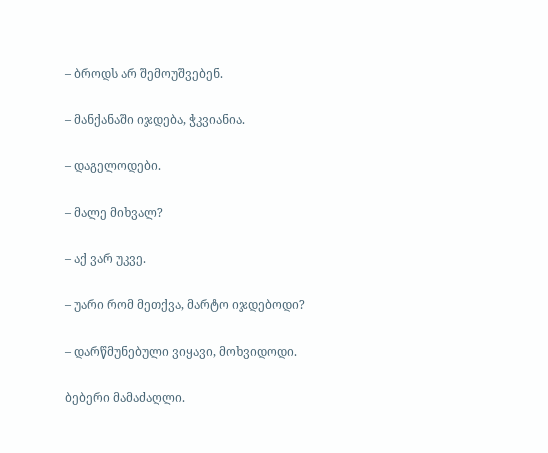– ბროდს არ შემოუშვებენ.

– მანქანაში იჯდება, ჭკვიანია.

– დაგელოდები.

– მალე მიხვალ?

– აქ ვარ უკვე.

– უარი რომ მეთქვა, მარტო იჯდებოდი?

– დარწმუნებული ვიყავი, მოხვიდოდი.

ბებერი მამაძაღლი.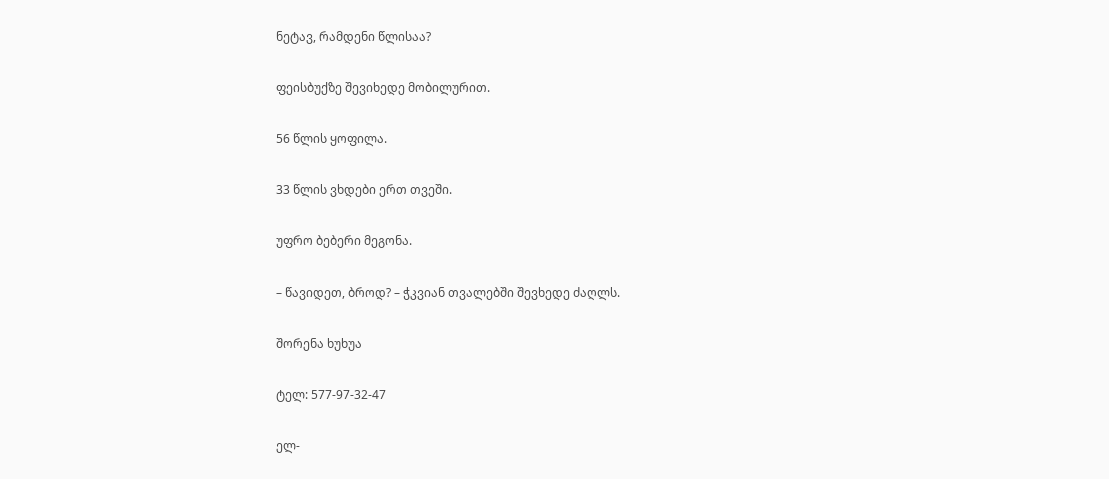ნეტავ, რამდენი წლისაა?

ფეისბუქზე შევიხედე მობილურით.

56 წლის ყოფილა.

33 წლის ვხდები ერთ თვეში.

უფრო ბებერი მეგონა.

– წავიდეთ, ბროდ? – ჭკვიან თვალებში შევხედე ძაღლს.

შორენა ხუხუა

ტელ: 577-97-32-47

ელ-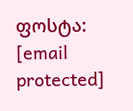ფოსტა: [email protected]